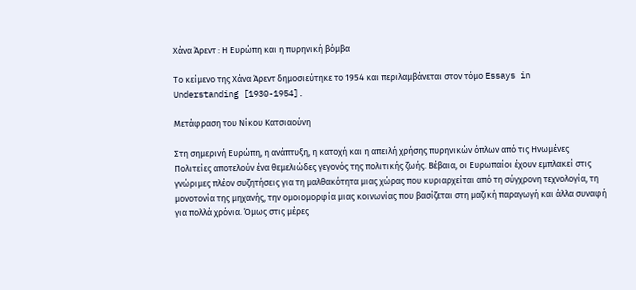Χάνα Άρεντ : Η Ευρώπη και η πυρηνική βόμβα

Το κείμενο της Χάνα Άρεντ δημοσιεύτηκε το 1954 και περιλαμβάνεται στον τόμο Essays in
Understanding [1930-1954].

Μετάφραση του Νίκου Κατσιαούνη

Στη σημερινή Ευρώπη, η ανάπτυξη, η κατοχή και η απειλή χρήσης πυρηνικών όπλων από τις Ηνωμένες Πολιτείες αποτελούν ένα θεμελιώδες γεγονός της πολιτικής ζωής. Βέβαια, οι Ευρωπαίοι έχουν εμπλακεί στις γνώριμες πλέον συζητήσεις για τη μαλθακότητα μιας χώρας που κυριαρχείται από τη σύγχρονη τεχνολογία, τη μονοτονία της μηχανής, την ομοιομορφία μιας κοινωνίας που βασίζεται στη μαζική παραγωγή και άλλα συναφή για πολλά χρόνια. Όμως στις μέρες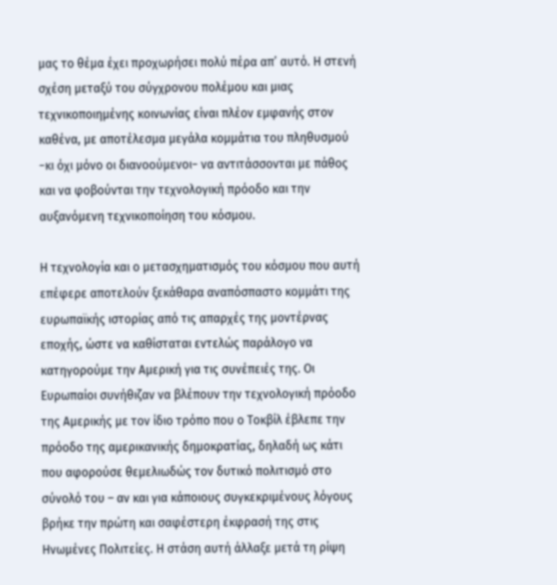μας το θέμα έχει προχωρήσει πολύ πέρα απ’ αυτό. Η στενή σχέση μεταξύ του σύγχρονου πολέμου και μιας τεχνικοποιημένης κοινωνίας είναι πλέον εμφανής στον καθένα, με αποτέλεσμα μεγάλα κομμάτια του πληθυσμού −κι όχι μόνο οι διανοούμενοι− να αντιτάσσονται με πάθος και να φοβούνται την τεχνολογική πρόοδο και την αυξανόμενη τεχνικοποίηση του κόσμου.

Η τεχνολογία και ο μετασχηματισμός του κόσμου που αυτή επέφερε αποτελούν ξεκάθαρα αναπόσπαστο κομμάτι της ευρωπαϊκής ιστορίας από τις απαρχές της μοντέρνας εποχής, ώστε να καθίσταται εντελώς παράλογο να κατηγορούμε την Αμερική για τις συνέπειές της. Οι Ευρωπαίοι συνήθιζαν να βλέπουν την τεχνολογική πρόοδο της Αμερικής με τον ίδιο τρόπο που ο Τοκβίλ έβλεπε την πρόοδο της αμερικανικής δημοκρατίας, δηλαδή ως κάτι που αφορούσε θεμελιωδώς τον δυτικό πολιτισμό στο σύνολό του – αν και για κάποιους συγκεκριμένους λόγους βρήκε την πρώτη και σαφέστερη έκφρασή της στις Ηνωμένες Πολιτείες. Η στάση αυτή άλλαξε μετά τη ρίψη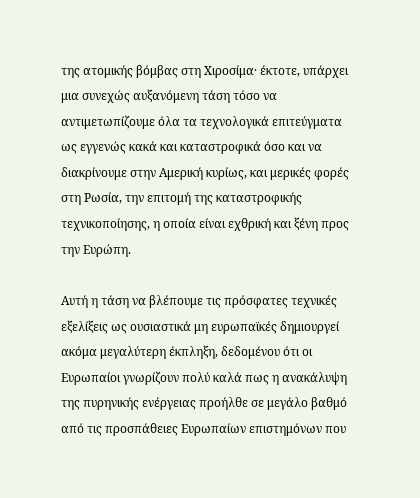της ατομικής βόμβας στη Χιροσίμα· έκτοτε, υπάρχει μια συνεχώς αυξανόμενη τάση τόσο να αντιμετωπίζουμε όλα τα τεχνολογικά επιτεύγματα ως εγγενώς κακά και καταστροφικά όσο και να διακρίνουμε στην Αμερική κυρίως, και μερικές φορές στη Ρωσία, την επιτομή της καταστροφικής τεχνικοποίησης, η οποία είναι εχθρική και ξένη προς την Ευρώπη.

Αυτή η τάση να βλέπουμε τις πρόσφατες τεχνικές εξελίξεις ως ουσιαστικά μη ευρωπαϊκές δημιουργεί ακόμα μεγαλύτερη έκπληξη, δεδομένου ότι οι Ευρωπαίοι γνωρίζουν πολύ καλά πως η ανακάλυψη της πυρηνικής ενέργειας προήλθε σε μεγάλο βαθμό από τις προσπάθειες Ευρωπαίων επιστημόνων που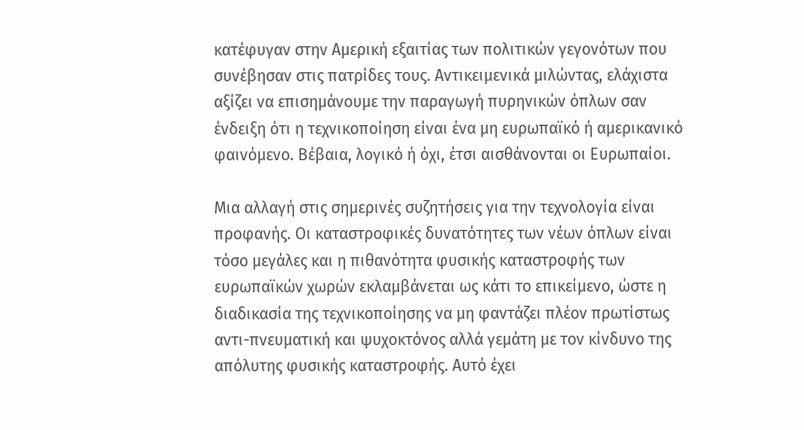κατέφυγαν στην Αμερική εξαιτίας των πολιτικών γεγονότων που συνέβησαν στις πατρίδες τους. Αντικειμενικά μιλώντας, ελάχιστα αξίζει να επισημάνουμε την παραγωγή πυρηνικών όπλων σαν ένδειξη ότι η τεχνικοποίηση είναι ένα μη ευρωπαϊκό ή αμερικανικό φαινόμενο. Βέβαια, λογικό ή όχι, έτσι αισθάνονται οι Ευρωπαίοι.

Μια αλλαγή στις σημερινές συζητήσεις για την τεχνολογία είναι προφανής. Οι καταστροφικές δυνατότητες των νέων όπλων είναι τόσο μεγάλες και η πιθανότητα φυσικής καταστροφής των ευρωπαϊκών χωρών εκλαμβάνεται ως κάτι το επικείμενο, ώστε η διαδικασία της τεχνικοποίησης να μη φαντάζει πλέον πρωτίστως αντι-πνευματική και ψυχοκτόνος αλλά γεμάτη με τον κίνδυνο της απόλυτης φυσικής καταστροφής. Αυτό έχει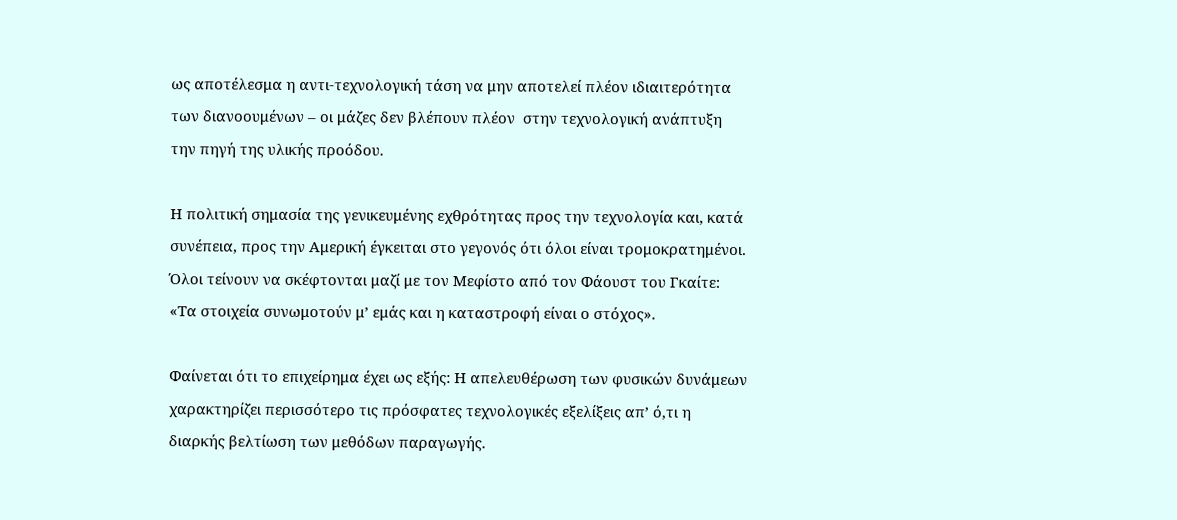ως αποτέλεσμα η αντι-τεχνολογική τάση να μην αποτελεί πλέον ιδιαιτερότητα των διανοουμένων – οι μάζες δεν βλέπουν πλέον  στην τεχνολογική ανάπτυξη την πηγή της υλικής προόδου.

Η πολιτική σημασία της γενικευμένης εχθρότητας προς την τεχνολογία και, κατά συνέπεια, προς την Αμερική έγκειται στο γεγονός ότι όλοι είναι τρομοκρατημένοι. Όλοι τείνουν να σκέφτονται μαζί με τον Μεφίστο από τον Φάουστ του Γκαίτε: «Τα στοιχεία συνωμοτούν μ’ εμάς και η καταστροφή είναι ο στόχος».

Φαίνεται ότι το επιχείρημα έχει ως εξής: Η απελευθέρωση των φυσικών δυνάμεων χαρακτηρίζει περισσότερο τις πρόσφατες τεχνολογικές εξελίξεις απ’ ό,τι η διαρκής βελτίωση των μεθόδων παραγωγής.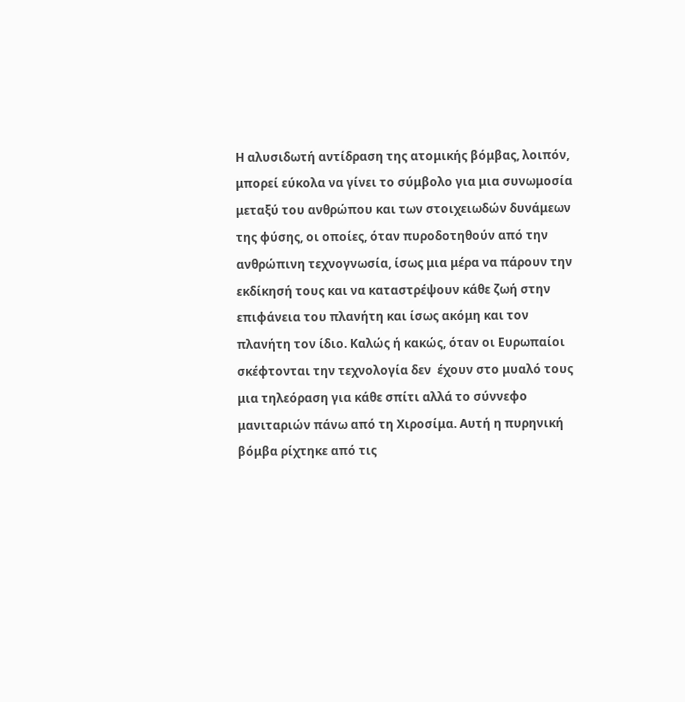Η αλυσιδωτή αντίδραση της ατομικής βόμβας, λοιπόν, μπορεί εύκολα να γίνει το σύμβολο για μια συνωμοσία μεταξύ του ανθρώπου και των στοιχειωδών δυνάμεων της φύσης, οι οποίες, όταν πυροδοτηθούν από την ανθρώπινη τεχνογνωσία, ίσως μια μέρα να πάρουν την εκδίκησή τους και να καταστρέψουν κάθε ζωή στην επιφάνεια του πλανήτη και ίσως ακόμη και τον πλανήτη τον ίδιο. Καλώς ή κακώς, όταν οι Ευρωπαίοι σκέφτονται την τεχνολογία δεν  έχουν στο μυαλό τους μια τηλεόραση για κάθε σπίτι αλλά το σύννεφο μανιταριών πάνω από τη Χιροσίμα. Αυτή η πυρηνική βόμβα ρίχτηκε από τις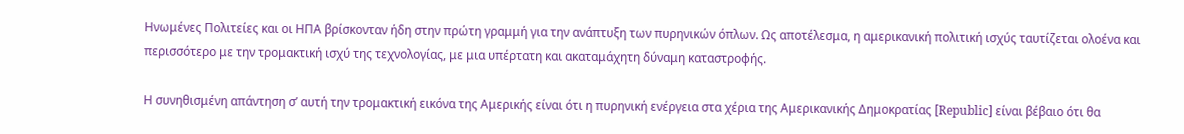Ηνωμένες Πολιτείες και οι ΗΠΑ βρίσκονταν ήδη στην πρώτη γραμμή για την ανάπτυξη των πυρηνικών όπλων. Ως αποτέλεσμα, η αμερικανική πολιτική ισχύς ταυτίζεται ολοένα και περισσότερο με την τρομακτική ισχύ της τεχνολογίας, με μια υπέρτατη και ακαταμάχητη δύναμη καταστροφής.

Η συνηθισμένη απάντηση σ’ αυτή την τρομακτική εικόνα της Αμερικής είναι ότι η πυρηνική ενέργεια στα χέρια της Αμερικανικής Δημοκρατίας [Republic] είναι βέβαιο ότι θα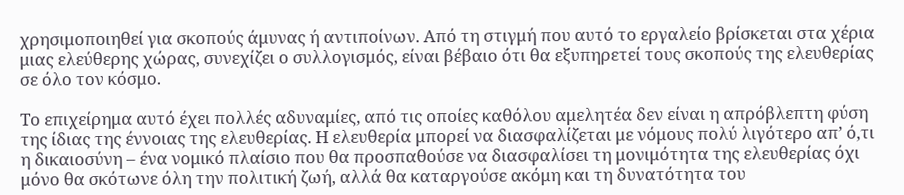χρησιμοποιηθεί για σκοπούς άμυνας ή αντιποίνων. Από τη στιγμή που αυτό το εργαλείο βρίσκεται στα χέρια μιας ελεύθερης χώρας, συνεχίζει ο συλλογισμός, είναι βέβαιο ότι θα εξυπηρετεί τους σκοπούς της ελευθερίας σε όλο τον κόσμο.

Το επιχείρημα αυτό έχει πολλές αδυναμίες, από τις οποίες καθόλου αμελητέα δεν είναι η απρόβλεπτη φύση της ίδιας της έννοιας της ελευθερίας. Η ελευθερία μπορεί να διασφαλίζεται με νόμους πολύ λιγότερο απ’ ό,τι η δικαιοσύνη – ένα νομικό πλαίσιο που θα προσπαθούσε να διασφαλίσει τη μονιμότητα της ελευθερίας όχι μόνο θα σκότωνε όλη την πολιτική ζωή, αλλά θα καταργούσε ακόμη και τη δυνατότητα του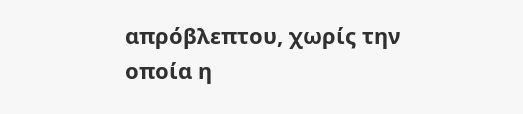απρόβλεπτου, χωρίς την οποία η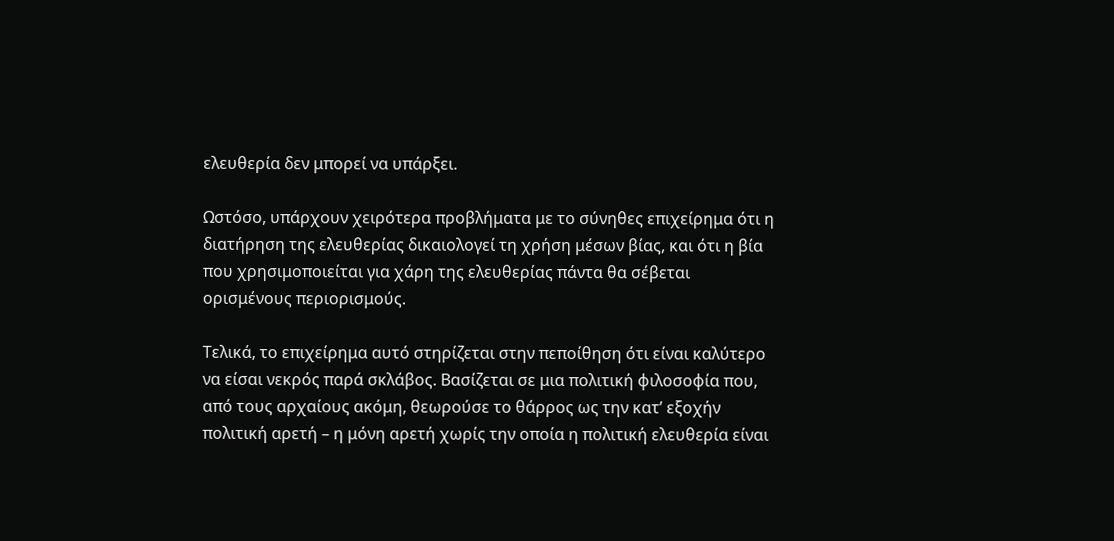ελευθερία δεν μπορεί να υπάρξει.

Ωστόσο, υπάρχουν χειρότερα προβλήματα με το σύνηθες επιχείρημα ότι η διατήρηση της ελευθερίας δικαιολογεί τη χρήση μέσων βίας, και ότι η βία που χρησιμοποιείται για χάρη της ελευθερίας πάντα θα σέβεται ορισμένους περιορισμούς.

Τελικά, το επιχείρημα αυτό στηρίζεται στην πεποίθηση ότι είναι καλύτερο να είσαι νεκρός παρά σκλάβος. Βασίζεται σε μια πολιτική φιλοσοφία που, από τους αρχαίους ακόμη, θεωρούσε το θάρρος ως την κατ’ εξοχήν πολιτική αρετή – η μόνη αρετή χωρίς την οποία η πολιτική ελευθερία είναι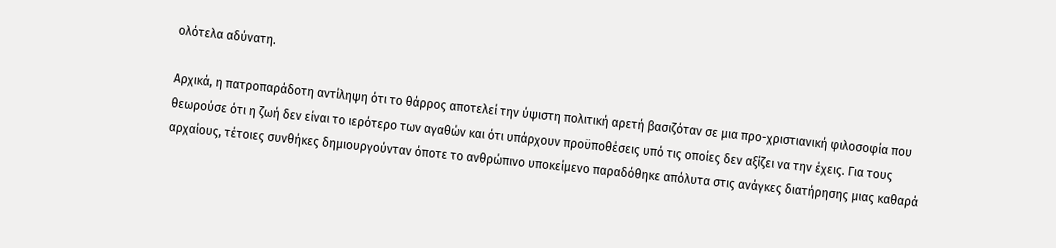ολότελα αδύνατη.

Αρχικά, η πατροπαράδοτη αντίληψη ότι το θάρρος αποτελεί την ύψιστη πολιτική αρετή βασιζόταν σε μια προ-χριστιανική φιλοσοφία που θεωρούσε ότι η ζωή δεν είναι το ιερότερο των αγαθών και ότι υπάρχουν προϋποθέσεις υπό τις οποίες δεν αξίζει να την έχεις. Για τους αρχαίους, τέτοιες συνθήκες δημιουργούνταν όποτε το ανθρώπινο υποκείμενο παραδόθηκε απόλυτα στις ανάγκες διατήρησης μιας καθαρά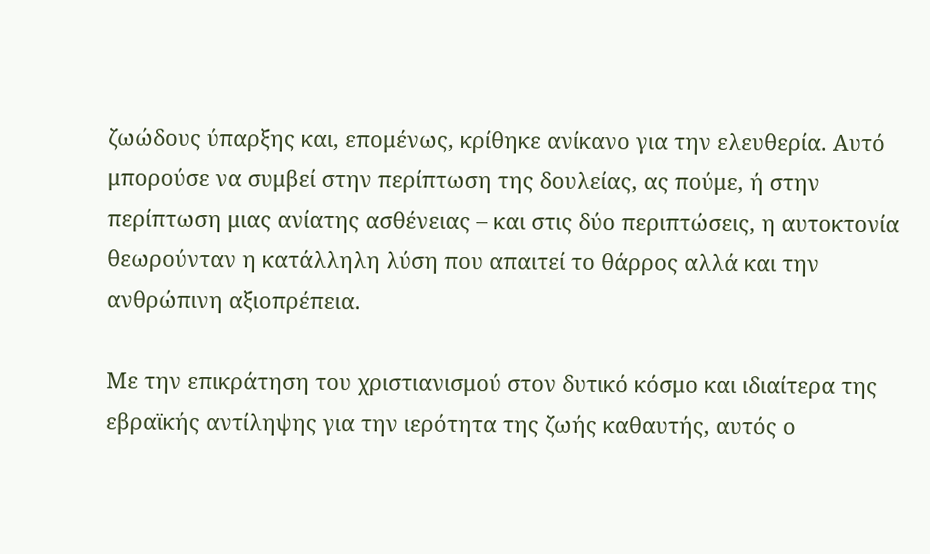ζωώδους ύπαρξης και, επομένως, κρίθηκε ανίκανο για την ελευθερία. Αυτό μπορούσε να συμβεί στην περίπτωση της δουλείας, ας πούμε, ή στην περίπτωση μιας ανίατης ασθένειας – και στις δύο περιπτώσεις, η αυτοκτονία θεωρούνταν η κατάλληλη λύση που απαιτεί το θάρρος αλλά και την ανθρώπινη αξιοπρέπεια.

Με την επικράτηση του χριστιανισμού στον δυτικό κόσμο και ιδιαίτερα της εβραϊκής αντίληψης για την ιερότητα της ζωής καθαυτής, αυτός ο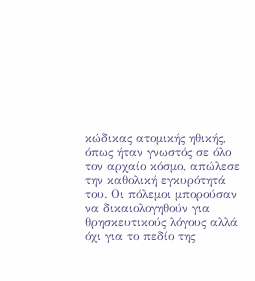κώδικας ατομικής ηθικής, όπως ήταν γνωστός σε όλο τον αρχαίο κόσμο, απώλεσε την καθολική εγκυρότητά του. Οι πόλεμοι μπορούσαν να δικαιολογηθούν για θρησκευτικούς λόγους αλλά όχι για το πεδίο της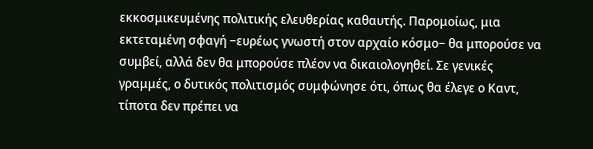εκκοσμικευμένης πολιτικής ελευθερίας καθαυτής. Παρομοίως, μια εκτεταμένη σφαγή −ευρέως γνωστή στον αρχαίο κόσμο− θα μπορούσε να συμβεί, αλλά δεν θα μπορούσε πλέον να δικαιολογηθεί. Σε γενικές γραμμές, ο δυτικός πολιτισμός συμφώνησε ότι, όπως θα έλεγε ο Καντ, τίποτα δεν πρέπει να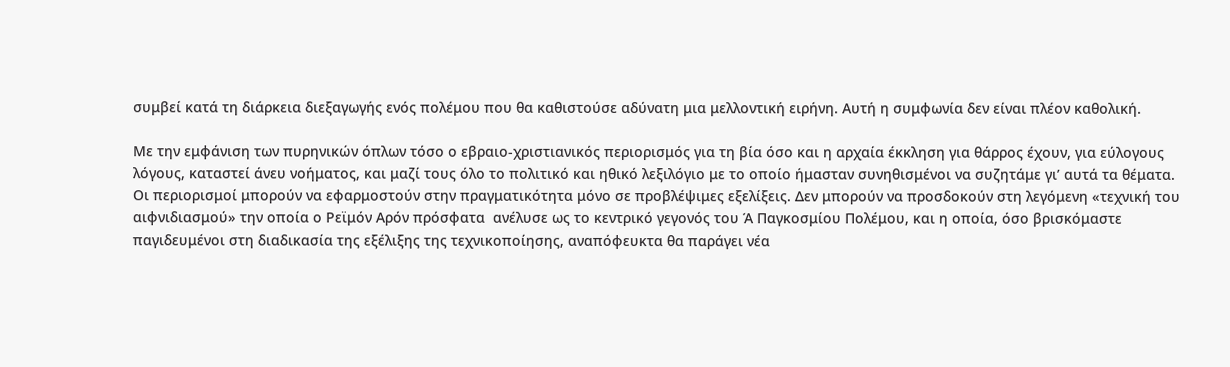συμβεί κατά τη διάρκεια διεξαγωγής ενός πολέμου που θα καθιστούσε αδύνατη μια μελλοντική ειρήνη. Αυτή η συμφωνία δεν είναι πλέον καθολική.

Με την εμφάνιση των πυρηνικών όπλων τόσο ο εβραιο-χριστιανικός περιορισμός για τη βία όσο και η αρχαία έκκληση για θάρρος έχουν, για εύλογους λόγους, καταστεί άνευ νοήματος, και μαζί τους όλο το πολιτικό και ηθικό λεξιλόγιο με το οποίο ήμασταν συνηθισμένοι να συζητάμε γι’ αυτά τα θέματα. Οι περιορισμοί μπορούν να εφαρμοστούν στην πραγματικότητα μόνο σε προβλέψιμες εξελίξεις. Δεν μπορούν να προσδοκούν στη λεγόμενη «τεχνική του αιφνιδιασμού» την οποία ο Ρεϊμόν Αρόν πρόσφατα  ανέλυσε ως το κεντρικό γεγονός του Ά Παγκοσμίου Πολέμου, και η οποία, όσο βρισκόμαστε παγιδευμένοι στη διαδικασία της εξέλιξης της τεχνικοποίησης, αναπόφευκτα θα παράγει νέα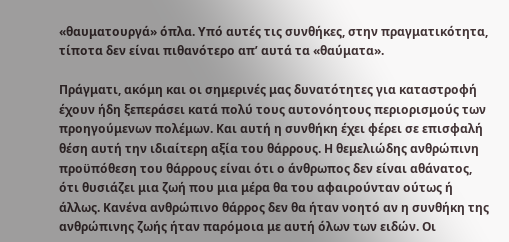«θαυματουργά» όπλα. Υπό αυτές τις συνθήκες, στην πραγματικότητα, τίποτα δεν είναι πιθανότερο απ’ αυτά τα «θαύματα».

Πράγματι, ακόμη και οι σημερινές μας δυνατότητες για καταστροφή έχουν ήδη ξεπεράσει κατά πολύ τους αυτονόητους περιορισμούς των προηγούμενων πολέμων. Και αυτή η συνθήκη έχει φέρει σε επισφαλή θέση αυτή την ιδιαίτερη αξία του θάρρους. Η θεμελιώδης ανθρώπινη προϋπόθεση του θάρρους είναι ότι ο άνθρωπος δεν είναι αθάνατος, ότι θυσιάζει μια ζωή που μια μέρα θα του αφαιρούνταν ούτως ή άλλως. Κανένα ανθρώπινο θάρρος δεν θα ήταν νοητό αν η συνθήκη της ανθρώπινης ζωής ήταν παρόμοια με αυτή όλων των ειδών. Οι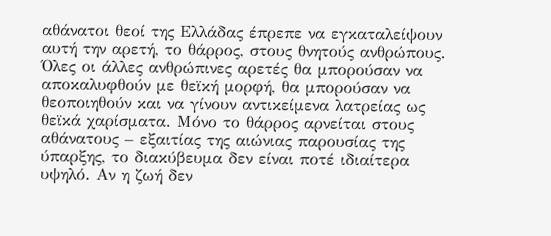αθάνατοι θεοί της Ελλάδας έπρεπε να εγκαταλείψουν αυτή την αρετή, το θάρρος, στους θνητούς ανθρώπους. Όλες οι άλλες ανθρώπινες αρετές θα μπορούσαν να αποκαλυφθούν με θεϊκή μορφή, θα μπορούσαν να θεοποιηθούν και να γίνουν αντικείμενα λατρείας ως θεϊκά χαρίσματα. Μόνο το θάρρος αρνείται στους αθάνατους – εξαιτίας της αιώνιας παρουσίας της ύπαρξης, το διακύβευμα δεν είναι ποτέ ιδιαίτερα υψηλό. Αν η ζωή δεν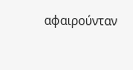αφαιρούνταν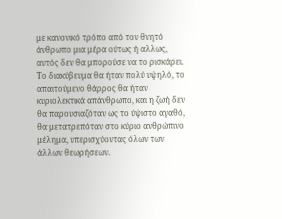με κανονικό τρόπο από τον θνητό άνθρωπο μια μέρα ούτως ή αλλως, αυτός δεν θα μπορούσε να το ρισκάρει. Το διακύβευμα θα ήταν πολύ υψηλό, το απαιτούμενο θάρρος θα ήταν κυριολεκτικά απάνθρωπο, και η ζωή δεν θα παρουσιαζόταν ως το ύψιστο αγαθό, θα μετατρεπόταν στο κύριο ανθρώπινο μέλημα, υπερισχύοντας όλων των άλλων θεωρήσεων.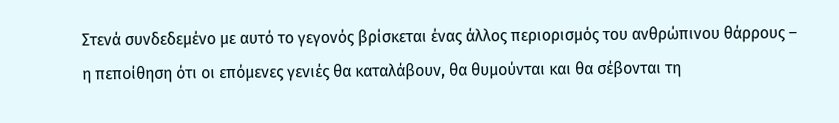Στενά συνδεδεμένο με αυτό το γεγονός βρίσκεται ένας άλλος περιορισμός του ανθρώπινου θάρρους – η πεποίθηση ότι οι επόμενες γενιές θα καταλάβουν, θα θυμούνται και θα σέβονται τη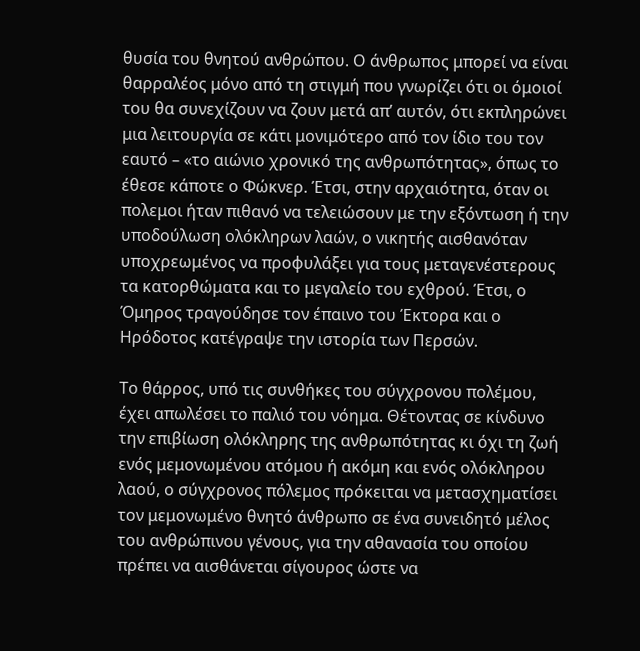θυσία του θνητού ανθρώπου. Ο άνθρωπος μπορεί να είναι θαρραλέος μόνο από τη στιγμή που γνωρίζει ότι οι όμοιοί του θα συνεχίζουν να ζουν μετά απ’ αυτόν, ότι εκπληρώνει μια λειτουργία σε κάτι μονιμότερο από τον ίδιο του τον εαυτό – «το αιώνιο χρονικό της ανθρωπότητας», όπως το έθεσε κάποτε ο Φώκνερ. Έτσι, στην αρχαιότητα, όταν οι πολεμοι ήταν πιθανό να τελειώσουν με την εξόντωση ή την υποδούλωση ολόκληρων λαών, ο νικητής αισθανόταν υποχρεωμένος να προφυλάξει για τους μεταγενέστερους τα κατορθώματα και το μεγαλείο του εχθρού. Έτσι, ο Όμηρος τραγούδησε τον έπαινο του Έκτορα και ο Ηρόδοτος κατέγραψε την ιστορία των Περσών.

Το θάρρος, υπό τις συνθήκες του σύγχρονου πολέμου, έχει απωλέσει το παλιό του νόημα. Θέτοντας σε κίνδυνο την επιβίωση ολόκληρης της ανθρωπότητας κι όχι τη ζωή ενός μεμονωμένου ατόμου ή ακόμη και ενός ολόκληρου λαού, ο σύγχρονος πόλεμος πρόκειται να μετασχηματίσει τον μεμονωμένο θνητό άνθρωπο σε ένα συνειδητό μέλος του ανθρώπινου γένους, για την αθανασία του οποίου πρέπει να αισθάνεται σίγουρος ώστε να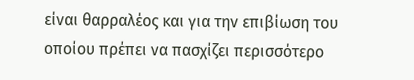είναι θαρραλέος και για την επιβίωση του οποίου πρέπει να πασχίζει περισσότερο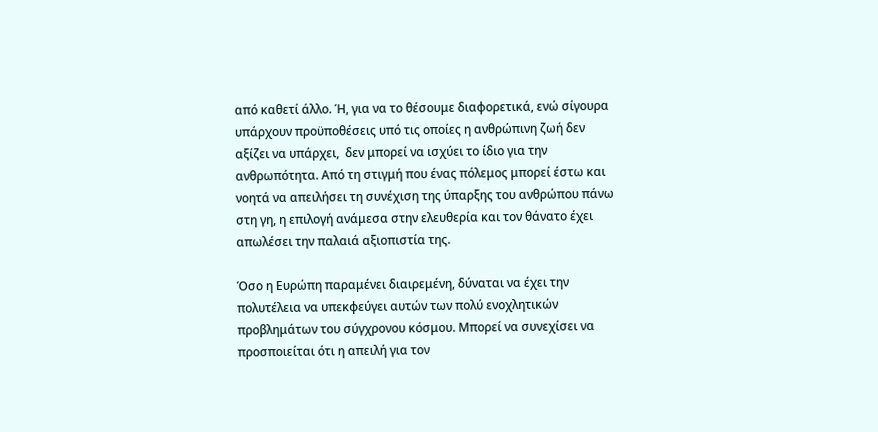από καθετί άλλο. Ή, για να το θέσουμε διαφορετικά, ενώ σίγουρα υπάρχουν προϋποθέσεις υπό τις οποίες η ανθρώπινη ζωή δεν αξίζει να υπάρχει,  δεν μπορεί να ισχύει το ίδιο για την ανθρωπότητα. Από τη στιγμή που ένας πόλεμος μπορεί έστω και νοητά να απειλήσει τη συνέχιση της ύπαρξης του ανθρώπου πάνω στη γη, η επιλογή ανάμεσα στην ελευθερία και τον θάνατο έχει απωλέσει την παλαιά αξιοπιστία της.

Όσο η Ευρώπη παραμένει διαιρεμένη, δύναται να έχει την πολυτέλεια να υπεκφεύγει αυτών των πολύ ενοχλητικών προβλημάτων του σύγχρονου κόσμου. Μπορεί να συνεχίσει να προσποιείται ότι η απειλή για τον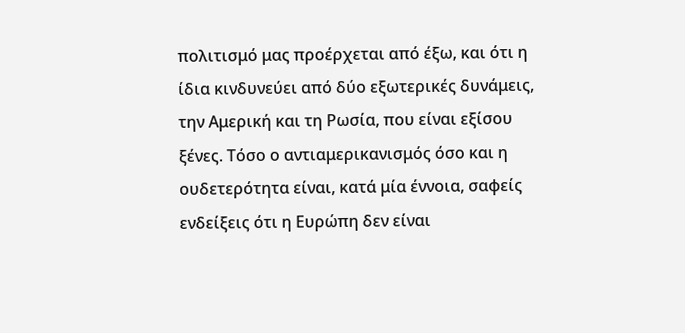πολιτισμό μας προέρχεται από έξω, και ότι η ίδια κινδυνεύει από δύο εξωτερικές δυνάμεις, την Αμερική και τη Ρωσία, που είναι εξίσου ξένες. Τόσο ο αντιαμερικανισμός όσο και η ουδετερότητα είναι, κατά μία έννοια, σαφείς ενδείξεις ότι η Ευρώπη δεν είναι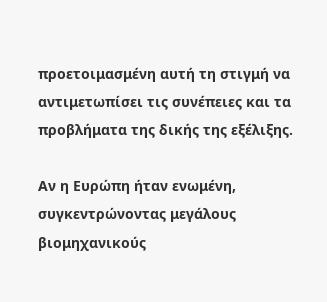προετοιμασμένη αυτή τη στιγμή να αντιμετωπίσει τις συνέπειες και τα προβλήματα της δικής της εξέλιξης.

Αν η Ευρώπη ήταν ενωμένη, συγκεντρώνοντας μεγάλους βιομηχανικούς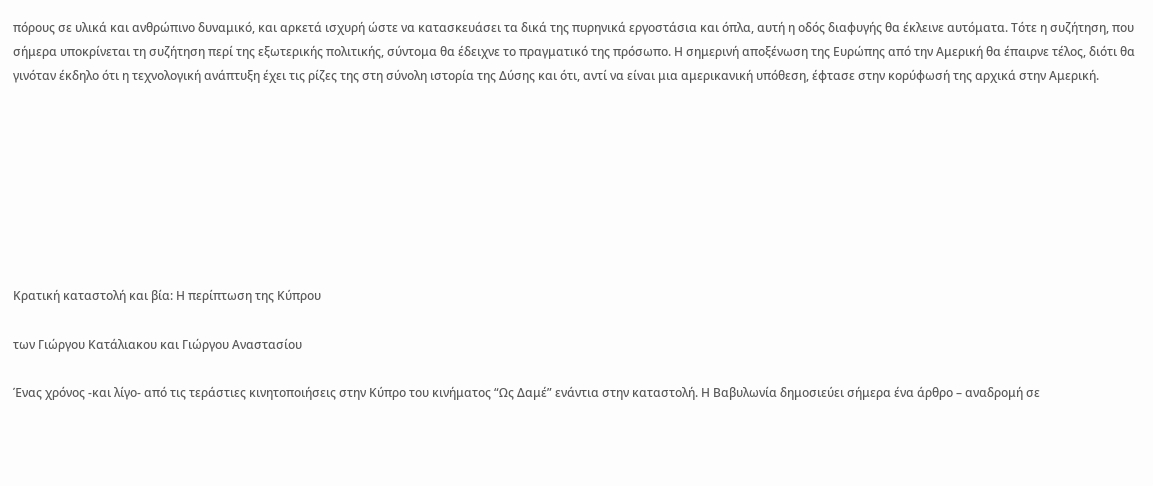πόρους σε υλικά και ανθρώπινο δυναμικό, και αρκετά ισχυρή ώστε να κατασκευάσει τα δικά της πυρηνικά εργοστάσια και όπλα, αυτή η οδός διαφυγής θα έκλεινε αυτόματα. Τότε η συζήτηση, που σήμερα υποκρίνεται τη συζήτηση περί της εξωτερικής πολιτικής, σύντομα θα έδειχνε το πραγματικό της πρόσωπο. Η σημερινή αποξένωση της Ευρώπης από την Αμερική θα έπαιρνε τέλος, διότι θα γινόταν έκδηλο ότι η τεχνολογική ανάπτυξη έχει τις ρίζες της στη σύνολη ιστορία της Δύσης και ότι, αντί να είναι μια αμερικανική υπόθεση, έφτασε στην κορύφωσή της αρχικά στην Αμερική.








Κρατική καταστολή και βία: Η περίπτωση της Κύπρου

των Γιώργου Κατάλιακου και Γιώργου Αναστασίου

Ένας χρόνος -και λίγο- από τις τεράστιες κινητοποιήσεις στην Κύπρο του κινήματος “Ως Δαμέ” ενάντια στην καταστολή. Η Βαβυλωνία δημοσιεύει σήμερα ένα άρθρο – αναδρομή σε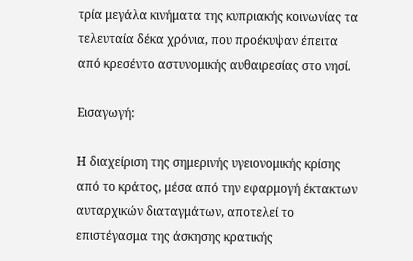τρία μεγάλα κινήματα της κυπριακής κοινωνίας τα τελευταία δέκα χρόνια, που προέκυψαν έπειτα από κρεσέντο αστυνομικής αυθαιρεσίας στο νησί.

Εισαγωγή:

Η διαχείριση της σημερινής υγειονομικής κρίσης από το κράτος, μέσα από την εφαρμογή έκτακτων αυταρχικών διαταγμάτων, αποτελεί το επιστέγασμα της άσκησης κρατικής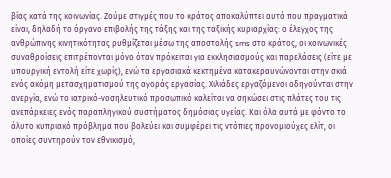βίας κατά της κοινωνίας. Ζούμε στιγμές που το κράτος αποκαλύπτει αυτό που πραγματικά είναι, δηλαδή το όργανο επιβολής της τάξης και της ταξικής κυριαρχίας: ο έλεγχος της ανθρώπινης κινητικότητας ρυθμίζεται μέσω της αποστολής sms στο κράτος, οι κοινωνικές συναθροίσεις επιτρέπονται μόνο όταν πρόκειται για εκκλησιασμούς και παρελάσεις (είτε με υπουργική εντολή είτε χωρίς), ενώ τα εργασιακά κεκτημένα κατακεραυνώνονται στην σκιά ενός ακόμη μετασχηματισμού της αγοράς εργασίας. Χιλιάδες εργαζόμενοι οδηγούνται στην ανεργία, ενώ το ιατρικό-νοσηλευτικό προσωπικό καλείται να σηκώσει στις πλάτες του τις ανεπάρκειες ενός παραπληγικού συστήματος δημόσιας υγείας. Και όλα αυτά με φόντο το άλυτο κυπριακό πρόβλημα που βολεύει και συμφέρει τις ντόπιες προνομιούχες ελίτ, οι οποίες συντηρούν τον εθνικισμό,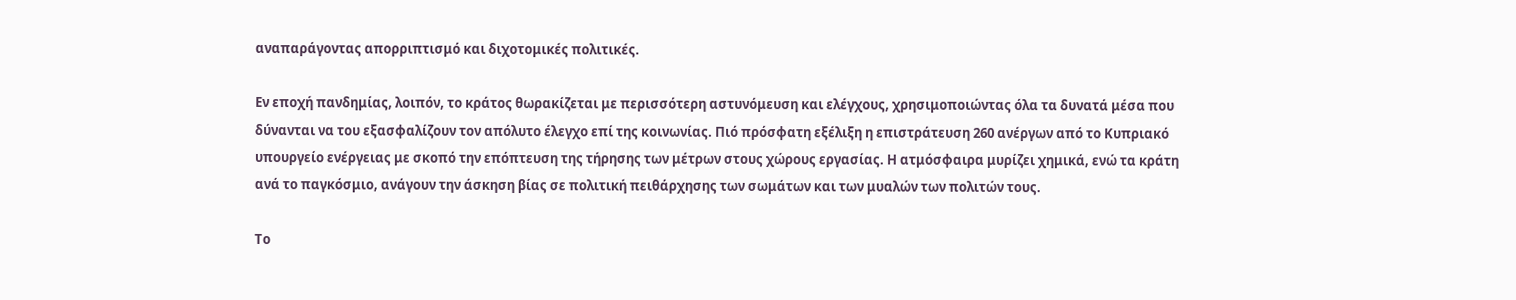αναπαράγοντας απορριπτισμό και διχοτομικές πολιτικές.

Εν εποχή πανδημίας, λοιπόν, το κράτος θωρακίζεται με περισσότερη αστυνόμευση και ελέγχους, χρησιμοποιώντας όλα τα δυνατά μέσα που δύνανται να του εξασφαλίζουν τον απόλυτο έλεγχο επί της κοινωνίας. Πιό πρόσφατη εξέλιξη η επιστράτευση 260 ανέργων από το Κυπριακό υπουργείο ενέργειας με σκοπό την επόπτευση της τήρησης των μέτρων στους χώρους εργασίας. Η ατμόσφαιρα μυρίζει χημικά, ενώ τα κράτη ανά το παγκόσμιο, ανάγουν την άσκηση βίας σε πολιτική πειθάρχησης των σωμάτων και των μυαλών των πολιτών τους.

Το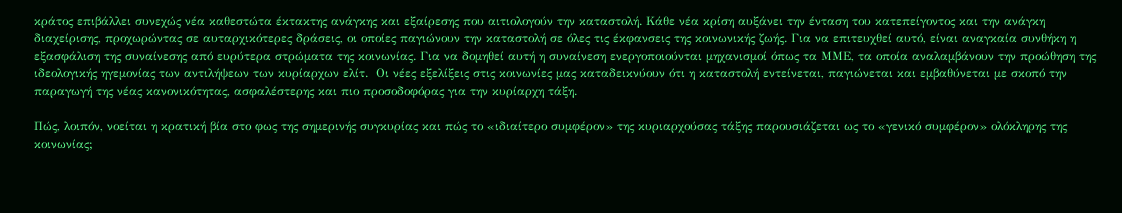κράτος επιβάλλει συνεχώς νέα καθεστώτα έκτακτης ανάγκης και εξαίρεσης που αιτιολογούν την καταστολή. Κάθε νέα κρίση αυξάνει την ένταση του κατεπείγοντος και την ανάγκη διαχείρισης, προχωρώντας σε αυταρχικότερες δράσεις, οι οποίες παγιώνουν την καταστολή σε όλες τις έκφανσεις της κοινωνικής ζωής. Για να επιτευχθεί αυτό, είναι αναγκαία συνθήκη η εξασφάλιση της συναίνεσης από ευρύτερα στρώματα της κοινωνίας. Για να δομηθεί αυτή η συναίνεση ενεργοποιούνται μηχανισμοί όπως τα ΜΜΕ, τα οποία αναλαμβάνουν την προώθηση της ιδεολογικής ηγεμονίας των αντιλήψεων των κυρίαρχων ελίτ.  Οι νέες εξελίξεις στις κοινωνίες μας καταδεικνύουν ότι η καταστολή εντείνεται, παγιώνεται και εμβαθύνεται με σκοπό την παραγωγή της νέας κανονικότητας, ασφαλέστερης και πιο προσοδοφόρας για την κυρίαρχη τάξη.

Πώς, λοιπόν, νοείται η κρατική βία στο φως της σημερινής συγκυρίας και πώς το «ιδιαίτερο συμφέρον» της κυριαρχούσας τάξης παρουσιάζεται ως το «γενικό συμφέρον» ολόκληρης της κοινωνίας;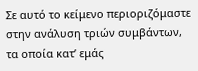Σε αυτό το κείμενο περιοριζόμαστε στην ανάλυση τριών συμβάντων, τα οποία κατ’ εμάς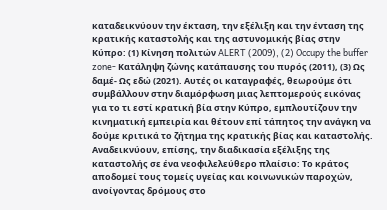καταδεικνύουν την έκταση, την εξέλιξη και την ένταση της κρατικής καταστολής και της αστυνομικής βίας στην Κύπρο: (1) Κίνηση πολιτών ALERT (2009), (2) Occupy the buffer zone- Κατάληψη ζώνης κατάπαυσης του πυρός (2011), (3) Ως δαμέ- Ως εδώ (2021). Αυτές οι καταγραφές, θεωρούμε ότι συμβάλλουν στην διαμόρφωση μιας λεπτομερούς εικόνας για το τι εστί κρατική βία στην Κύπρο, εμπλουτίζουν την κινηματική εμπειρία και θέτουν επί τάπητος την ανάγκη να δούμε κριτικά το ζήτημα της κρατικής βίας και καταστολής. Aναδεικνύουν, επίσης, την διαδικασία εξέλιξης της καταστολής σε ένα νεοφιλελεύθερο πλαίσιο: Το κράτος αποδομεί τους τομείς υγείας και κοινωνικών παροχών, ανοίγοντας δρόμους στο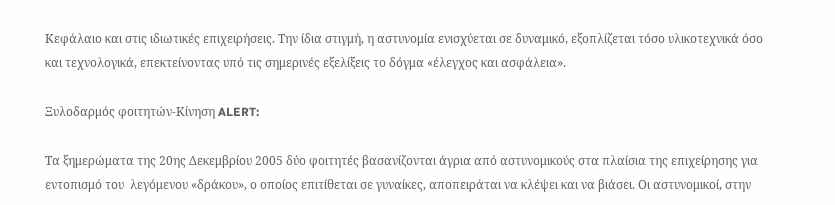Κεφάλαιο και στις ιδιωτικές επιχειρήσεις. Την ίδια στιγμή, η αστυνομία ενισχύεται σε δυναμικό, εξοπλίζεται τόσο υλικοτεχνικά όσο και τεχνολογικά, επεκτείνοντας υπό τις σημερινές εξελίξεις το δόγμα «έλεγχος και ασφάλεια».

Ξυλοδαρμός φοιτητών-Κίνηση ALERT:

Τα ξημερώματα της 20ης Δεκεμβρίου 2005 δύο φοιτητές βασανίζονται άγρια από αστυνομικούς στα πλαίσια της επιχείρησης για εντοπισμό του  λεγόμενου «δράκου», ο οποίος επιτίθεται σε γυναίκες, αποπειράται να κλέψει και να βιάσει. Οι αστυνομικοί, στην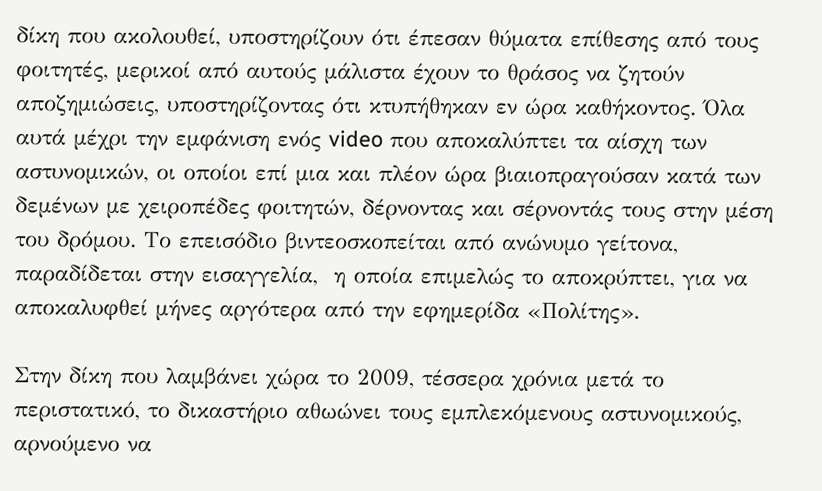δίκη που ακολουθεί, υποστηρίζουν ότι έπεσαν θύματα επίθεσης από τους φοιτητές, μερικοί από αυτούς μάλιστα έχουν το θράσος να ζητούν αποζημιώσεις, υποστηρίζοντας ότι κτυπήθηκαν εν ώρα καθήκοντος. Όλα αυτά μέχρι την εμφάνιση ενός video που αποκαλύπτει τα αίσχη των αστυνομικών, οι οποίοι επί μια και πλέον ώρα βιαιοπραγούσαν κατά των δεμένων με χειροπέδες φοιτητών, δέρνοντας και σέρνοντάς τους στην μέση του δρόμου. Το επεισόδιο βιντεοσκοπείται από ανώνυμο γείτονα, παραδίδεται στην εισαγγελία,  η οποία επιμελώς το αποκρύπτει, για να αποκαλυφθεί μήνες αργότερα από την εφημερίδα «Πολίτης».

Στην δίκη που λαμβάνει χώρα το 2009, τέσσερα χρόνια μετά το περιστατικό, το δικαστήριο αθωώνει τους εμπλεκόμενους αστυνομικούς, αρνούμενο να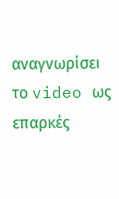αναγνωρίσει το video ως επαρκές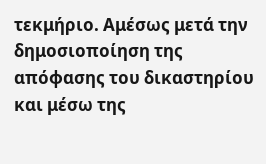τεκμήριο. Αμέσως μετά την δημοσιοποίηση της απόφασης του δικαστηρίου και μέσω της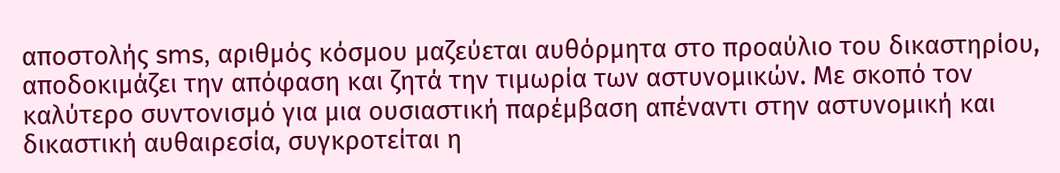αποστολής sms, αριθμός κόσμου μαζεύεται αυθόρμητα στο προαύλιο του δικαστηρίου, αποδοκιμάζει την απόφαση και ζητά την τιμωρία των αστυνομικών. Με σκοπό τον καλύτερο συντονισμό για μια ουσιαστική παρέμβαση απέναντι στην αστυνομική και δικαστική αυθαιρεσία, συγκροτείται η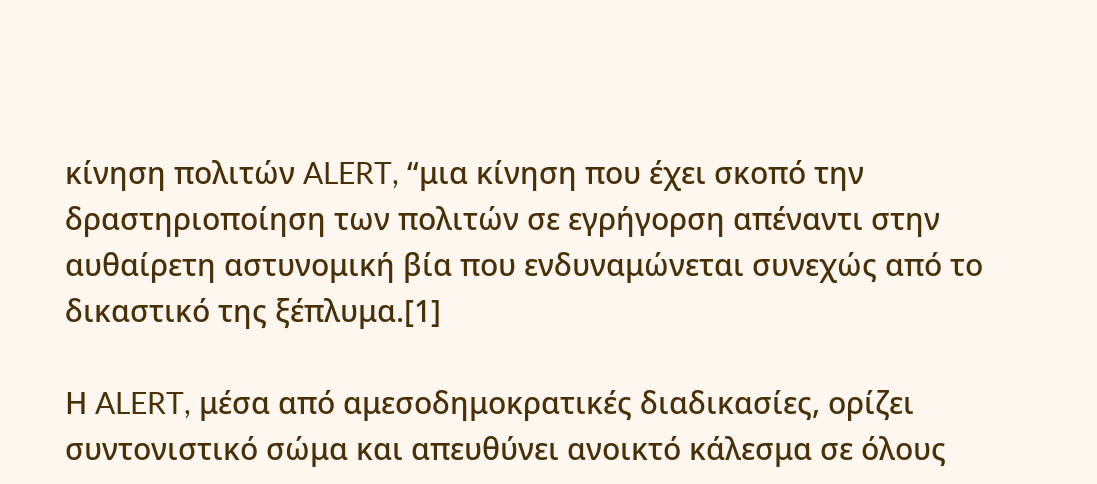κίνηση πολιτών ALERT, “μια κίνηση που έχει σκοπό την δραστηριοποίηση των πολιτών σε εγρήγορση απέναντι στην αυθαίρετη αστυνομική βία που ενδυναμώνεται συνεχώς από το δικαστικό της ξέπλυμα.[1]

Η ALERT, μέσα από αμεσοδημοκρατικές διαδικασίες, ορίζει συντονιστικό σώμα και απευθύνει ανοικτό κάλεσμα σε όλους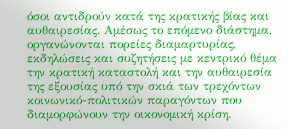όσοι αντιδρούν κατά της κρατικής βίας και αυθαιρεσίας. Αμέσως το επόμενο διάστημα, οργανώνονται πορείες διαμαρτυρίας, εκδηλώσεις και συζητήσεις με κεντρικό θέμα την κρατική καταστολή και την αυθαιρεσία της εξουσίας υπό την σκιά των τρεχόντων κοινωνικό-πολιτικών παραγόντων που διαμορφώνουν την οικονομική κρίση.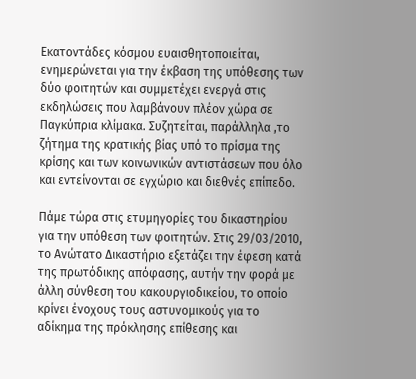Εκατοντάδες κόσμου ευαισθητοποιείται, ενημερώνεται για την έκβαση της υπόθεσης των δύο φοιτητών και συμμετέχει ενεργά στις εκδηλώσεις που λαμβάνουν πλέον χώρα σε Παγκύπρια κλίμακα. Συζητείται, παράλληλα ,το ζήτημα της κρατικής βίας υπό το πρίσμα της κρίσης και των κοινωνικών αντιστάσεων που όλο και εντείνονται σε εγχώριο και διεθνές επίπεδο.

Πάμε τώρα στις ετυμηγορίες του δικαστηρίου για την υπόθεση των φοιτητών. Στις 29/03/2010, το Ανώτατο Δικαστήριο εξετάζει την έφεση κατά της πρωτόδικης απόφασης, αυτήν την φορά με άλλη σύνθεση του κακουργιοδικείου, το οποίο κρίνει ένοχους τους αστυνομικούς για το αδίκημα της πρόκλησης επίθεσης και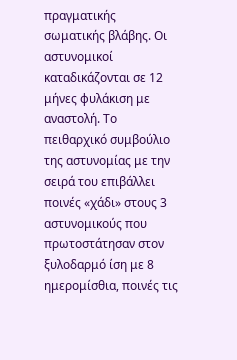πραγματικής σωματικής βλάβης. Οι αστυνομικοί καταδικάζονται σε 12 μήνες φυλάκιση με αναστολή. Το πειθαρχικό συμβούλιο της αστυνομίας με την σειρά του επιβάλλει ποινές «χάδι» στους 3 αστυνομικούς που πρωτοστάτησαν στον ξυλοδαρμό ίση με 8 ημερομίσθια, ποινές τις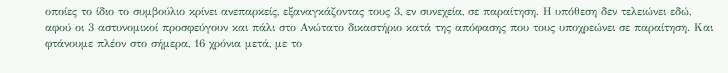οποίες το ίδιο το συμβούλιο κρίνει ανεπαρκείς, εξαναγκάζοντας τους 3, εν συνεχεία, σε παραίτηση. Η υπόθεση δεν τελειώνει εδώ, αφού οι 3 αστυνομικοί προσφεύγουν και πάλι στο Ανώτατο δικαστήριο κατά της απόφασης που τους υποχρεώνει σε παραίτηση. Και φτάνουμε πλέον στο σήμερα, 16 χρόνια μετά, με το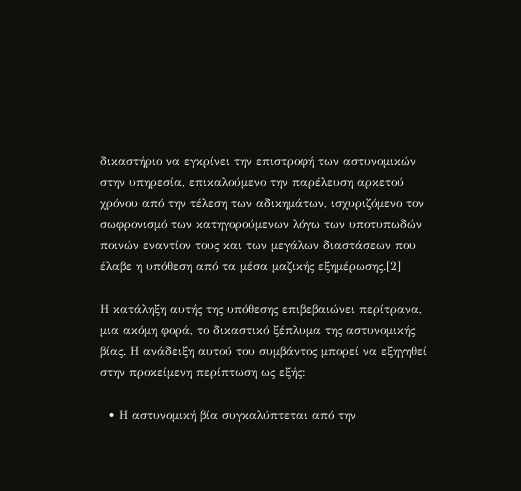δικαστήριο να εγκρίνει την επιστροφή των αστυνομικών  στην υπηρεσία, επικαλούμενο την παρέλευση αρκετού χρόνου από την τέλεση των αδικημάτων, ισχυριζόμενο τον σωφρονισμό των κατηγορούμενων λόγω των υποτυπωδών ποινών εναντίον τους και των μεγάλων διαστάσεων που έλαβε η υπόθεση από τα μέσα μαζικής εξημέρωσης.[2]

Η κατάληξη αυτής της υπόθεσης επιβεβαιώνει περίτρανα, μια ακόμη φορά, το δικαστικό ξέπλυμα της αστυνομικής βίας. Η ανάδειξη αυτού του συμβάντος μπορεί να εξηγηθεί στην προκείμενη περίπτωση ως εξής:

  • Η αστυνομική βία συγκαλύπτεται από την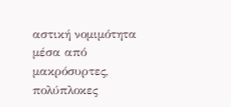αστική νομιμότητα μέσα από μακρόσυρτες, πολύπλοκες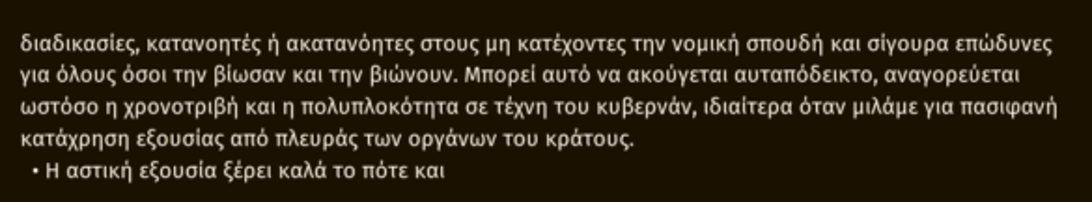διαδικασίες, κατανοητές ή ακατανόητες στους μη κατέχοντες την νομική σπουδή και σίγουρα επώδυνες για όλους όσοι την βίωσαν και την βιώνουν. Μπορεί αυτό να ακούγεται αυταπόδεικτο, αναγορεύεται ωστόσο η χρονοτριβή και η πολυπλοκότητα σε τέχνη του κυβερνάν, ιδιαίτερα όταν μιλάμε για πασιφανή κατάχρηση εξουσίας από πλευράς των οργάνων του κράτους.
  • Η αστική εξουσία ξέρει καλά το πότε και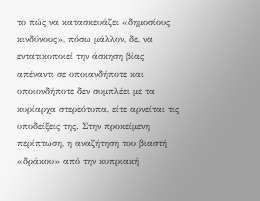το πώς να κατασκευάζει «δημοσίους κινδύνους», πόσω μάλλον, δε, να εντατικοποιεί την άσκηση βίας απέναντι σε οποιανδήποτε και οποιονδήποτε δεν συμπλέει με τα κυρίαρχα στερεότυπα, είτε αρνείται τις υποδείξεις της. Στην προκείμενη περίπτωση, η αναζήτηση του βιαστή «δράκου» από την κυπριακή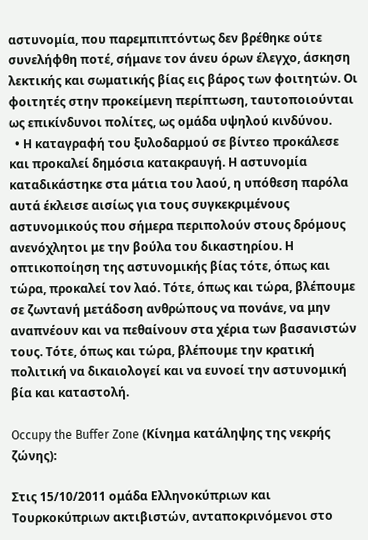αστυνομία, που παρεμπιπτόντως δεν βρέθηκε ούτε συνελήφθη ποτέ, σήμανε τον άνευ όρων έλεγχο, άσκηση λεκτικής και σωματικής βίας εις βάρος των φοιτητών. Οι φοιτητές στην προκείμενη περίπτωση, ταυτοποιούνται ως επικίνδυνοι πολίτες, ως ομάδα υψηλού κινδύνου.
  • Η καταγραφή του ξυλοδαρμού σε βίντεο προκάλεσε και προκαλεί δημόσια κατακραυγή. Η αστυνομία καταδικάστηκε στα μάτια του λαού, η υπόθεση παρόλα αυτά έκλεισε αισίως για τους συγκεκριμένους αστυνομικούς που σήμερα περιπολούν στους δρόμους ανενόχλητοι με την βούλα του δικαστηρίου. Η οπτικοποίηση της αστυνομικής βίας τότε, όπως και τώρα, προκαλεί τον λαό. Τότε, όπως και τώρα, βλέπουμε σε ζωντανή μετάδοση ανθρώπους να πονάνε, να μην αναπνέουν και να πεθαίνουν στα χέρια των βασανιστών τους. Τότε, όπως και τώρα, βλέπουμε την κρατική πολιτική να δικαιολογεί και να ευνοεί την αστυνομική βία και καταστολή.

Occupy the Buffer Zone (Κίνημα κατάληψης της νεκρής ζώνης):

Στις 15/10/2011 ομάδα Ελληνοκύπριων και Τουρκοκύπριων ακτιβιστών, ανταποκρινόμενοι στο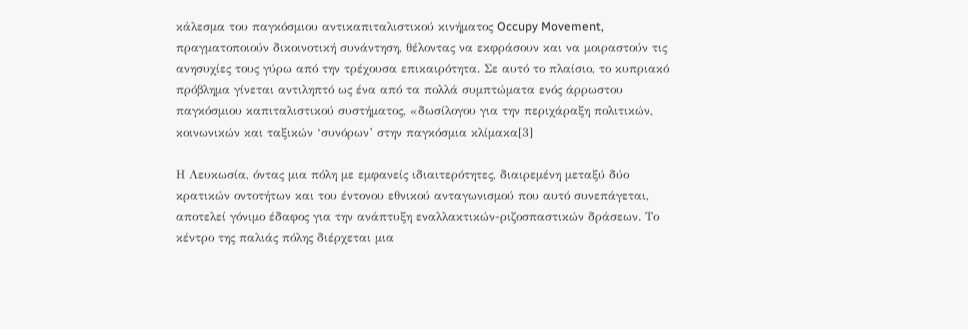κάλεσμα του παγκόσμιου αντικαπιταλιστικού κινήματος Occupy Movement, πραγματοποιούν δικοινοτική συνάντηση, θέλοντας να εκφράσουν και να μοιραστούν τις ανησυχίες τους γύρω από την τρέχουσα επικαιρότητα. Σε αυτό το πλαίσιο, το κυπριακό πρόβλημα γίνεται αντιληπτό ως ένα από τα πολλά συμπτώματα ενός άρρωστου παγκόσμιου καπιταλιστικού συστήματος, «δωσίλογου για την περιχάραξη πολιτικών, κοινωνικών και ταξικών ‘συνόρων’ στην παγκόσμια κλίμακα[3]

Η Λευκωσία, όντας μια πόλη με εμφανείς ιδιαιτερότητες, διαιρεμένη μεταξύ δύο κρατικών οντοτήτων και του έντονου εθνικού ανταγωνισμού που αυτό συνεπάγεται, αποτελεί γόνιμο έδαφος για την ανάπτυξη εναλλακτικών-ριζοσπαστικών δράσεων. Το κέντρο της παλιάς πόλης διέρχεται μια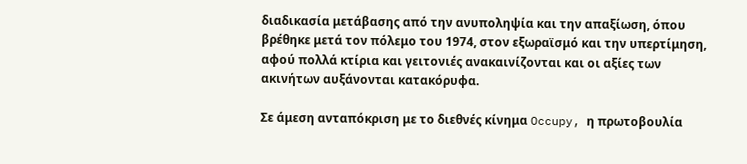διαδικασία μετάβασης από την ανυποληψία και την απαξίωση, όπου βρέθηκε μετά τον πόλεμο του 1974, στον εξωραϊσμό και την υπερτίμηση, αφού πολλά κτίρια και γειτονιές ανακαινίζονται και οι αξίες των ακινήτων αυξάνονται κατακόρυφα.

Σε άμεση ανταπόκριση με το διεθνές κίνημα Occupy, η πρωτοβουλία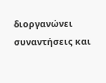διοργανώνει συναντήσεις και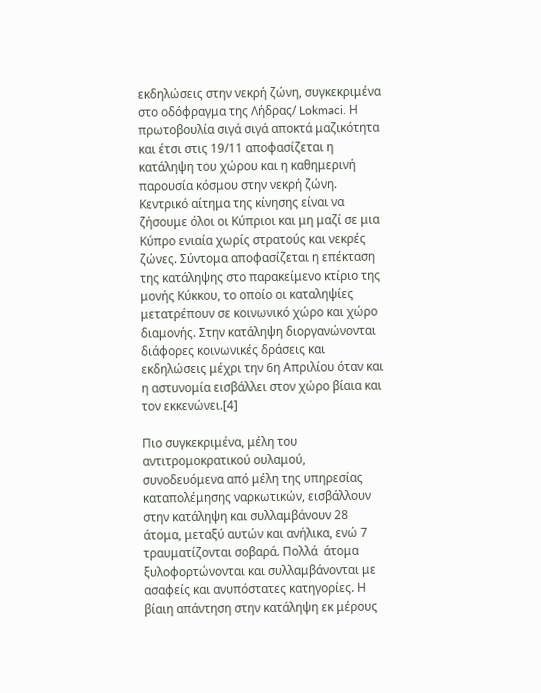εκδηλώσεις στην νεκρή ζώνη, συγκεκριμένα στο οδόφραγμα της Λήδρας/ Lokmaci. Η πρωτοβουλία σιγά σιγά αποκτά μαζικότητα και έτσι στις 19/11 αποφασίζεται η κατάληψη του χώρου και η καθημερινή παρουσία κόσμου στην νεκρή ζώνη. Κεντρικό αίτημα της κίνησης είναι να ζήσουμε όλοι οι Κύπριοι και μη μαζί σε μια Κύπρο ενιαία χωρίς στρατούς και νεκρές ζώνες. Σύντομα αποφασίζεται η επέκταση της κατάληψης στο παρακείμενο κτίριο της μονής Κύκκου, το οποίο οι καταληψίες μετατρέπουν σε κοινωνικό χώρο και χώρο διαμονής. Στην κατάληψη διοργανώνονται διάφορες κοινωνικές δράσεις και εκδηλώσεις μέχρι την 6η Απριλίου όταν και η αστυνομία εισβάλλει στον χώρο βίαια και τον εκκενώνει.[4]

Πιο συγκεκριμένα, μέλη του αντιτρομοκρατικού ουλαμού, συνοδευόμενα από μέλη της υπηρεσίας καταπολέμησης ναρκωτικών, εισβάλλουν στην κατάληψη και συλλαμβάνουν 28 άτομα, μεταξύ αυτών και ανήλικα, ενώ 7 τραυματίζονται σοβαρά. Πολλά  άτομα ξυλοφορτώνονται και συλλαμβάνονται με ασαφείς και ανυπόστατες κατηγορίες. Η βίαιη απάντηση στην κατάληψη εκ μέρους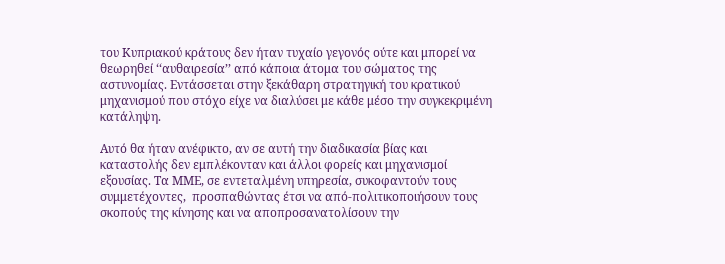του Κυπριακού κράτους δεν ήταν τυχαίο γεγονός ούτε και μπορεί να θεωρηθεί ‘‘αυθαιρεσία’’ από κάποια άτομα του σώματος της αστυνομίας. Εντάσσεται στην ξεκάθαρη στρατηγική του κρατικού μηχανισμού που στόχο είχε να διαλύσει με κάθε μέσο την συγκεκριμένη κατάληψη.

Αυτό θα ήταν ανέφικτο, αν σε αυτή την διαδικασία βίας και καταστολής δεν εμπλέκονταν και άλλοι φορείς και μηχανισμοί εξουσίας. Τα ΜΜΕ, σε εντεταλμένη υπηρεσία, συκοφαντούν τους συμμετέχοντες,  προσπαθώντας έτσι να από-πολιτικοποιήσουν τους σκοπούς της κίνησης και να αποπροσανατολίσουν την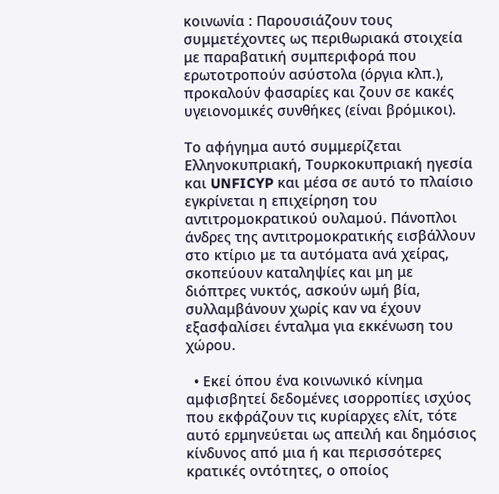κοινωνία : Παρουσιάζουν τους συμμετέχοντες ως περιθωριακά στοιχεία με παραβατική συμπεριφορά που ερωτοτροπούν ασύστολα (όργια κλπ.), προκαλούν φασαρίες και ζουν σε κακές υγειονομικές συνθήκες (είναι βρόμικοι).

Το αφήγημα αυτό συμμερίζεται Ελληνοκυπριακή, Τουρκοκυπριακή ηγεσία και UNFICYP και μέσα σε αυτό το πλαίσιο εγκρίνεται η επιχείρηση του αντιτρομοκρατικού ουλαμού. Πάνοπλοι άνδρες της αντιτρομοκρατικής εισβάλλουν στο κτίριο με τα αυτόματα ανά χείρας, σκοπεύουν καταληψίες και μη με διόπτρες νυκτός, ασκούν ωμή βία, συλλαμβάνουν χωρίς καν να έχουν εξασφαλίσει ένταλμα για εκκένωση του χώρου.

  • Εκεί όπου ένα κοινωνικό κίνημα αμφισβητεί δεδομένες ισορροπίες ισχύος που εκφράζουν τις κυρίαρχες ελίτ, τότε αυτό ερμηνεύεται ως απειλή και δημόσιος κίνδυνος από μια ή και περισσότερες κρατικές οντότητες, ο οποίος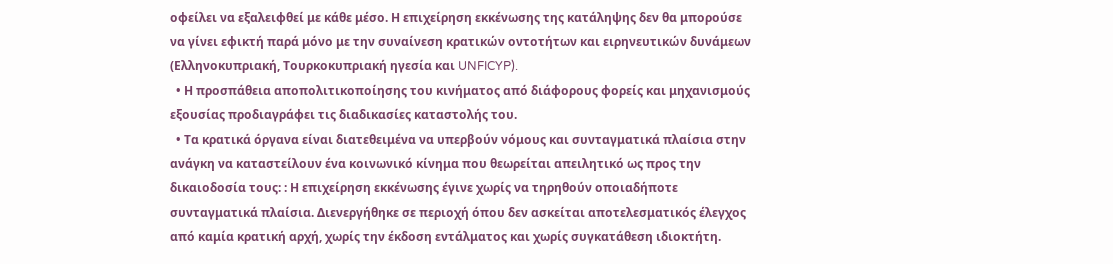οφείλει να εξαλειφθεί με κάθε μέσο. Η επιχείρηση εκκένωσης της κατάληψης δεν θα μπορούσε να γίνει εφικτή παρά μόνο με την συναίνεση κρατικών οντοτήτων και ειρηνευτικών δυνάμεων (Ελληνοκυπριακή, Τουρκοκυπριακή ηγεσία και UNFICYP).
  • Η προσπάθεια αποπολιτικοποίησης του κινήματος από διάφορους φορείς και μηχανισμούς εξουσίας προδιαγράφει τις διαδικασίες καταστολής του.
  • Τα κρατικά όργανα είναι διατεθειμένα να υπερβούν νόμους και συνταγματικά πλαίσια στην ανάγκη να καταστείλουν ένα κοινωνικό κίνημα που θεωρείται απειλητικό ως προς την δικαιοδοσία τους: : Η επιχείρηση εκκένωσης έγινε χωρίς να τηρηθούν οποιαδήποτε συνταγματικά πλαίσια. Διενεργήθηκε σε περιοχή όπου δεν ασκείται αποτελεσματικός έλεγχος από καμία κρατική αρχή, χωρίς την έκδοση εντάλματος και χωρίς συγκατάθεση ιδιοκτήτη.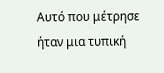Αυτό που μέτρησε ήταν μια τυπική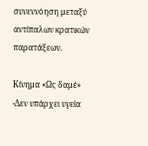συνεννόηση μεταξύ αντίπαλων κρατικών παρατάξεων.

Κίνημα «Ως δαμέ» -Δεν υπάρχει υγεία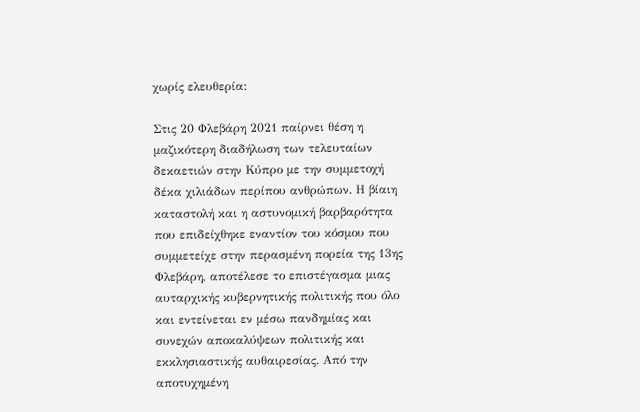χωρίς ελευθερία:

Στις 20 Φλεβάρη 2021 παίρνει θέση η μαζικότερη διαδήλωση των τελευταίων δεκαετιών στην Κύπρο με την συμμετοχή δέκα χιλιάδων περίπου ανθρώπων. Η βίαιη καταστολή και η αστυνομική βαρβαρότητα που επιδείχθηκε εναντίον του κόσμου που συμμετείχε στην περασμένη πορεία της 13ης Φλεβάρη, αποτέλεσε το επιστέγασμα μιας αυταρχικής κυβερνητικής πολιτικής που όλο και εντείνεται εν μέσω πανδημίας και συνεχών αποκαλύψεων πολιτικής και εκκλησιαστικής αυθαιρεσίας. Από την αποτυχημένη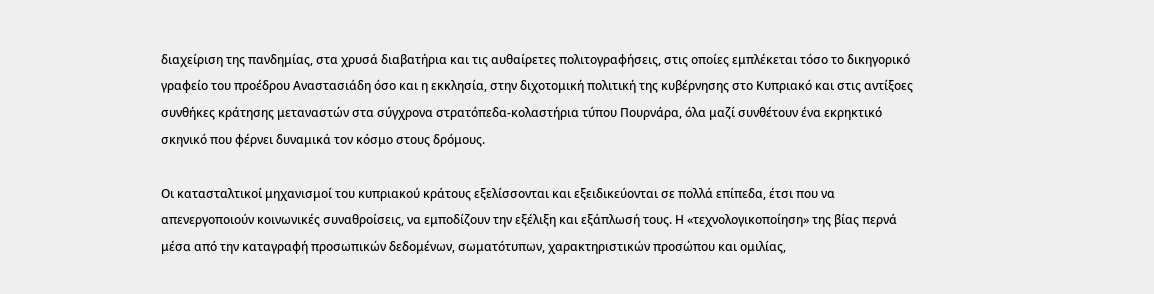διαχείριση της πανδημίας, στα χρυσά διαβατήρια και τις αυθαίρετες πολιτογραφήσεις, στις οποίες εμπλέκεται τόσο το δικηγορικό γραφείο του προέδρου Αναστασιάδη όσο και η εκκλησία, στην διχοτομική πολιτική της κυβέρνησης στο Κυπριακό και στις αντίξοες συνθήκες κράτησης μεταναστών στα σύγχρονα στρατόπεδα-κολαστήρια τύπου Πουρνάρα, όλα μαζί συνθέτουν ένα εκρηκτικό σκηνικό που φέρνει δυναμικά τον κόσμο στους δρόμους.

Οι κατασταλτικοί μηχανισμοί του κυπριακού κράτους εξελίσσονται και εξειδικεύονται σε πολλά επίπεδα, έτσι που να απενεργοποιούν κοινωνικές συναθροίσεις, να εμποδίζουν την εξέλιξη και εξάπλωσή τους. Η «τεχνολογικοποίηση» της βίας περνά μέσα από την καταγραφή προσωπικών δεδομένων, σωματότυπων, χαρακτηριστικών προσώπου και ομιλίας,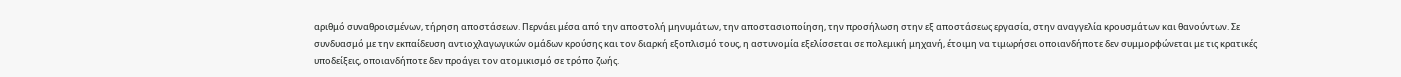αριθμό συναθροισμένων, τήρηση αποστάσεων. Περνάει μέσα από την αποστολή μηνυμάτων, την αποστασιοποίηση, την προσήλωση στην εξ αποστάσεως εργασία, στην αναγγελία κρουσμάτων και θανούντων. Σε συνδυασμό με την εκπαίδευση αντιοχλαγωγικών ομάδων κρούσης και τον διαρκή εξοπλισμό τους, η αστυνομία εξελίσσεται σε πολεμική μηχανή, έτοιμη να τιμωρήσει οποιανδήποτε δεν συμμορφώνεται με τις κρατικές υποδείξεις, οποιανδήποτε δεν προάγει τον ατομικισμό σε τρόπο ζωής.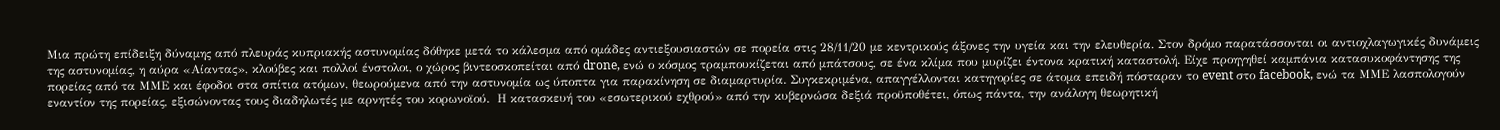Μια πρώτη επίδειξη δύναμης από πλευράς κυπριακής αστυνομίας δόθηκε μετά το κάλεσμα από ομάδες αντιεξουσιαστών σε πορεία στις 28/11/20 με κεντρικούς άξονες την υγεία και την ελευθερία. Στον δρόμο παρατάσσονται οι αντιοχλαγωγικές δυνάμεις της αστυνομίας, η αύρα «Αίαντας», κλούβες και πολλοί ένστολοι, ο χώρος βιντεοσκοπείται από drone, ενώ ο κόσμος τραμπουκίζεται από μπάτσους, σε ένα κλίμα που μυρίζει έντονα κρατική καταστολή. Είχε προηγηθεί καμπάνια κατασυκοφάντησης της πορείας από τα ΜΜΕ και έφοδοι στα σπίτια ατόμων, θεωρούμενα από την αστυνομία ως ύποπτα για παρακίνηση σε διαμαρτυρία. Συγκεκριμένα, απαγγέλλονται κατηγορίες σε άτομα επειδή πόσταραν το event στο facebook, ενώ τα ΜΜΕ λασπολογούν εναντίον της πορείας, εξισώνοντας τους διαδηλωτές με αρνητές του κορωνοϊού.  Η κατασκευή του «εσωτερικού εχθρού» από την κυβερνώσα δεξιά προϋποθέτει, όπως πάντα, την ανάλογη θεωρητική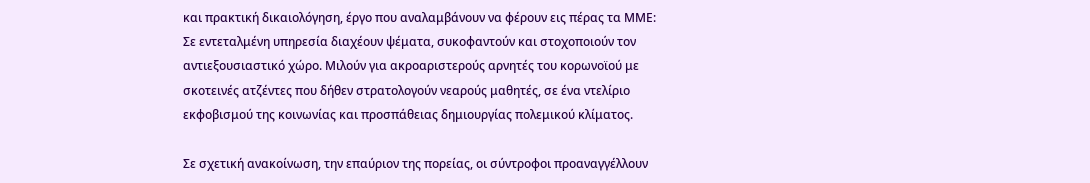και πρακτική δικαιολόγηση, έργο που αναλαμβάνουν να φέρουν εις πέρας τα ΜΜΕ: Σε εντεταλμένη υπηρεσία διαχέουν ψέματα, συκοφαντούν και στοχοποιούν τον αντιεξουσιαστικό χώρο. Μιλούν για ακροαριστερούς αρνητές του κορωνοϊού με σκοτεινές ατζέντες που δήθεν στρατολογούν νεαρούς μαθητές, σε ένα ντελίριο εκφοβισμού της κοινωνίας και προσπάθειας δημιουργίας πολεμικού κλίματος.

Σε σχετική ανακοίνωση, την επαύριον της πορείας, οι σύντροφοι προαναγγέλλουν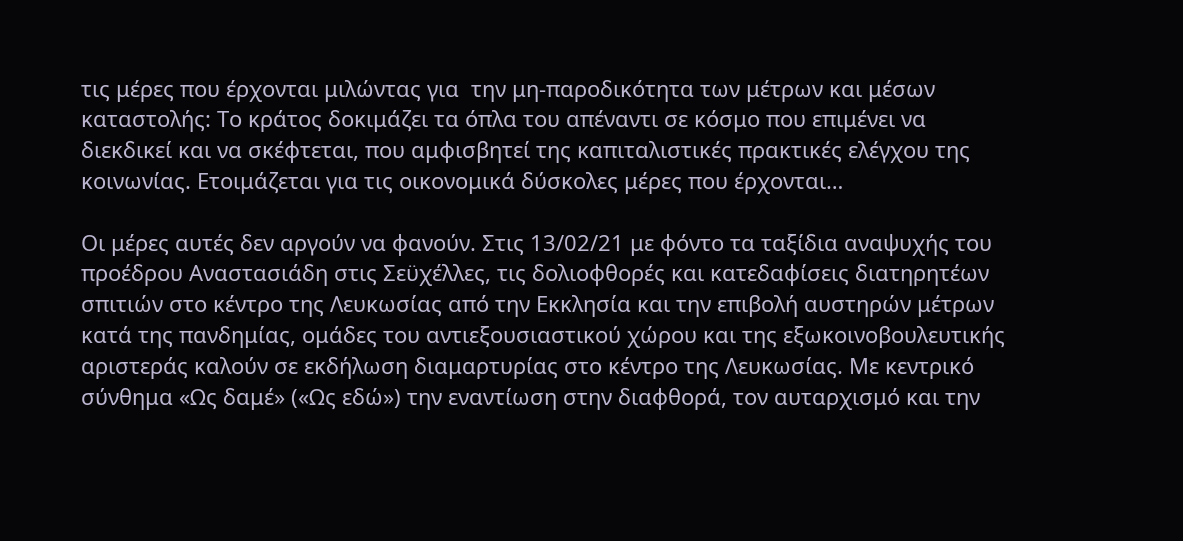τις μέρες που έρχονται μιλώντας για  την μη-παροδικότητα των μέτρων και μέσων καταστολής: Το κράτος δοκιμάζει τα όπλα του απέναντι σε κόσμο που επιμένει να διεκδικεί και να σκέφτεται, που αμφισβητεί της καπιταλιστικές πρακτικές ελέγχου της κοινωνίας. Ετοιμάζεται για τις οικονομικά δύσκολες μέρες που έρχονται…

Οι μέρες αυτές δεν αργούν να φανούν. Στις 13/02/21 με φόντο τα ταξίδια αναψυχής του προέδρου Αναστασιάδη στις Σεϋχέλλες, τις δολιοφθορές και κατεδαφίσεις διατηρητέων σπιτιών στο κέντρο της Λευκωσίας από την Εκκλησία και την επιβολή αυστηρών μέτρων κατά της πανδημίας, ομάδες του αντιεξουσιαστικού χώρου και της εξωκοινοβουλευτικής αριστεράς καλούν σε εκδήλωση διαμαρτυρίας στο κέντρο της Λευκωσίας. Με κεντρικό σύνθημα «Ως δαμέ» («Ως εδώ») την εναντίωση στην διαφθορά, τον αυταρχισμό και την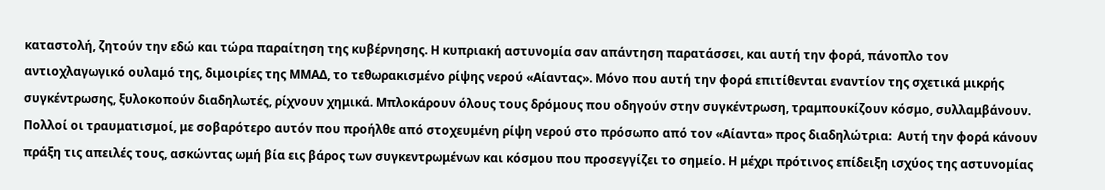καταστολή, ζητούν την εδώ και τώρα παραίτηση της κυβέρνησης. Η κυπριακή αστυνομία σαν απάντηση παρατάσσει, και αυτή την φορά, πάνοπλο τον αντιοχλαγωγικό ουλαμό της, διμοιρίες της ΜΜΑΔ, το τεθωρακισμένο ρίψης νερού «Αίαντας». Μόνο που αυτή την φορά επιτίθενται εναντίον της σχετικά μικρής συγκέντρωσης, ξυλοκοπούν διαδηλωτές, ρίχνουν χημικά. Μπλοκάρουν όλους τους δρόμους που οδηγούν στην συγκέντρωση, τραμπουκίζουν κόσμο, συλλαμβάνουν. Πολλοί οι τραυματισμοί, με σοβαρότερο αυτόν που προήλθε από στοχευμένη ρίψη νερού στο πρόσωπο από τον «Αίαντα» προς διαδηλώτρια:  Αυτή την φορά κάνουν πράξη τις απειλές τους, ασκώντας ωμή βία εις βάρος των συγκεντρωμένων και κόσμου που προσεγγίζει το σημείο. Η μέχρι πρότινος επίδειξη ισχύος της αστυνομίας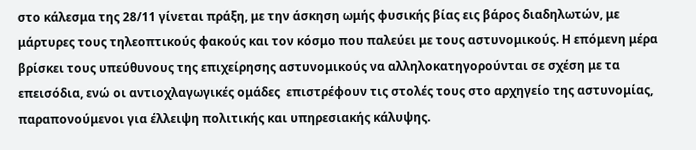στο κάλεσμα της 28/11 γίνεται πράξη, με την άσκηση ωμής φυσικής βίας εις βάρος διαδηλωτών, με μάρτυρες τους τηλεοπτικούς φακούς και τον κόσμο που παλεύει με τους αστυνομικούς. Η επόμενη μέρα βρίσκει τους υπεύθυνους της επιχείρησης αστυνομικούς να αλληλοκατηγορούνται σε σχέση με τα επεισόδια, ενώ οι αντιοχλαγωγικές ομάδες  επιστρέφουν τις στολές τους στο αρχηγείο της αστυνομίας, παραπονούμενοι για έλλειψη πολιτικής και υπηρεσιακής κάλυψης.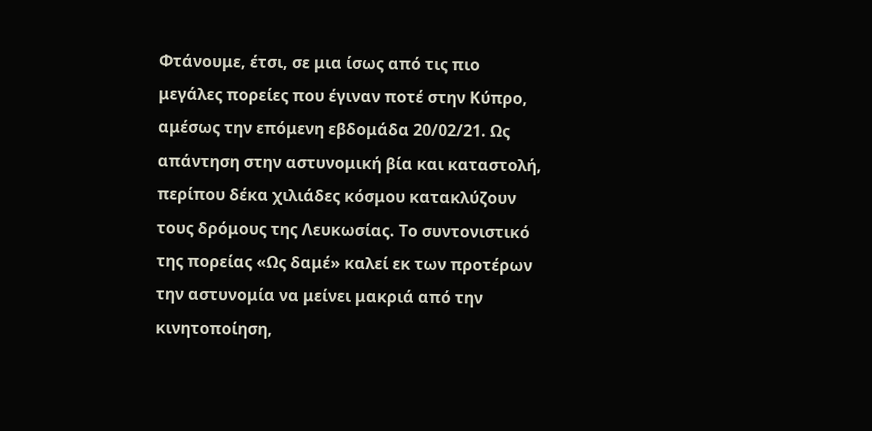Φτάνουμε, έτσι, σε μια ίσως από τις πιο μεγάλες πορείες που έγιναν ποτέ στην Κύπρο, αμέσως την επόμενη εβδομάδα 20/02/21. Ως απάντηση στην αστυνομική βία και καταστολή, περίπου δέκα χιλιάδες κόσμου κατακλύζουν τους δρόμους της Λευκωσίας. Το συντονιστικό της πορείας «Ως δαμέ» καλεί εκ των προτέρων την αστυνομία να μείνει μακριά από την κινητοποίηση,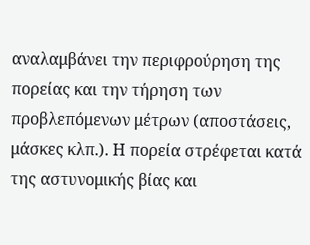αναλαμβάνει την περιφρούρηση της πορείας και την τήρηση των προβλεπόμενων μέτρων (αποστάσεις, μάσκες κλπ.). Η πορεία στρέφεται κατά της αστυνομικής βίας και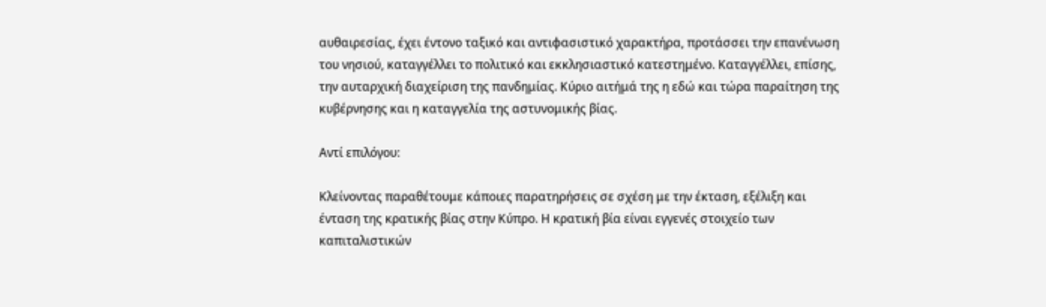αυθαιρεσίας, έχει έντονο ταξικό και αντιφασιστικό χαρακτήρα, προτάσσει την επανένωση του νησιού, καταγγέλλει το πολιτικό και εκκλησιαστικό κατεστημένο. Καταγγέλλει, επίσης, την αυταρχική διαχείριση της πανδημίας. Κύριο αιτήμά της η εδώ και τώρα παραίτηση της κυβέρνησης και η καταγγελία της αστυνομικής βίας.

Αντί επιλόγου:

Κλείνοντας παραθέτουμε κάποιες παρατηρήσεις σε σχέση με την έκταση, εξέλιξη και ένταση της κρατικής βίας στην Κύπρο. Η κρατική βία είναι εγγενές στοιχείο των καπιταλιστικών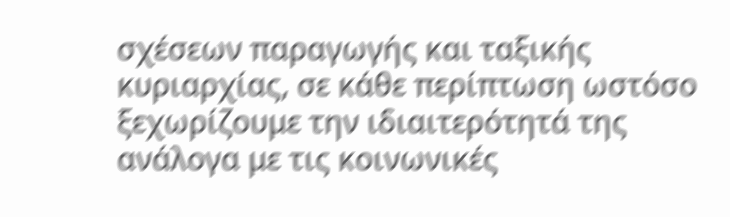σχέσεων παραγωγής και ταξικής κυριαρχίας, σε κάθε περίπτωση ωστόσο ξεχωρίζουμε την ιδιαιτερότητά της ανάλογα με τις κοινωνικές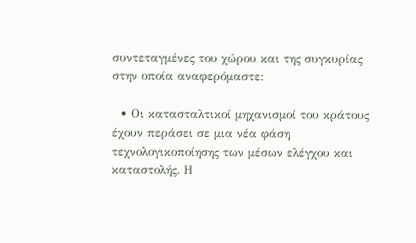συντεταγμένες του χώρου και της συγκυρίας στην οποία αναφερόμαστε:

  • Οι κατασταλτικοί μηχανισμοί του κράτους έχουν περάσει σε μια νέα φάση τεχνολογικοποίησης των μέσων ελέγχου και καταστολής. Η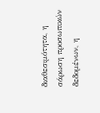διαθεσιμότητα, η σάρωση προσωπικών δεδομένων, η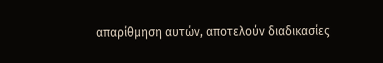απαρίθμηση αυτών, αποτελούν διαδικασίες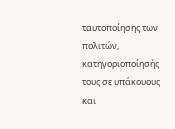ταυτοποίησης των πολιτών, κατηγοριοποίησής τους σε υπάκουους και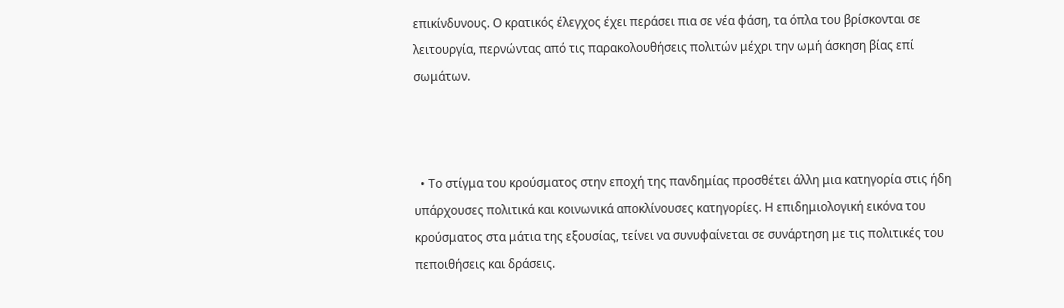επικίνδυνους. Ο κρατικός έλεγχος έχει περάσει πια σε νέα φάση, τα όπλα του βρίσκονται σε λειτουργία, περνώντας από τις παρακολουθήσεις πολιτών μέχρι την ωμή άσκηση βίας επί σωμάτων.



  • Το στίγμα του κρούσματος στην εποχή της πανδημίας προσθέτει άλλη μια κατηγορία στις ήδη υπάρχουσες πολιτικά και κοινωνικά αποκλίνουσες κατηγορίες. Η επιδημιολογική εικόνα του κρούσματος στα μάτια της εξουσίας, τείνει να συνυφαίνεται σε συνάρτηση με τις πολιτικές του πεποιθήσεις και δράσεις.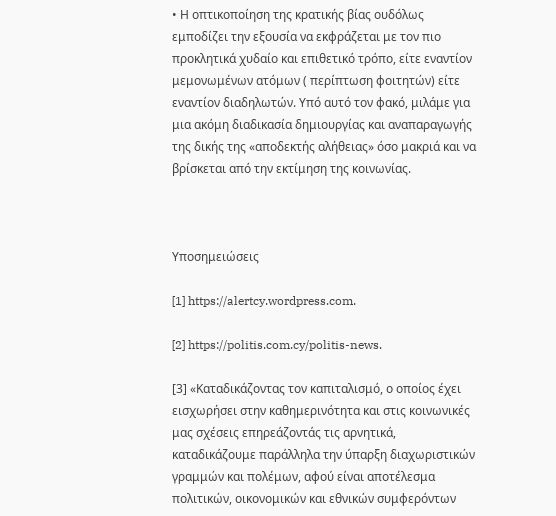• Η οπτικοποίηση της κρατικής βίας ουδόλως εμποδίζει την εξουσία να εκφράζεται με τον πιο προκλητικά χυδαίο και επιθετικό τρόπο, είτε εναντίον μεμονωμένων ατόμων ( περίπτωση φοιτητών) είτε εναντίον διαδηλωτών. Υπό αυτό τον φακό, μιλάμε για μια ακόμη διαδικασία δημιουργίας και αναπαραγωγής της δικής της «αποδεκτής αλήθειας» όσο μακριά και να βρίσκεται από την εκτίμηση της κοινωνίας.



Υποσημειώσεις

[1] https://alertcy.wordpress.com.

[2] https://politis.com.cy/politis-news.

[3] «Καταδικάζοντας τον καπιταλισμό, ο οποίος έχει εισχωρήσει στην καθημερινότητα και στις κοινωνικές μας σχέσεις επηρεάζοντάς τις αρνητικά, καταδικάζουμε παράλληλα την ύπαρξη διαχωριστικών γραμμών και πολέμων, αφού είναι αποτέλεσμα πολιτικών, οικονομικών και εθνικών συμφερόντων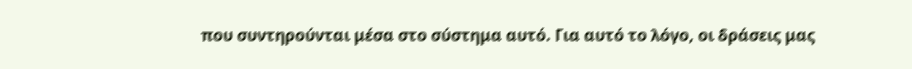που συντηρούνται μέσα στο σύστημα αυτό. Για αυτό το λόγο, οι δράσεις μας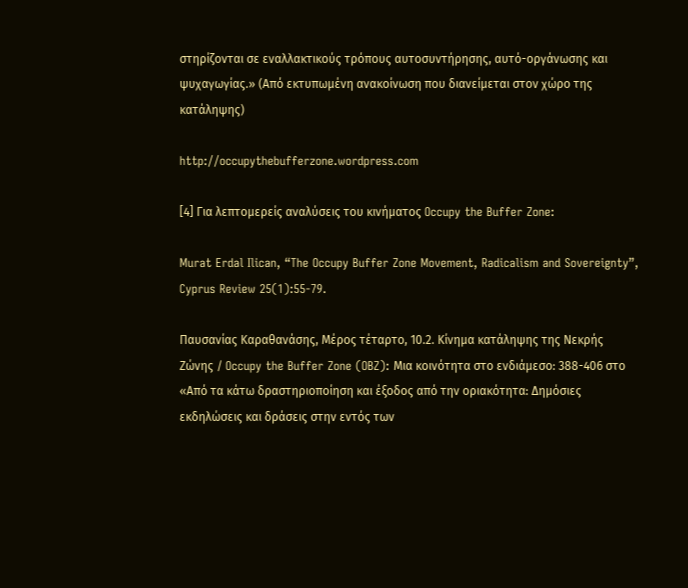στηρίζονται σε εναλλακτικούς τρόπους αυτοσυντήρησης, αυτό-οργάνωσης και ψυχαγωγίας.» (Από εκτυπωμένη ανακοίνωση που διανείμεται στον χώρο της κατάληψης)

http://occupythebufferzone.wordpress.com

[4] Για λεπτομερείς αναλύσεις του κινήματος Occupy the Buffer Zone:

Murat Erdal Ilican, “The Occupy Buffer Zone Movement, Radicalism and Sovereignty”, Cyprus Review 25(1):55-79.

Παυσανίας Καραθανάσης, Μέρος τέταρτο, 10.2. Κίνημα κατάληψης της Νεκρής Ζώνης / Occupy the Buffer Zone (OBZ): Μια κοινότητα στο ενδιάμεσο: 388-406 στο «Από τα κάτω δραστηριοποίηση και έξοδος από την οριακότητα: Δημόσιες εκδηλώσεις και δράσεις στην εντός των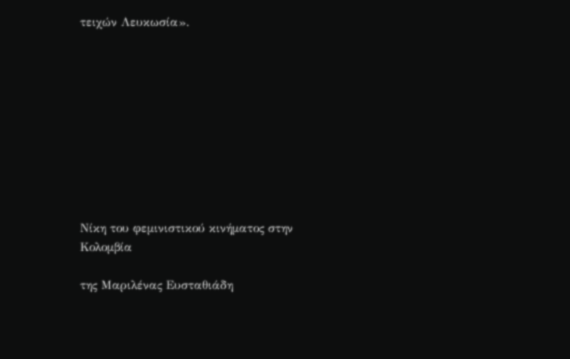τειχών Λευκωσία».










Νίκη του φεμινιστικού κινήματος στην Κολομβία

της Μαριλένας Ευσταθιάδη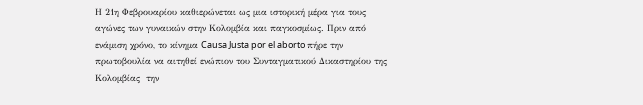Η 21η Φεβρουαρίου καθιερώνεται ως μια ιστορική μέρα για τους αγώνες των γυναικών στην Κολομβία και παγκοσμίως. Πριν από ενάμιση χρόνο, το κίνημα Causa Justa por el aborto πήρε την πρωτοβουλία να αιτηθεί ενώπιον του Συνταγματικού Δικαστηρίου της Κολομβίας  την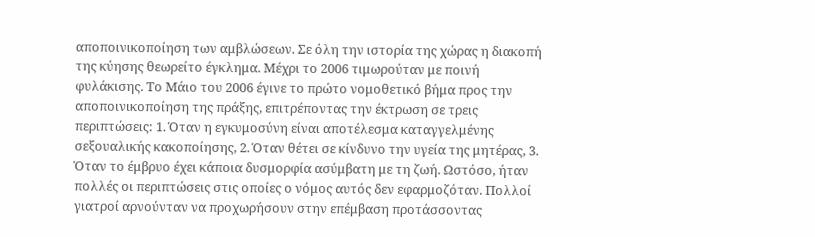αποποινικοποίηση των αμβλώσεων. Σε όλη την ιστορία της χώρας η διακοπή της κύησης θεωρείτο έγκλημα. Μέχρι το 2006 τιμωρούταν με ποινή φυλάκισης. Το Μάιο του 2006 έγινε το πρώτο νομοθετικό βήμα προς την αποποινικοποίηση της πράξης, επιτρέποντας την έκτρωση σε τρεις περιπτώσεις: 1. Όταν η εγκυμοσύνη είναι αποτέλεσμα καταγγελμένης σεξουαλικής κακοποίησης, 2. Όταν θέτει σε κίνδυνο την υγεία της μητέρας, 3. Όταν το έμβρυο έχει κάποια δυσμορφία ασύμβατη με τη ζωή. Ωστόσο, ήταν πολλές οι περιπτώσεις στις οποίες ο νόμος αυτός δεν εφαρμοζόταν. Πολλοί γιατροί αρνούνταν να προχωρήσουν στην επέμβαση προτάσσοντας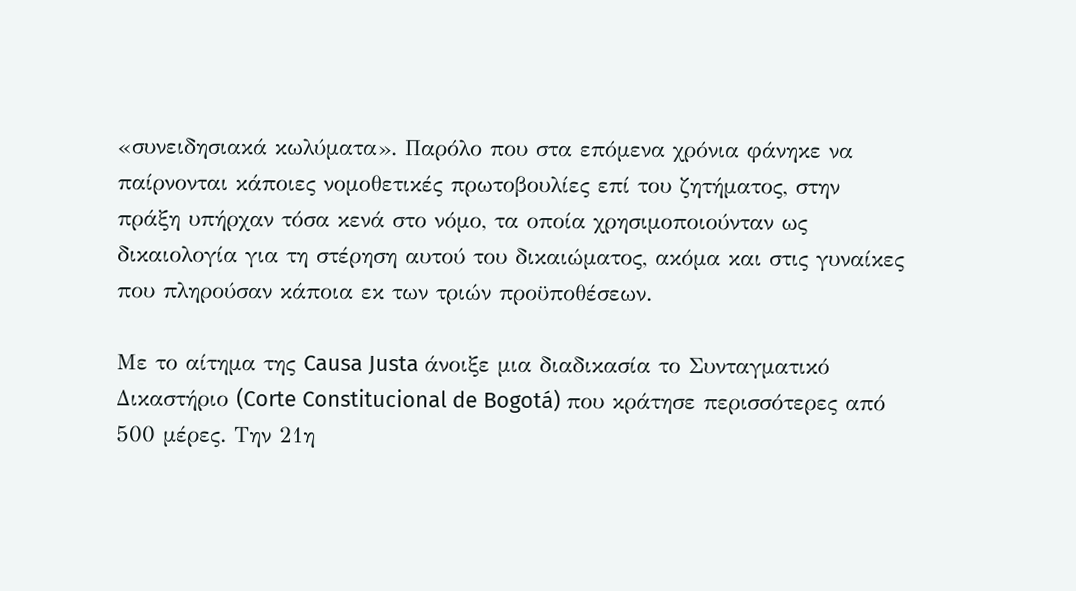«συνειδησιακά κωλύματα». Παρόλο που στα επόμενα χρόνια φάνηκε να παίρνονται κάποιες νομοθετικές πρωτοβουλίες επί του ζητήματος, στην πράξη υπήρχαν τόσα κενά στο νόμο, τα οποία χρησιμοποιούνταν ως δικαιολογία για τη στέρηση αυτού του δικαιώματος, ακόμα και στις γυναίκες που πληρούσαν κάποια εκ των τριών προϋποθέσεων.

Με το αίτημα της Causa Justa άνοιξε μια διαδικασία το Συνταγματικό Δικαστήριο (Corte Constitucional de Bogotá) που κράτησε περισσότερες από 500 μέρες. Την 21η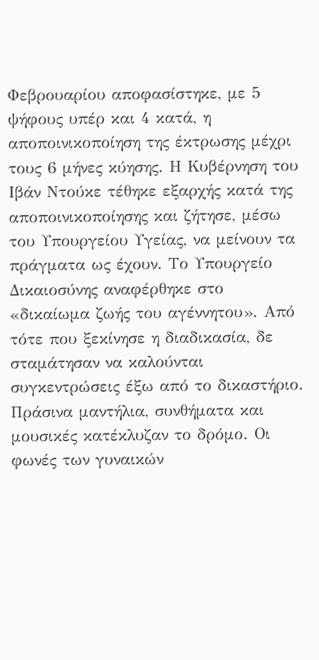Φεβρουαρίου αποφασίστηκε, με 5 ψήφους υπέρ και 4 κατά, η αποποινικοποίηση της έκτρωσης μέχρι τους 6 μήνες κύησης. Η Κυβέρνηση του Ιβάν Ντούκε τέθηκε εξαρχής κατά της αποποινικοποίησης και ζήτησε, μέσω του Υπουργείου Υγείας, να μείνουν τα πράγματα ως έχουν. Το Υπουργείο Δικαιοσύνης αναφέρθηκε στο «δικαίωμα ζωής του αγέννητου». Από τότε που ξεκίνησε η διαδικασία, δε σταμάτησαν να καλούνται συγκεντρώσεις έξω από το δικαστήριο. Πράσινα μαντήλια, συνθήματα και μουσικές κατέκλυζαν το δρόμο. Οι φωνές των γυναικών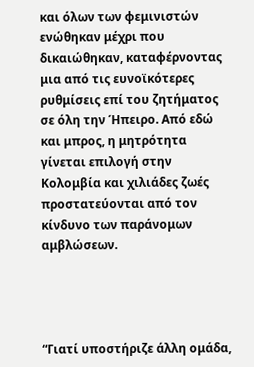και όλων των φεμινιστών ενώθηκαν μέχρι που δικαιώθηκαν, καταφέρνοντας μια από τις ευνοϊκότερες ρυθμίσεις επί του ζητήματος σε όλη την Ήπειρο. Από εδώ και μπρος, η μητρότητα γίνεται επιλογή στην Κολομβία και χιλιάδες ζωές προστατεύονται από τον κίνδυνο των παράνομων αμβλώσεων.




“Γιατί υποστήριζε άλλη ομάδα,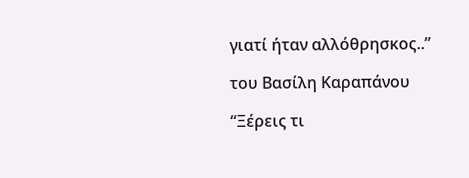γιατί ήταν αλλόθρησκος..”

του Βασίλη Καραπάνου

“Ξέρεις τι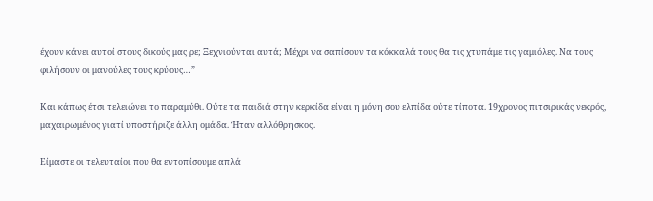έχουν κάνει αυτοί στους δικούς μας ρε; Ξεχνιούνται αυτά; Μέχρι να σαπίσουν τα κόκκαλά τους θα τις χτυπάμε τις γαμιόλες. Να τους φιλήσουν οι μανούλες τους κρύους…”

Και κάπως έτσι τελειώνει το παραμύθι. Ούτε τα παιδιά στην κερκίδα είναι η μόνη σου ελπίδα ούτε τίποτα. 19χρονος πιτσιρικάς νεκρός, μαχαιρωμένος γιατί υποστήριζε άλλη ομάδα. Ήταν αλλόθρησκος.

Είμαστε οι τελευταίοι που θα εντοπίσουμε απλά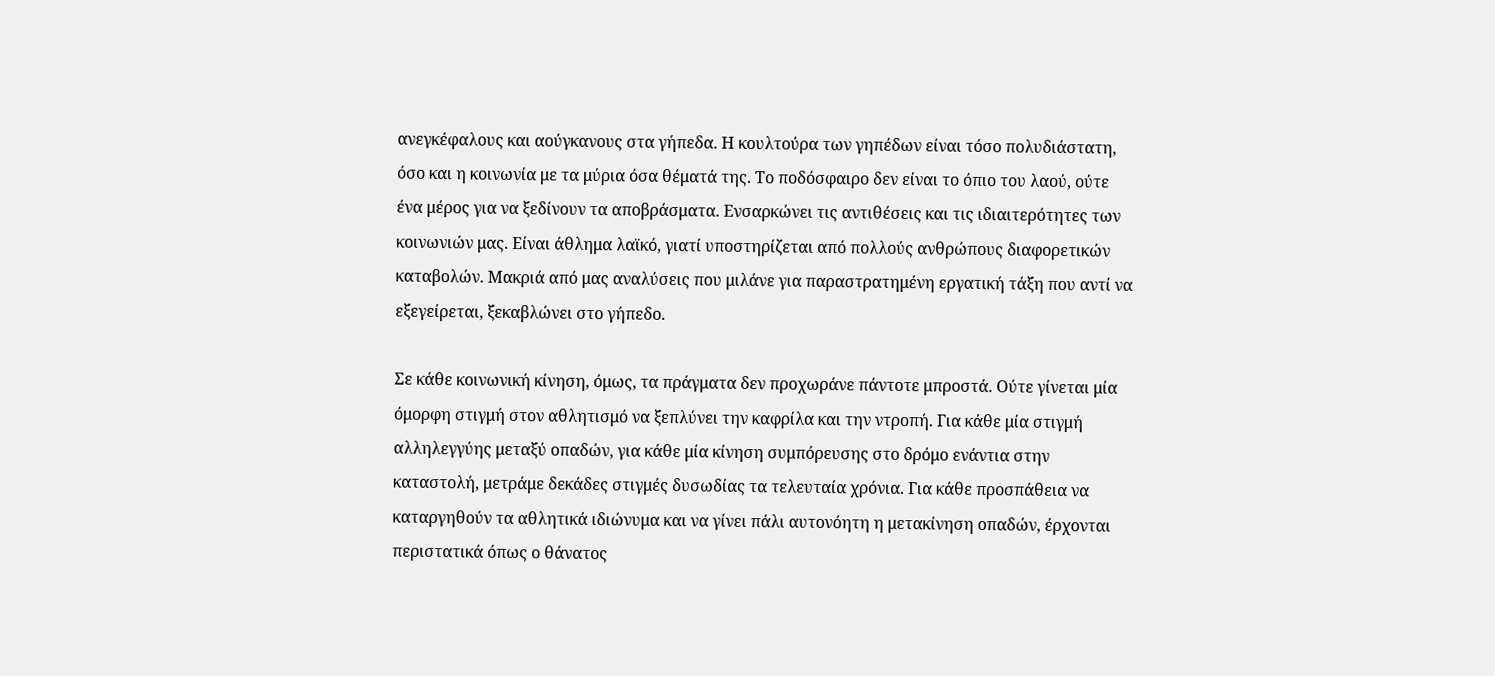ανεγκέφαλους και αούγκανους στα γήπεδα. Η κουλτούρα των γηπέδων είναι τόσο πολυδιάστατη, όσο και η κοινωνία με τα μύρια όσα θέματά της. Το ποδόσφαιρο δεν είναι το όπιο του λαού, ούτε ένα μέρος για να ξεδίνουν τα αποβράσματα. Ενσαρκώνει τις αντιθέσεις και τις ιδιαιτερότητες των κοινωνιών μας. Είναι άθλημα λαϊκό, γιατί υποστηρίζεται από πολλούς ανθρώπους διαφορετικών καταβολών. Μακριά από μας αναλύσεις που μιλάνε για παραστρατημένη εργατική τάξη που αντί να εξεγείρεται, ξεκαβλώνει στο γήπεδο.

Σε κάθε κοινωνική κίνηση, όμως, τα πράγματα δεν προχωράνε πάντοτε μπροστά. Ούτε γίνεται μία όμορφη στιγμή στον αθλητισμό να ξεπλύνει την καφρίλα και την ντροπή. Για κάθε μία στιγμή αλληλεγγύης μεταξύ οπαδών, για κάθε μία κίνηση συμπόρευσης στο δρόμο ενάντια στην καταστολή, μετράμε δεκάδες στιγμές δυσωδίας τα τελευταία χρόνια. Για κάθε προσπάθεια να καταργηθούν τα αθλητικά ιδιώνυμα και να γίνει πάλι αυτονόητη η μετακίνηση οπαδών, έρχονται περιστατικά όπως ο θάνατος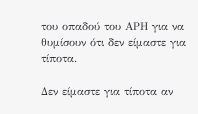του οπαδού του ΑΡΗ για να θυμίσουν ότι δεν είμαστε για τίποτα.

Δεν είμαστε για τίποτα αν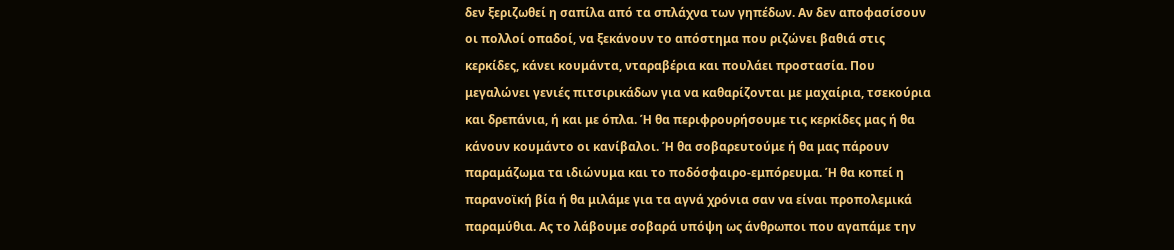δεν ξεριζωθεί η σαπίλα από τα σπλάχνα των γηπέδων. Αν δεν αποφασίσουν οι πολλοί οπαδοί, να ξεκάνουν το απόστημα που ριζώνει βαθιά στις κερκίδες, κάνει κουμάντα, νταραβέρια και πουλάει προστασία. Που μεγαλώνει γενιές πιτσιρικάδων για να καθαρίζονται με μαχαίρια, τσεκούρια και δρεπάνια, ή και με όπλα. Ή θα περιφρουρήσουμε τις κερκίδες μας ή θα κάνουν κουμάντο οι κανίβαλοι. Ή θα σοβαρευτούμε ή θα μας πάρουν παραμάζωμα τα ιδιώνυμα και το ποδόσφαιρο-εμπόρευμα. Ή θα κοπεί η παρανοϊκή βία ή θα μιλάμε για τα αγνά χρόνια σαν να είναι προπολεμικά παραμύθια. Ας το λάβουμε σοβαρά υπόψη ως άνθρωποι που αγαπάμε την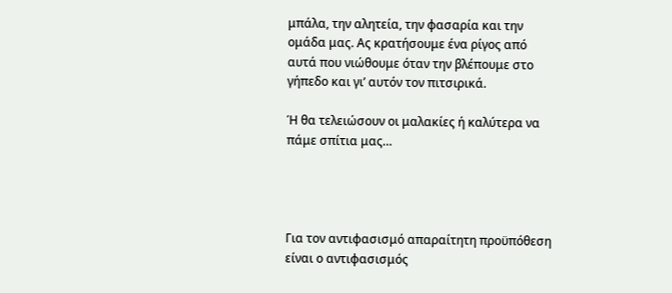μπάλα, την αλητεία, την φασαρία και την ομάδα μας. Ας κρατήσουμε ένα ρίγος από αυτά που νιώθουμε όταν την βλέπουμε στο γήπεδο και γι’ αυτόν τον πιτσιρικά.

Ή θα τελειώσουν οι μαλακίες ή καλύτερα να πάμε σπίτια μας…




Για τον αντιφασισμό απαραίτητη προϋπόθεση είναι ο αντιφασισμός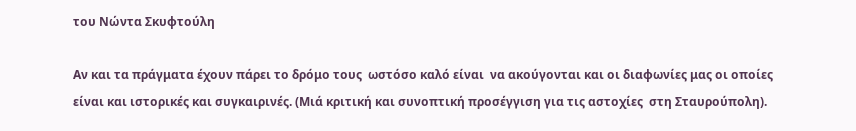του Νώντα Σκυφτούλη

Αν και τα πράγματα έχουν πάρει το δρόμο τους  ωστόσο καλό είναι  να ακούγονται και οι διαφωνίες μας οι οποίες είναι και ιστορικές και συγκαιρινές. (Μιά κριτική και συνοπτική προσέγγιση για τις αστοχίες  στη Σταυρούπολη).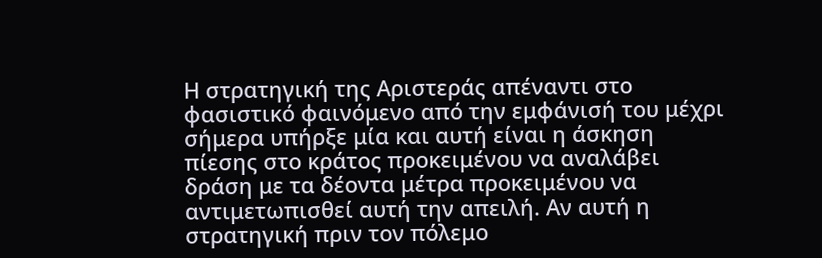Η στρατηγική της Αριστεράς απέναντι στο φασιστικό φαινόμενο από την εμφάνισή του μέχρι σήμερα υπήρξε μία και αυτή είναι η άσκηση πίεσης στο κράτος προκειμένου να αναλάβει δράση με τα δέοντα μέτρα προκειμένου να αντιμετωπισθεί αυτή την απειλή. Αν αυτή η στρατηγική πριν τον πόλεμο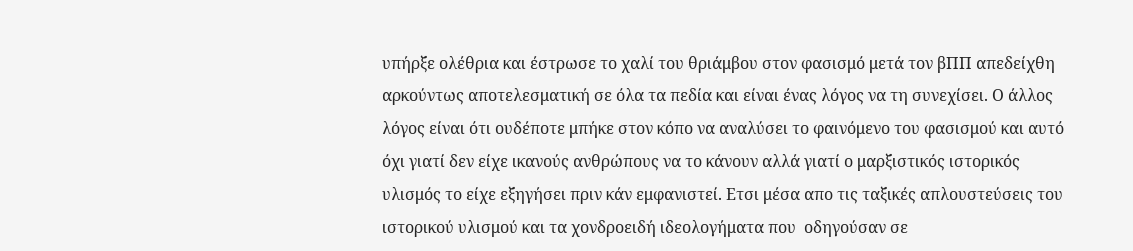υπήρξε ολέθρια και έστρωσε το χαλί του θριάμβου στον φασισμό μετά τον βΠΠ απεδείχθη αρκούντως αποτελεσματική σε όλα τα πεδία και είναι ένας λόγος να τη συνεχίσει. Ο άλλος λόγος είναι ότι ουδέποτε μπήκε στον κόπο να αναλύσει το φαινόμενο του φασισμού και αυτό όχι γιατί δεν είχε ικανούς ανθρώπους να το κάνουν αλλά γιατί ο μαρξιστικός ιστορικός υλισμός το είχε εξηγήσει πριν κάν εμφανιστεί. Ετσι μέσα απο τις ταξικές απλουστεύσεις του ιστορικού υλισμού και τα χονδροειδή ιδεολογήματα που  οδηγούσαν σε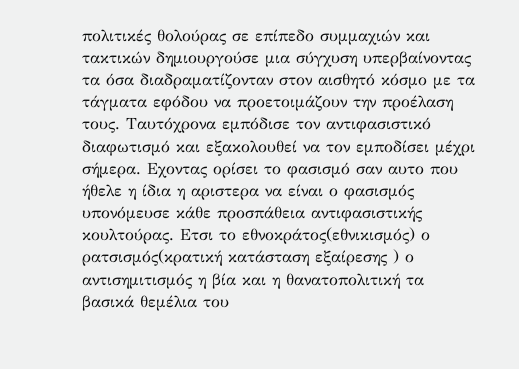πολιτικές θολούρας σε επίπεδο συμμαχιών και τακτικών δημιουργούσε μια σύγχυση υπερβαίνοντας τα όσα διαδραματίζονταν στον αισθητό κόσμο με τα τάγματα εφόδου να προετοιμάζουν την προέλαση τους. Ταυτόχρονα εμπόδισε τον αντιφασιστικό διαφωτισμό και εξακολουθεί να τον εμποδίσει μέχρι σήμερα. Εχοντας ορίσει το φασισμό σαν αυτο που ήθελε η ίδια η αριστερα να είναι ο φασισμός υπονόμευσε κάθε προσπάθεια αντιφασιστικής κουλτούρας. Ετσι το εθνοκράτος(εθνικισμός) ο ρατσισμός(κρατική κατάσταση εξαίρεσης ) ο αντισημιτισμός η βία και η θανατοπολιτική τα βασικά θεμέλια του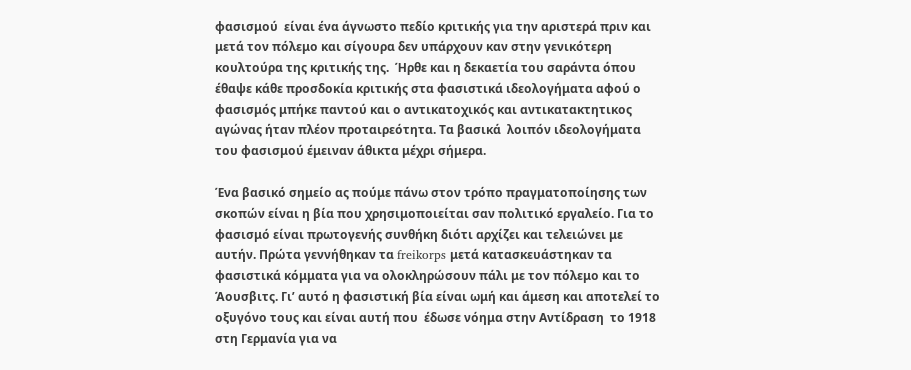φασισμού  είναι ένα άγνωστο πεδίο κριτικής για την αριστερά πριν και μετά τον πόλεμο και σίγουρα δεν υπάρχουν καν στην γενικότερη κουλτούρα της κριτικής της.  Ήρθε και η δεκαετία του σαράντα όπου έθαψε κάθε προσδοκία κριτικής στα φασιστικά ιδεολογήματα αφού ο φασισμός μπήκε παντού και ο αντικατοχικός και αντικατακτητικος αγώνας ήταν πλέον προταιρεότητα. Τα βασικά  λοιπόν ιδεολογήματα του φασισμού έμειναν άθικτα μέχρι σήμερα.

Ένα βασικό σημείο ας πούμε πάνω στον τρόπο πραγματοποίησης των σκοπών είναι η βία που χρησιμοποιείται σαν πολιτικό εργαλείο. Για το φασισμό είναι πρωτογενής συνθήκη διότι αρχίζει και τελειώνει με αυτήν. Πρώτα γεννήθηκαν τα freikorps μετά κατασκευάστηκαν τα φασιστικά κόμματα για να ολοκληρώσουν πάλι με τον πόλεμο και το Άουσβιτς. Γι’ αυτό η φασιστική βία είναι ωμή και άμεση και αποτελεί το οξυγόνο τους και είναι αυτή που  έδωσε νόημα στην Αντίδραση  το 1918 στη Γερμανία για να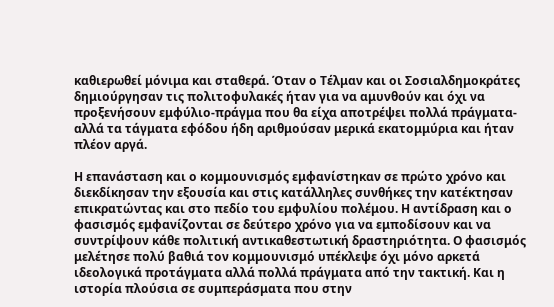καθιερωθεί μόνιμα και σταθερά. Όταν ο Τέλμαν και οι Σοσιαλδημοκράτες δημιούργησαν τις πολιτοφυλακές ήταν για να αμυνθούν και όχι να προξενήσουν εμφύλιο-πράγμα που θα είχα αποτρέψει πολλά πράγματα- αλλά τα τάγματα εφόδου ήδη αριθμούσαν μερικά εκατομμύρια και ήταν πλέον αργά.

Η επανάσταση και ο κομμουνισμός εμφανίστηκαν σε πρώτο χρόνο και διεκδίκησαν την εξουσία και στις κατάλληλες συνθήκες την κατέκτησαν επικρατώντας και στο πεδίο του εμφυλίου πολέμου. Η αντίδραση και ο φασισμός εμφανίζονται σε δεύτερο χρόνο για να εμποδίσουν και να συντρίψουν κάθε πολιτική αντικαθεστωτική δραστηριότητα. Ο φασισμός μελέτησε πολύ βαθιά τον κομμουνισμό υπέκλεψε όχι μόνο αρκετά ιδεολογικά προτάγματα αλλά πολλά πράγματα από την τακτική. Και η ιστορία πλούσια σε συμπεράσματα που στην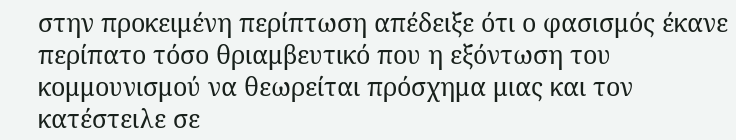στην προκειμένη περίπτωση απέδειξε ότι ο φασισμός έκανε περίπατο τόσο θριαμβευτικό που η εξόντωση του κομμουνισμού να θεωρείται πρόσχημα μιας και τον κατέστειλε σε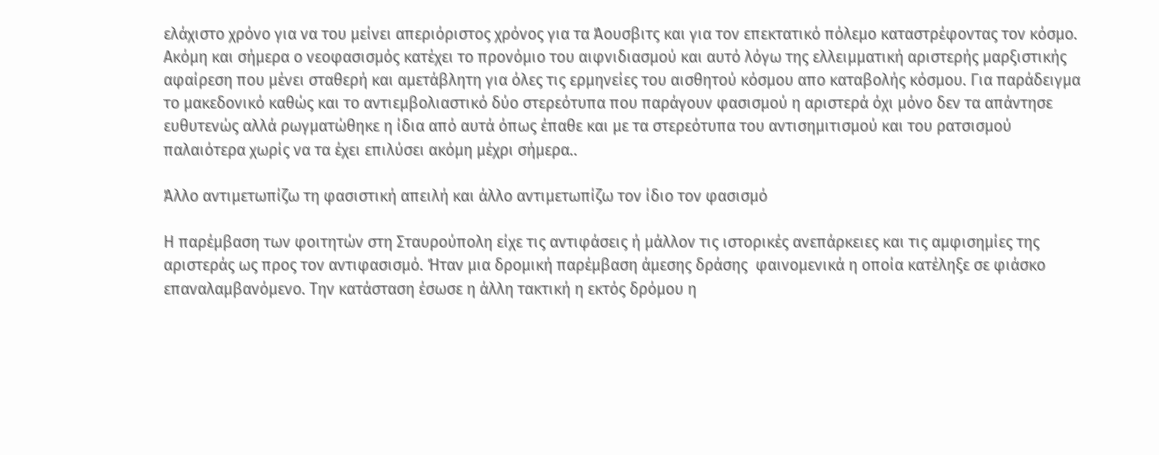ελάχιστο χρόνο για να του μείνει απεριόριστος χρόνος για τα Άουσβιτς και για τον επεκτατικό πόλεμο καταστρέφοντας τον κόσμο. Ακόμη και σήμερα ο νεοφασισμός κατέχει το προνόμιο του αιφνιδιασμού και αυτό λόγω της ελλειμματική αριστερής μαρξιστικής αφαίρεση που μένει σταθερή και αμετάβλητη για όλες τις ερμηνείες του αισθητού κόσμου απο καταβολής κόσμου. Για παράδειγμα το μακεδονικό καθώς και το αντιεμβολιαστικό δύο στερεότυπα που παράγουν φασισμού η αριστερά όχι μόνο δεν τα απάντησε ευθυτενώς αλλά ρωγματώθηκε η ίδια από αυτά όπως έπαθε και με τα στερεότυπα του αντισημιτισμού και του ρατσισμού παλαιότερα χωρίς να τα έχει επιλύσει ακόμη μέχρι σήμερα..

Άλλο αντιμετωπίζω τη φασιστική απειλή και άλλο αντιμετωπίζω τον ίδιο τον φασισμό

Η παρέμβαση των φοιτητών στη Σταυρούπολη είχε τις αντιφάσεις ή μάλλον τις ιστορικές ανεπάρκειες και τις αμφισημίες της αριστεράς ως προς τον αντιφασισμό. Ήταν μια δρομική παρέμβαση άμεσης δράσης  φαινομενικά η οποία κατέληξε σε φιάσκο επαναλαμβανόμενο. Την κατάσταση έσωσε η άλλη τακτική η εκτός δρόμου η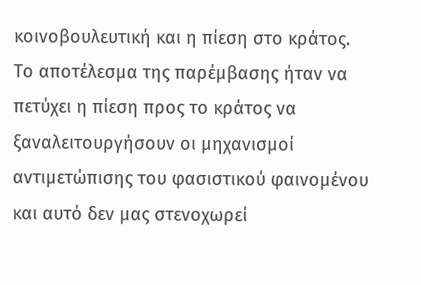κοινοβουλευτική και η πίεση στο κράτος. Το αποτέλεσμα της παρέμβασης ήταν να πετύχει η πίεση προς το κράτος να ξαναλειτουργήσουν οι μηχανισμοί αντιμετώπισης του φασιστικού φαινομένου και αυτό δεν μας στενοχωρεί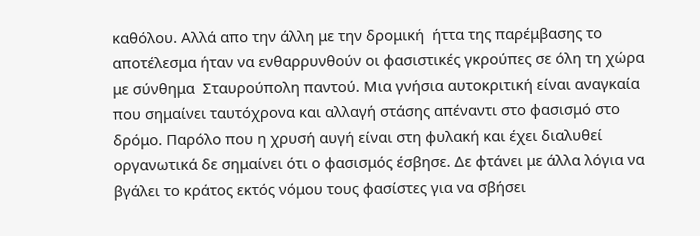καθόλου. Αλλά απο την άλλη με την δρομική  ήττα της παρέμβασης το αποτέλεσμα ήταν να ενθαρρυνθούν οι φασιστικές γκρούπες σε όλη τη χώρα με σύνθημα  Σταυρούπολη παντού. Μια γνήσια αυτοκριτική είναι αναγκαία  που σημαίνει ταυτόχρονα και αλλαγή στάσης απέναντι στο φασισμό στο δρόμο. Παρόλο που η χρυσή αυγή είναι στη φυλακή και έχει διαλυθεί οργανωτικά δε σημαίνει ότι ο φασισμός έσβησε. Δε φτάνει με άλλα λόγια να βγάλει το κράτος εκτός νόμου τους φασίστες για να σβήσει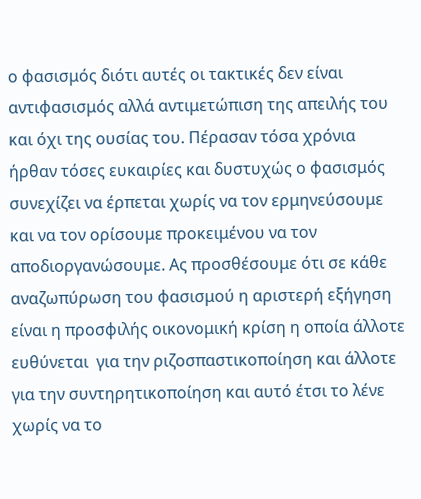ο φασισμός διότι αυτές οι τακτικές δεν είναι αντιφασισμός αλλά αντιμετώπιση της απειλής του και όχι της ουσίας του. Πέρασαν τόσα χρόνια ήρθαν τόσες ευκαιρίες και δυστυχώς ο φασισμός συνεχίζει να έρπεται χωρίς να τον ερμηνεύσουμε και να τον ορίσουμε προκειμένου να τον αποδιοργανώσουμε. Ας προσθέσουμε ότι σε κάθε αναζωπύρωση του φασισμού η αριστερή εξήγηση είναι η προσφιλής οικονομική κρίση η οποία άλλοτε ευθύνεται  για την ριζοσπαστικοποίηση και άλλοτε για την συντηρητικοποίηση και αυτό έτσι το λένε χωρίς να το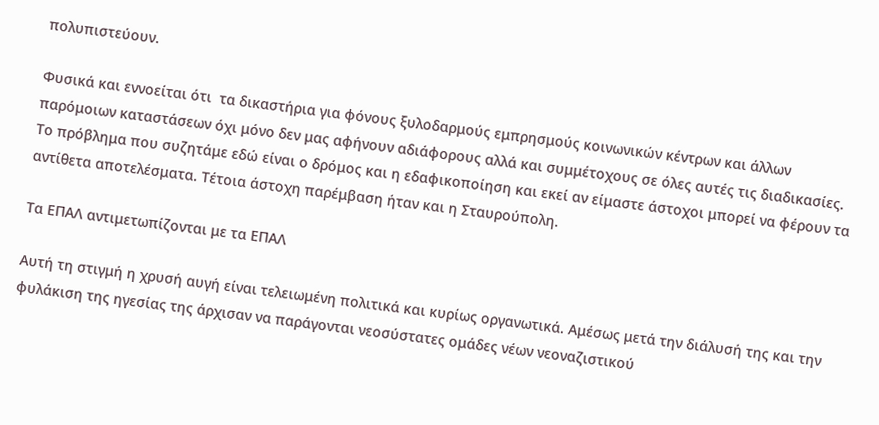πολυπιστεύουν.

Φυσικά και εννοείται ότι  τα δικαστήρια για φόνους ξυλοδαρμούς εμπρησμούς κοινωνικών κέντρων και άλλων παρόμοιων καταστάσεων όχι μόνο δεν μας αφήνουν αδιάφορους αλλά και συμμέτοχους σε όλες αυτές τις διαδικασίες. Το πρόβλημα που συζητάμε εδώ είναι ο δρόμος και η εδαφικοποίηση και εκεί αν είμαστε άστοχοι μπορεί να φέρουν τα αντίθετα αποτελέσματα. Τέτοια άστοχη παρέμβαση ήταν και η Σταυρούπολη.

Τα ΕΠΑΛ αντιμετωπίζονται με τα ΕΠΑΛ

Αυτή τη στιγμή η χρυσή αυγή είναι τελειωμένη πολιτικά και κυρίως οργανωτικά. Αμέσως μετά την διάλυσή της και την φυλάκιση της ηγεσίας της άρχισαν να παράγονται νεοσύστατες ομάδες νέων νεοναζιστικού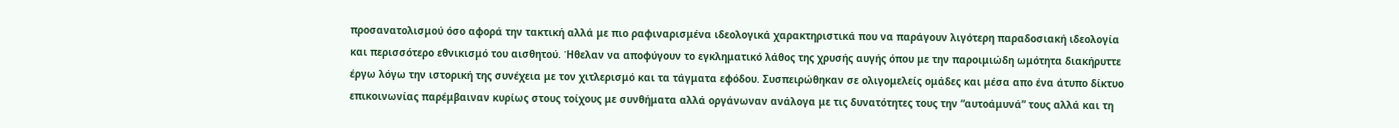προσανατολισμού όσο αφορά την τακτική αλλά με πιο ραφιναρισμένα ιδεολογικά χαρακτηριστικά που να παράγουν λιγότερη παραδοσιακή ιδεολογία και περισσότερο εθνικισμό του αισθητού. Ήθελαν να αποφύγουν το εγκληματικό λάθος της χρυσής αυγής όπου με την παροιμιώδη ωμότητα διακήρυττε έργω λόγω την ιστορική της συνέχεια με τον χιτλερισμό και τα τάγματα εφόδου. Συσπειρώθηκαν σε ολιγομελείς ομάδες και μέσα απο ένα άτυπο δίκτυο επικοινωνίας παρέμβαιναν κυρίως στους τοίχους με συνθήματα αλλά οργάνωναν ανάλογα με τις δυνατότητες τους την “αυτοάμυνά” τους αλλά και τη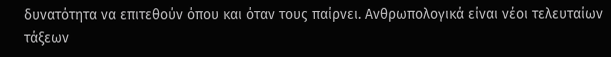δυνατότητα να επιτεθούν όπου και όταν τους παίρνει. Ανθρωπολογικά είναι νέοι τελευταίων τάξεων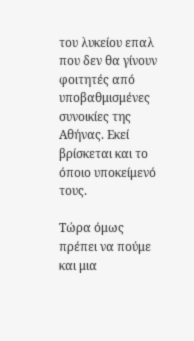του λυκείου επαλ  που δεν θα γίνουν φοιτητές από υποβαθμισμένες συνοικίες της Αθήνας. Εκεί βρίσκεται και το όποιο υποκείμενό τους.

Τώρα όμως πρέπει να πούμε και μια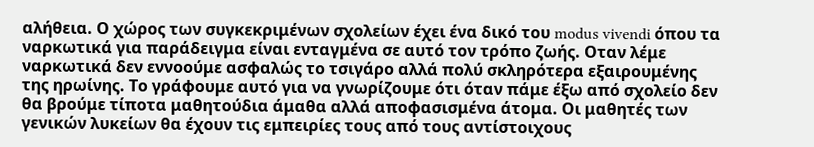αλήθεια. Ο χώρος των συγκεκριμένων σχολείων έχει ένα δικό του modus vivendi όπου τα ναρκωτικά για παράδειγμα είναι ενταγμένα σε αυτό τον τρόπο ζωής. Οταν λέμε ναρκωτικά δεν εννοούμε ασφαλώς το τσιγάρο αλλά πολύ σκληρότερα εξαιρουμένης της ηρωίνης. Το γράφουμε αυτό για να γνωρίζουμε ότι όταν πάμε έξω από σχολείο δεν θα βρούμε τίποτα μαθητούδια άμαθα αλλά αποφασισμένα άτομα. Οι μαθητές των γενικών λυκείων θα έχουν τις εμπειρίες τους από τους αντίστοιχους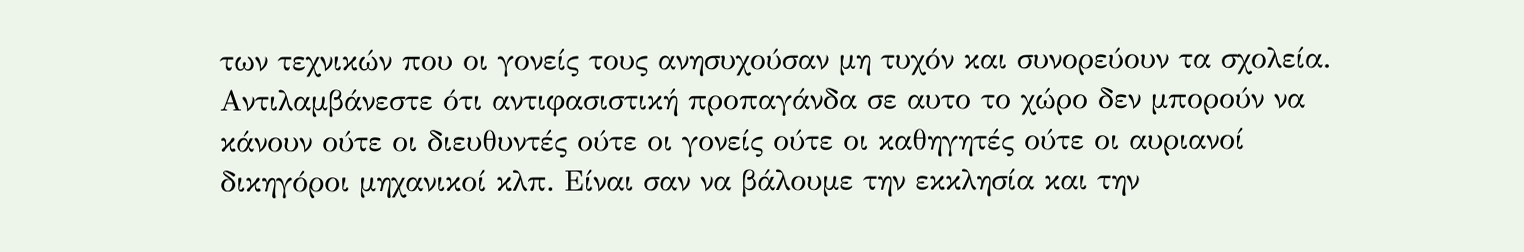των τεχνικών που οι γονείς τους ανησυχούσαν μη τυχόν και συνορεύουν τα σχολεία. Αντιλαμβάνεστε ότι αντιφασιστική προπαγάνδα σε αυτο το χώρο δεν μπορούν να κάνουν ούτε οι διευθυντές ούτε οι γονείς ούτε οι καθηγητές ούτε οι αυριανοί δικηγόροι μηχανικοί κλπ. Είναι σαν να βάλουμε την εκκλησία και την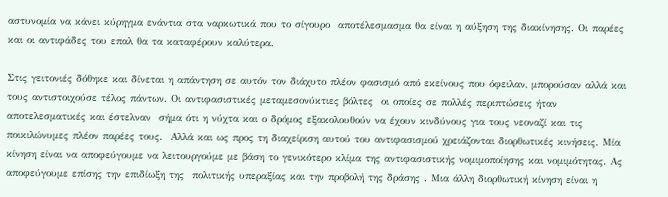αστυνομία να κάνει κύρηγμα ενάντια στα ναρκωτικά που το σίγουρο  αποτέλεσμασμα θα είναι η αύξηση της διακίνησης. Οι παρέες και οι αντιφάδες του επαλ θα τα καταφέρουν καλύτερα.

Στις γειτονιές δόθηκε και δίνεται η απάντηση σε αυτόν τον διάχυτο πλέον φασισμό από εκείνους που όφειλαν, μπορούσαν αλλά και τους αντιστοιχούσε τέλος πάντων. Οι αντιφασιστικές μεταμεσονύκτιες βόλτες  οι οποίες σε πολλές περιπτώσεις ήταν αποτελεσματικές και έστελναν  σήμα ότι η νύχτα και ο δρόμος εξακολουθούν να έχουν κινδύνους για τους νεοναζί και τις ποικιλώνυμες πλέον παρέες τους.  Αλλά και ως προς τη διαχείριση αυτού του αντιφασισμού χρειάζονται διορθωτικές κινήσεις. Μία κίνηση είναι να αποφεύγουμε να λειτουργούμε με βάση το γενικότερο κλίμα της αντιφασιστικής νομιμοποίησης και νομιμότητας. Ας αποφεύγουμε επίσης την επιδίωξη της  πολιτικής υπεραξίας και την προβολή της δράσης . Μια άλλη διορθωτική κίνηση είναι η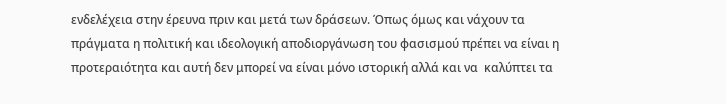ενδελέχεια στην έρευνα πριν και μετά των δράσεων. Όπως όμως και νάχουν τα πράγματα η πολιτική και ιδεολογική αποδιοργάνωση του φασισμού πρέπει να είναι η προτεραιότητα και αυτή δεν μπορεί να είναι μόνο ιστορική αλλά και να  καλύπτει τα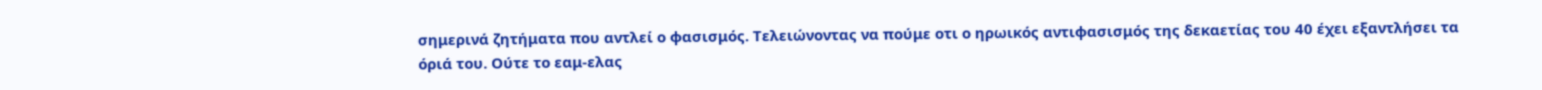σημερινά ζητήματα που αντλεί ο φασισμός. Τελειώνοντας να πούμε οτι ο ηρωικός αντιφασισμός της δεκαετίας του 40 έχει εξαντλήσει τα όριά του. Ούτε το εαμ-ελας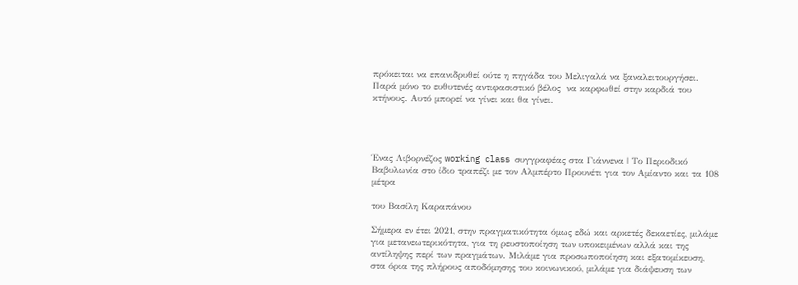πρόκειται να επανιδρυθεί ούτε η πηγάδα του Μελιγαλά να ξαναλειτουργήσει. Παρά μόνο το ευθυτενές αντιφασιστικό βέλος  να καρφωθεί στην καρδιά του κτήνους. Αυτό μπορεί να γίνει και θα γίνει.




Ένας Λιβορνέζος working class συγγραφέας στα Γιάννενα | Το Περιοδικό Βαβυλωνία στο ίδιο τραπέζι με τον Αλμπέρτο Προυνέτι για τον Αμίαντο και τα 108 μέτρα

του Βασίλη Καραπάνου

Σήμερα εν έτει 2021, στην πραγματικότητα όμως εδώ και αρκετές δεκαετίες, μιλάμε για μετανεωτερικότητα, για τη ρευστοποίηση των υποκειμένων αλλά και της αντίληψης περί των πραγμάτων. Μιλάμε για προσωποποίηση και εξατομίκευση, στα όρια της πλήρους αποδόμησης του κοινωνικού, μιλάμε για διάψευση των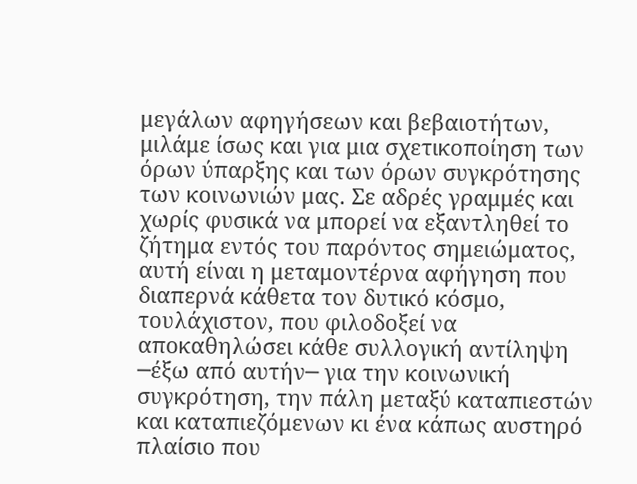μεγάλων αφηγήσεων και βεβαιοτήτων, μιλάμε ίσως και για μια σχετικοποίηση των όρων ύπαρξης και των όρων συγκρότησης των κοινωνιών μας. Σε αδρές γραμμές και χωρίς φυσικά να μπορεί να εξαντληθεί το ζήτημα εντός του παρόντος σημειώματος, αυτή είναι η μεταμοντέρνα αφήγηση που διαπερνά κάθετα τον δυτικό κόσμο, τουλάχιστον, που φιλοδοξεί να αποκαθηλώσει κάθε συλλογική αντίληψη ─έξω από αυτήν─ για την κοινωνική συγκρότηση, την πάλη μεταξύ καταπιεστών και καταπιεζόμενων κι ένα κάπως αυστηρό πλαίσιο που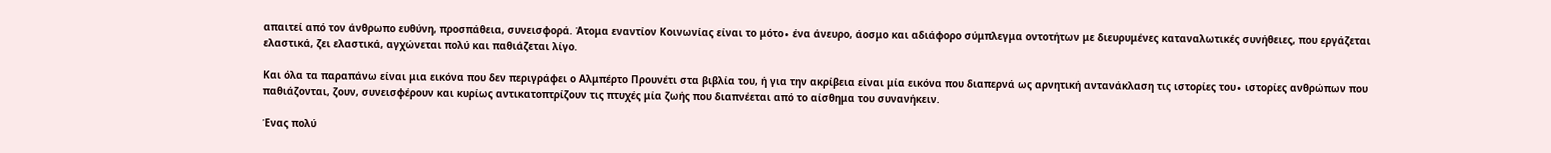απαιτεί από τον άνθρωπο ευθύνη, προσπάθεια, συνεισφορά. Άτομα εναντίον Κοινωνίας είναι το μότο∙ ένα άνευρο, άοσμο και αδιάφορο σύμπλεγμα οντοτήτων με διευρυμένες καταναλωτικές συνήθειες, που εργάζεται ελαστικά, ζει ελαστικά, αγχώνεται πολύ και παθιάζεται λίγο.

Και όλα τα παραπάνω είναι μια εικόνα που δεν περιγράφει ο Αλμπέρτο Προυνέτι στα βιβλία του, ή για την ακρίβεια είναι μία εικόνα που διαπερνά ως αρνητική αντανάκλαση τις ιστορίες του∙ ιστορίες ανθρώπων που παθιάζονται, ζουν, συνεισφέρουν και κυρίως αντικατοπτρίζουν τις πτυχές μία ζωής που διαπνέεται από το αίσθημα του συνανήκειν.

Ένας πολύ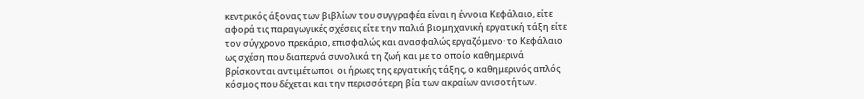κεντρικός άξονας των βιβλίων του συγγραφέα είναι η έννοια Κεφάλαιο, είτε αφορά τις παραγωγικές σχέσεις είτε την παλιά βιομηχανική εργατική τάξη είτε τον σύγχρονο πρεκάριο, επισφαλώς και ανασφαλώς εργαζόμενο· το Κεφάλαιο ως σχέση που διαπερνά συνολικά τη ζωή και με το οποίο καθημερινά βρίσκονται αντιμέτωποι  οι ήρωες της εργατικής τάξης, ο καθημερινός απλός κόσμος που δέχεται και την περισσότερη βία των ακραίων ανισοτήτων.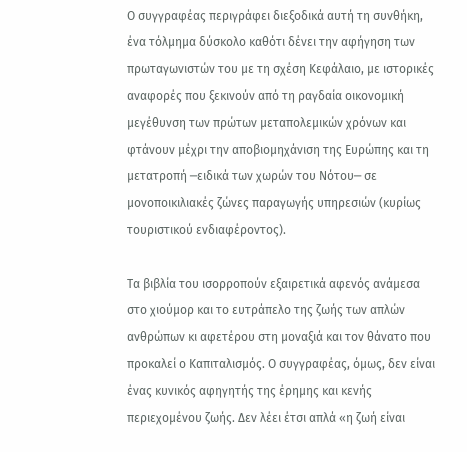Ο συγγραφέας περιγράφει διεξοδικά αυτή τη συνθήκη, ένα τόλμημα δύσκολο καθότι δένει την αφήγηση των πρωταγωνιστών του με τη σχέση Κεφάλαιο, με ιστορικές αναφορές που ξεκινούν από τη ραγδαία οικονομική μεγέθυνση των πρώτων μεταπολεμικών χρόνων και φτάνουν μέχρι την αποβιομηχάνιση της Ευρώπης και τη μετατροπή ─ειδικά των χωρών του Νότου─ σε μονοποικιλιακές ζώνες παραγωγής υπηρεσιών (κυρίως τουριστικού ενδιαφέροντος).

Τα βιβλία του ισορροπούν εξαιρετικά αφενός ανάμεσα στο χιούμορ και το ευτράπελο της ζωής των απλών ανθρώπων κι αφετέρου στη μοναξιά και τον θάνατο που προκαλεί ο Καπιταλισμός. Ο συγγραφέας, όμως, δεν είναι ένας κυνικός αφηγητής της έρημης και κενής περιεχομένου ζωής. Δεν λέει έτσι απλά «η ζωή είναι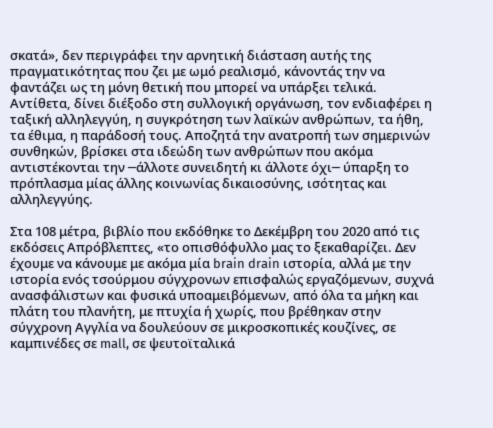σκατά», δεν περιγράφει την αρνητική διάσταση αυτής της πραγματικότητας που ζει με ωμό ρεαλισμό, κάνοντάς την να φαντάζει ως τη μόνη θετική που μπορεί να υπάρξει τελικά. Αντίθετα, δίνει διέξοδο στη συλλογική οργάνωση, τον ενδιαφέρει η ταξική αλληλεγγύη, η συγκρότηση των λαϊκών ανθρώπων, τα ήθη, τα έθιμα, η παράδοσή τους. Αποζητά την ανατροπή των σημερινών συνθηκών, βρίσκει στα ιδεώδη των ανθρώπων που ακόμα αντιστέκονται την ─άλλοτε συνειδητή κι άλλοτε όχι─ ύπαρξη το πρόπλασμα μίας άλλης κοινωνίας δικαιοσύνης, ισότητας και αλληλεγγύης.

Στα 108 μέτρα, βιβλίο που εκδόθηκε το Δεκέμβρη του 2020 από τις εκδόσεις Απρόβλεπτες, «το οπισθόφυλλο μας το ξεκαθαρίζει. Δεν έχουμε να κάνουμε με ακόμα μία brain drain ιστορία, αλλά με την ιστορία ενός τσούρμου σύγχρονων επισφαλώς εργαζόμενων, συχνά ανασφάλιστων και φυσικά υποαμειβόμενων, από όλα τα μήκη και πλάτη του πλανήτη, με πτυχία ή χωρίς, που βρέθηκαν στην σύγχρονη Αγγλία να δουλεύουν σε μικροσκοπικές κουζίνες, σε καμπινέδες σε mall, σε ψευτοϊταλικά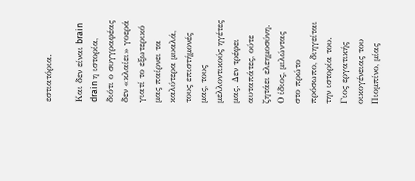εστιατόρια.

Και δεν είναι brain drain η ιστορία, διότι ο συγγραφέας δεν «κλαίει» γοερά γιατί το εξωτερικό μας παίρνει τα καλύτερα μυαλά, τους επιστήμονές μας, τους μελλοντικούς ηγέτες μας. Δεν τρέφει αυταπάτες, ούτε ζητάει ελεημοσύνη. Ο ίδιος, μιλώντας στο πρώτο πρόσωπο, διηγείται την ιστορία του. Γιος εργατικής οικογένειας του Πιομπίνο, μίας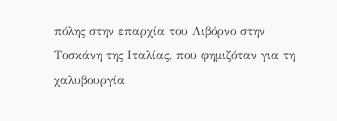πόλης στην επαρχία του Λιβόρνο στην Τοσκάνη της Ιταλίας, που φημιζόταν για τη χαλυβουργία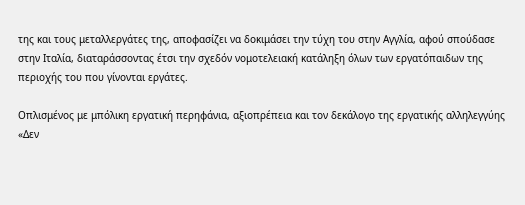της και τους μεταλλεργάτες της, αποφασίζει να δοκιμάσει την τύχη του στην Αγγλία, αφού σπούδασε στην Ιταλία, διαταράσσοντας έτσι την σχεδόν νομοτελειακή κατάληξη όλων των εργατόπαιδων της περιοχής του που γίνονται εργάτες.

Οπλισμένος με μπόλικη εργατική περηφάνια, αξιοπρέπεια και τον δεκάλογο της εργατικής αλληλεγγύης «Δεν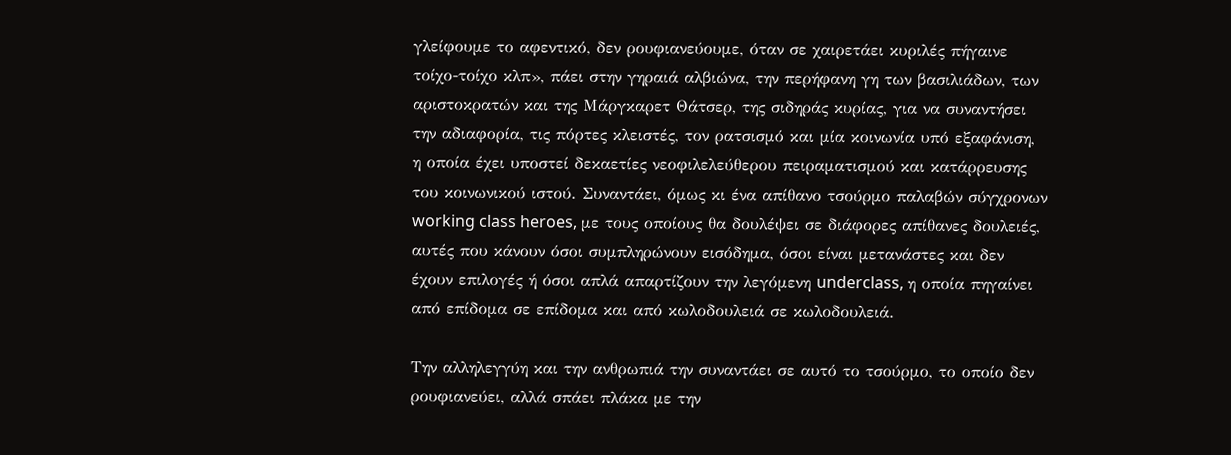γλείφουμε το αφεντικό, δεν ρουφιανεύουμε, όταν σε χαιρετάει κυριλές πήγαινε τοίχο-τοίχο κλπ», πάει στην γηραιά αλβιώνα, την περήφανη γη των βασιλιάδων, των αριστοκρατών και της Μάργκαρετ Θάτσερ, της σιδηράς κυρίας, για να συναντήσει την αδιαφορία, τις πόρτες κλειστές, τον ρατσισμό και μία κοινωνία υπό εξαφάνιση, η οποία έχει υποστεί δεκαετίες νεοφιλελεύθερου πειραματισμού και κατάρρευσης του κοινωνικού ιστού. Συναντάει, όμως κι ένα απίθανο τσούρμο παλαβών σύγχρονων working class heroes, με τους οποίους θα δουλέψει σε διάφορες απίθανες δουλειές, αυτές που κάνουν όσοι συμπληρώνουν εισόδημα, όσοι είναι μετανάστες και δεν έχουν επιλογές ή όσοι απλά απαρτίζουν την λεγόμενη underclass, η οποία πηγαίνει από επίδομα σε επίδομα και από κωλοδουλειά σε κωλοδουλειά.

Την αλληλεγγύη και την ανθρωπιά την συναντάει σε αυτό το τσούρμο, το οποίο δεν ρουφιανεύει, αλλά σπάει πλάκα με την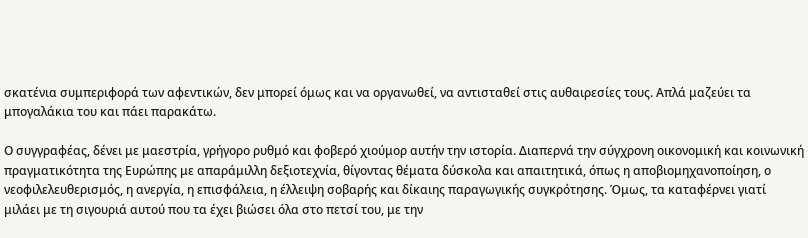σκατένια συμπεριφορά των αφεντικών, δεν μπορεί όμως και να οργανωθεί, να αντισταθεί στις αυθαιρεσίες τους. Απλά μαζεύει τα μπογαλάκια του και πάει παρακάτω.

Ο συγγραφέας, δένει με μαεστρία, γρήγορο ρυθμό και φοβερό χιούμορ αυτήν την ιστορία. Διαπερνά την σύγχρονη οικονομική και κοινωνική πραγματικότητα της Ευρώπης με απαράμιλλη δεξιοτεχνία, θίγοντας θέματα δύσκολα και απαιτητικά, όπως η αποβιομηχανοποίηση, ο νεοφιλελευθερισμός, η ανεργία, η επισφάλεια, η έλλειψη σοβαρής και δίκαιης παραγωγικής συγκρότησης. Όμως, τα καταφέρνει γιατί μιλάει με τη σιγουριά αυτού που τα έχει βιώσει όλα στο πετσί του, με την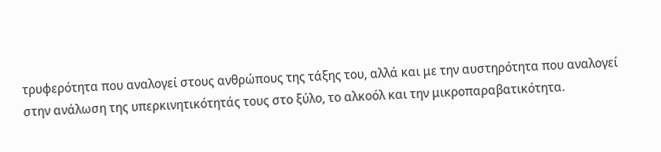τρυφερότητα που αναλογεί στους ανθρώπους της τάξης του, αλλά και με την αυστηρότητα που αναλογεί στην ανάλωση της υπερκινητικότητάς τους στο ξύλο, το αλκοόλ και την μικροπαραβατικότητα.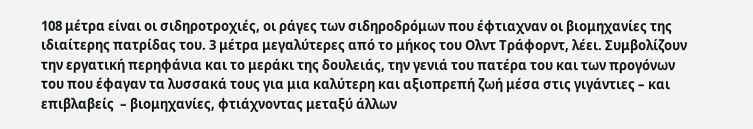108 μέτρα είναι οι σιδηροτροχιές, οι ράγες των σιδηροδρόμων που έφτιαχναν οι βιομηχανίες της ιδιαίτερης πατρίδας του. 3 μέτρα μεγαλύτερες από το μήκος του Ολντ Τράφορντ, λέει. Συμβολίζουν την εργατική περηφάνια και το μεράκι της δουλειάς, την γενιά του πατέρα του και των προγόνων του που έφαγαν τα λυσσακά τους για μια καλύτερη και αξιοπρεπή ζωή μέσα στις γιγάντιες – και επιβλαβείς  – βιομηχανίες, φτιάχνοντας μεταξύ άλλων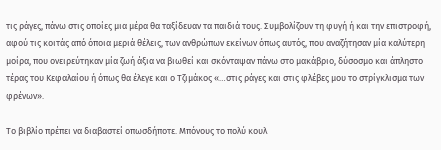τις ράγες, πάνω στις οποίες μια μέρα θα ταξίδευαν τα παιδιά τους. Συμβολίζουν τη φυγή ή και την επιστροφή, αφού τις κοιτάς από όποια μεριά θέλεις, των ανθρώπων εκείνων όπως αυτός, που αναζήτησαν μία καλύτερη μοίρα, που ονειρεύτηκαν μία ζωή άξια να βιωθεί και σκόνταψαν πάνω στο μακάβριο, δύσοσμο και άπληστο τέρας του Κεφαλαίου ή όπως θα έλεγε και ο Τζιμάκος «…στις ράγες και στις φλέβες μου το στρίγκλισμα των φρένων».

Το βιβλίο πρέπει να διαβαστεί οπωσδήποτε. Μπόνους το πολύ κουλ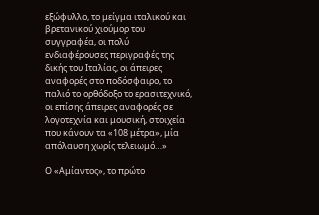εξώφυλλο, το μείγμα ιταλικού και βρετανικού χιούμορ του συγγραφέα, οι πολύ ενδιαφέρουσες περιγραφές της δικής του Ιταλίας, οι άπειρες αναφορές στο ποδόσφαιρο, το παλιό το ορθόδοξο το ερασιτεχνικό, οι επίσης άπειρες αναφορές σε λογοτεχνία και μουσική, στοιχεία που κάνουν τα «108 μέτρα», μία απόλαυση χωρίς τελειωμό…»

Ο «Αμίαντος», το πρώτο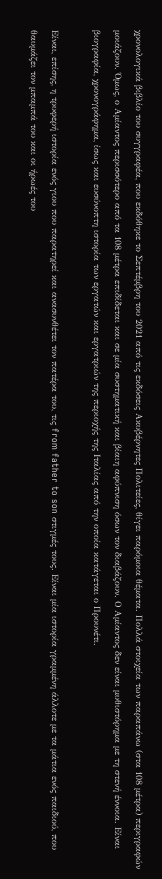χρονολογικά βιβλίο του συγγραφέα, που εκδόθηκε το Σεπτέμβρη του 2021 από τις εκδόσεις Ακυβέρνητες Πολιτείες, θίγει παρόμοια θέματα. Πολλά στοιχεία των παραπάνω (στα 108 μέτρα) περιγραφών μοιάζουν. Όμως, ο Αμίαντος περισσότερο από τα 108 μέτρα επιδίδεται και σε μία συστηματική και βίαιη αφύπνιση όσων τον διαβάζουν. Ο Αμίαντος δεν είναι μυθιστόρημα με τη στενή έννοια. Είναι βιογραφία, χρονογράφημα, ίσως και ευσύνοπτη ιστορία των εργατών και εργατριών της περιοχής της Ιταλίας από την οποία κατάγεται ο Προυνέτι.

Είναι, επίσης, η τρυφερή ιστορία ενός γιου που παρατηρεί και ανασυνθέτει τον πατέρα του, τις from father to son στιγμές τους. Είναι μία ιστορία γραμμένη άλλοτε με τα μάτια ενός παιδιού, που θαυμάζει τον μπαμπά του και οι ήρωές του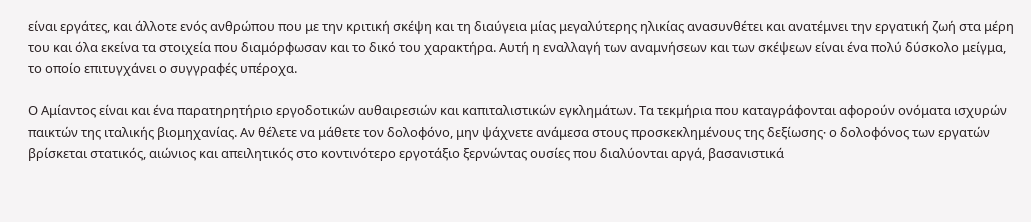είναι εργάτες, και άλλοτε ενός ανθρώπου που με την κριτική σκέψη και τη διαύγεια μίας μεγαλύτερης ηλικίας ανασυνθέτει και ανατέμνει την εργατική ζωή στα μέρη του και όλα εκείνα τα στοιχεία που διαμόρφωσαν και το δικό του χαρακτήρα. Αυτή η εναλλαγή των αναμνήσεων και των σκέψεων είναι ένα πολύ δύσκολο μείγμα, το οποίο επιτυγχάνει ο συγγραφές υπέροχα.

Ο Αμίαντος είναι και ένα παρατηρητήριο εργοδοτικών αυθαιρεσιών και καπιταλιστικών εγκλημάτων. Τα τεκμήρια που καταγράφονται αφορούν ονόματα ισχυρών παικτών της ιταλικής βιομηχανίας. Αν θέλετε να μάθετε τον δολοφόνο, μην ψάχνετε ανάμεσα στους προσκεκλημένους της δεξίωσης∙ ο δολοφόνος των εργατών βρίσκεται στατικός, αιώνιος και απειλητικός στο κοντινότερο εργοτάξιο ξερνώντας ουσίες που διαλύονται αργά, βασανιστικά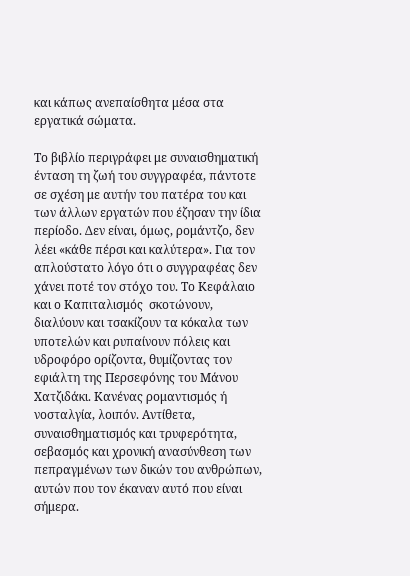και κάπως ανεπαίσθητα μέσα στα εργατικά σώματα.

Το βιβλίο περιγράφει με συναισθηματική ένταση τη ζωή του συγγραφέα, πάντοτε σε σχέση με αυτήν του πατέρα του και των άλλων εργατών που έζησαν την ίδια περίοδο. Δεν είναι, όμως, ρομάντζο, δεν λέει «κάθε πέρσι και καλύτερα». Για τον απλούστατο λόγο ότι ο συγγραφέας δεν χάνει ποτέ τον στόχο του. Το Κεφάλαιο και ο Καπιταλισμός  σκοτώνουν, διαλύουν και τσακίζουν τα κόκαλα των υποτελών και ρυπαίνουν πόλεις και υδροφόρο ορίζοντα, θυμίζοντας τον εφιάλτη της Περσεφόνης του Μάνου Χατζιδάκι. Κανένας ρομαντισμός ή νοσταλγία, λοιπόν. Αντίθετα, συναισθηματισμός και τρυφερότητα, σεβασμός και χρονική ανασύνθεση των πεπραγμένων των δικών του ανθρώπων, αυτών που τον έκαναν αυτό που είναι σήμερα.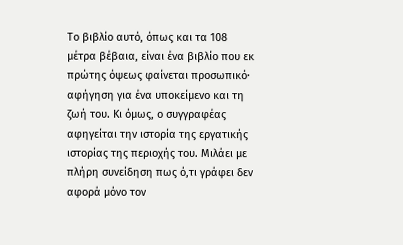Το βιβλίο αυτό, όπως και τα 108 μέτρα βέβαια, είναι ένα βιβλίο που εκ πρώτης όψεως φαίνεται προσωπικό∙ αφήγηση για ένα υποκείμενο και τη ζωή του. Κι όμως, ο συγγραφέας αφηγείται την ιστορία της εργατικής ιστορίας της περιοχής του. Μιλάει με πλήρη συνείδηση πως ό,τι γράφει δεν αφορά μόνο τον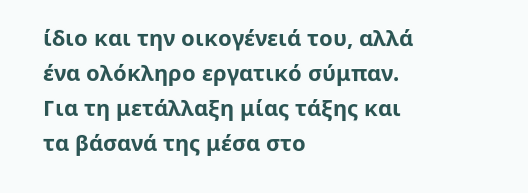ίδιο και την οικογένειά του, αλλά ένα ολόκληρο εργατικό σύμπαν. Για τη μετάλλαξη μίας τάξης και τα βάσανά της μέσα στο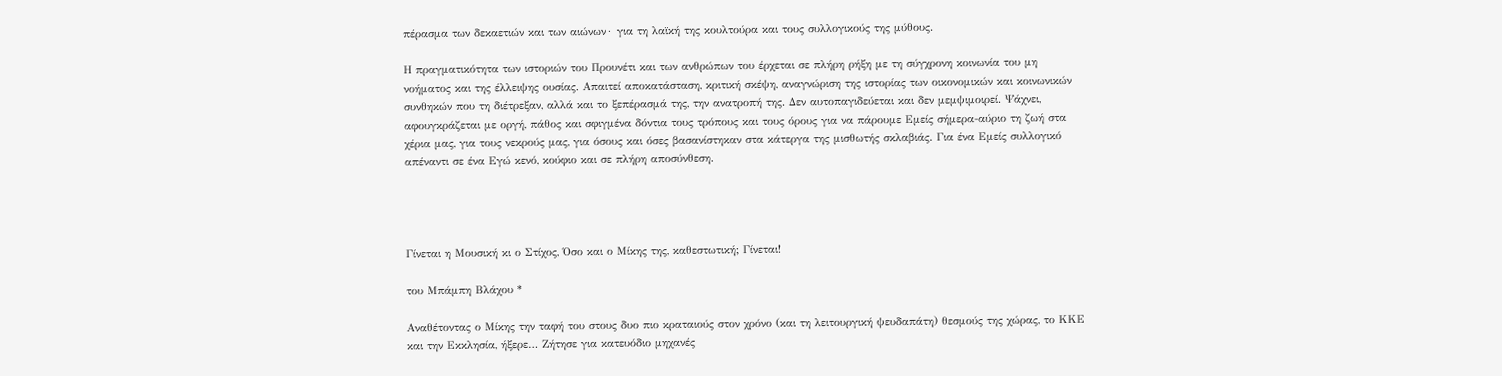πέρασμα των δεκαετιών και των αιώνων∙ για τη λαϊκή της κουλτούρα και τους συλλογικούς της μύθους.

Η πραγματικότητα των ιστοριών του Προυνέτι και των ανθρώπων του έρχεται σε πλήρη ρήξη με τη σύγχρονη κοινωνία του μη νοήματος και της έλλειψης ουσίας. Απαιτεί αποκατάσταση, κριτική σκέψη, αναγνώριση της ιστορίας των οικονομικών και κοινωνικών συνθηκών που τη διέτρεξαν, αλλά και το ξεπέρασμά της, την ανατροπή της. Δεν αυτοπαγιδεύεται και δεν μεμψιμοιρεί. Ψάχνει, αφουγκράζεται με οργή, πάθος και σφιγμένα δόντια τους τρόπους και τους όρους για να πάρουμε Εμείς σήμερα-αύριο τη ζωή στα χέρια μας, για τους νεκρούς μας, για όσους και όσες βασανίστηκαν στα κάτεργα της μισθωτής σκλαβιάς. Για ένα Εμείς συλλογικό απέναντι σε ένα Εγώ κενό, κούφιο και σε πλήρη αποσύνθεση.




Γίνεται η Μουσική κι ο Στίχος, Όσο και ο Μίκης της, καθεστωτική; Γίνεται!

του Μπάμπη Βλάχου *

Αναθέτοντας ο Μίκης την ταφή του στους δυο πιο κραταιούς στον χρόνο (και τη λειτουργική ψευδαπάτη) θεσμούς της χώρας, το ΚΚΕ και την Εκκλησία, ήξερε… Ζήτησε για κατευόδιο μηχανές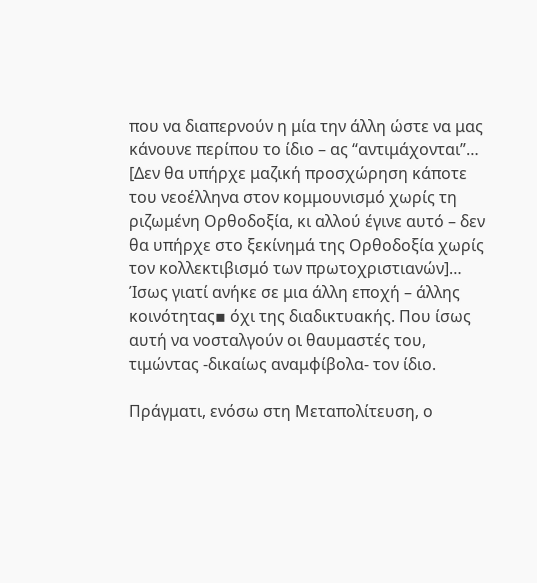που να διαπερνούν η μία την άλλη ώστε να μας κάνουνε περίπου το ίδιο – ας “αντιμάχονται”… [Δεν θα υπήρχε μαζική προσχώρηση κάποτε του νεοέλληνα στον κομμουνισμό χωρίς τη ριζωμένη Ορθοδοξία, κι αλλού έγινε αυτό – δεν θα υπήρχε στο ξεκίνημά της Ορθοδοξία χωρίς τον κολλεκτιβισμό των πρωτοχριστιανών]… Ίσως γιατί ανήκε σε μια άλλη εποχή – άλλης κοινότητας▪ όχι της διαδικτυακής. Που ίσως αυτή να νοσταλγούν οι θαυμαστές του, τιμώντας -δικαίως αναμφίβολα- τον ίδιο.

Πράγματι, ενόσω στη Μεταπολίτευση, ο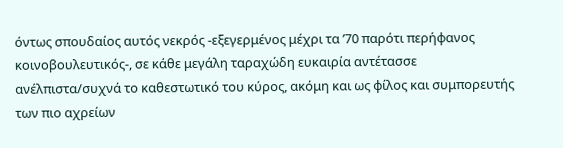όντως σπουδαίος αυτός νεκρός -εξεγερμένος μέχρι τα ’70 παρότι περήφανος κοινοβουλευτικός-, σε κάθε μεγάλη ταραχώδη ευκαιρία αντέτασσε ανέλπιστα/συχνά το καθεστωτικό του κύρος, ακόμη και ως φίλος και συμπορευτής των πιο αχρείων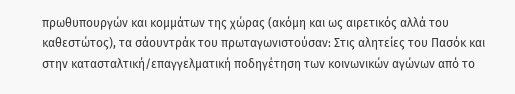πρωθυπουργών και κομμάτων της χώρας (ακόμη και ως αιρετικός αλλά του καθεστώτος), τα σάουντράκ του πρωταγωνιστούσαν: Στις αλητείες του Πασόκ και στην κατασταλτική/επαγγελματική ποδηγέτηση των κοινωνικών αγώνων από το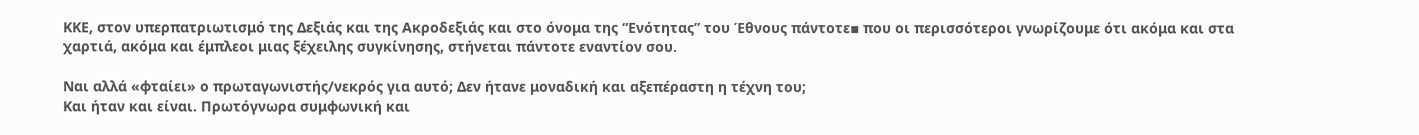ΚΚΕ, στον υπερπατριωτισμό της Δεξιάς και της Ακροδεξιάς και στο όνομα της “Ενότητας” του Έθνους πάντοτε▪ που οι περισσότεροι γνωρίζουμε ότι ακόμα και στα χαρτιά, ακόμα και έμπλεοι μιας ξέχειλης συγκίνησης, στήνεται πάντοτε εναντίον σου.

Ναι αλλά «φταίει» ο πρωταγωνιστής/νεκρός για αυτό; Δεν ήτανε μοναδική και αξεπέραστη η τέχνη του;
Και ήταν και είναι. Πρωτόγνωρα συμφωνική και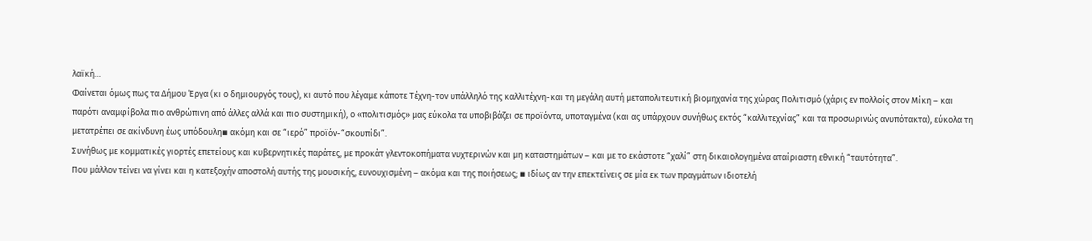λαϊκή…
Φαίνεται όμως πως τα Δήμου Έργα (κι ο δημιουργός τους), κι αυτό που λέγαμε κάποτε Τέχνη-τον υπάλληλό της καλλιτέχνη-και τη μεγάλη αυτή μεταπολιτευτική βιομηχανία της χώρας Πολιτισμό (χάρις εν πολλοίς στον Μίκη – και παρότι αναμφίβολα πιο ανθρώπινη από άλλες αλλά και πιο συστημική), ο «πολιτισμός» μας εύκολα τα υποβιβάζει σε προϊόντα, υποταγμένα (και ας υπάρχουν συνήθως εκτός “καλλιτεχνίας” και τα προσωρινώς ανυπότακτα), εύκολα τη μετατρέπει σε ακίνδυνη έως υπόδουλη▪ ακόμη και σε “ιερό” προϊόν-“σκουπίδι”.
Συνήθως με κομματικές γιορτές επετείους και κυβερνητικές παράτες, με προκάτ γλεντοκοπήματα νυχτερινών και μη καταστημάτων – και με το εκάστοτε “χαλί” στη δικαιολογημένα αταίριαστη εθνική “ταυτότητα”.
Που μάλλον τείνει να γίνει και η κατεξοχήν αποστολή αυτής της μουσικής, ευνουχισμένη – ακόμα και της ποιήσεως; ▪ ιδίως αν την επεκτείνεις σε μία εκ των πραγμάτων ιδιοτελή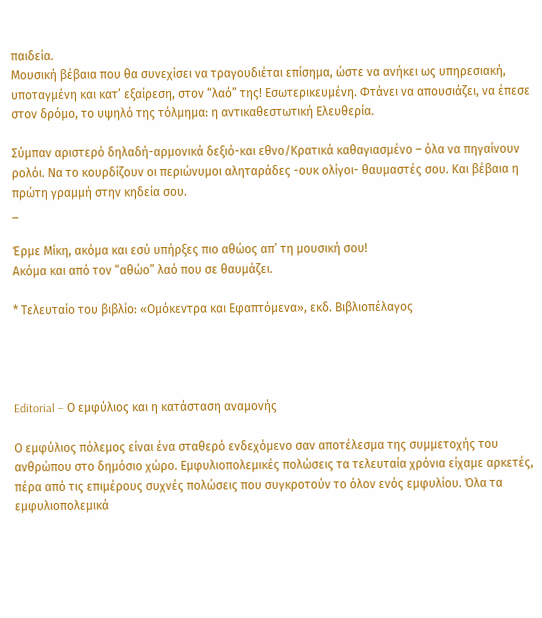παιδεία.
Μουσική βέβαια που θα συνεχίσει να τραγουδιέται επίσημα, ώστε να ανήκει ως υπηρεσιακή, υποταγμένη και κατ’ εξαίρεση, στον “λαό” της! Εσωτερικευμένη. Φτάνει να απουσιάζει, να έπεσε στον δρόμο, το υψηλό της τόλμημα: η αντικαθεστωτική Ελευθερία.

Σύμπαν αριστερό δηλαδή-αρμονικά δεξιό-και εθνο/Κρατικά καθαγιασμένο – όλα να πηγαίνουν ρολόι. Να το κουρδίζουν οι περιώνυμοι αληταράδες -ουκ ολίγοι- θαυμαστές σου. Και βέβαια η πρώτη γραμμή στην κηδεία σου.
_

Έρμε Μίκη, ακόμα και εσύ υπήρξες πιο αθώος απ’ τη μουσική σου!
Ακόμα και από τον “αθώο” λαό που σε θαυμάζει.

* Τελευταίο του βιβλίο: «Ομόκεντρα και Εφαπτόμενα», εκδ. Βιβλιοπέλαγος




Editorial – Ο εμφύλιος και η κατάσταση αναμονής

Ο εμφύλιος πόλεμος είναι ένα σταθερό ενδεχόμενο σαν αποτέλεσμα της συμμετοχής του ανθρώπου στο δημόσιο χώρο. Εμφυλιοπολεμικές πολώσεις τα τελευταία χρόνια είχαμε αρκετές, πέρα από τις επιμέρους συχνές πολώσεις που συγκροτούν το όλον ενός εμφυλίου. Όλα τα εμφυλιοπολεμικά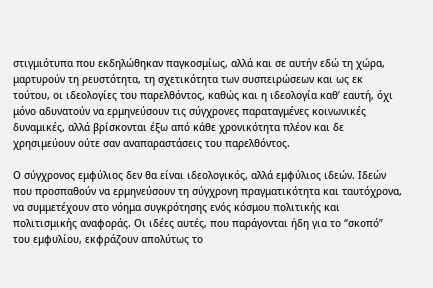στιγμιότυπα που εκδηλώθηκαν παγκοσμίως, αλλά και σε αυτήν εδώ τη χώρα, μαρτυρούν τη ρευστότητα, τη σχετικότητα των συσπειρώσεων και ως εκ τούτου, οι ιδεολογίες του παρελθόντος, καθώς και η ιδεολογία καθ’ εαυτή, όχι μόνο αδυνατούν να ερμηνεύσουν τις σύγχρονες παραταγμένες κοινωνικές δυναμικές, αλλά βρίσκονται έξω από κάθε χρονικότητα πλέον και δε χρησιμεύουν ούτε σαν αναπαραστάσεις του παρελθόντος.

Ο σύγχρονος εμφύλιος δεν θα είναι ιδεολογικός, αλλά εμφύλιος ιδεών. Ιδεών που προσπαθούν να ερμηνεύσουν τη σύγχρονη πραγματικότητα και ταυτόχρονα, να συμμετέχουν στο νόημα συγκρότησης ενός κόσμου πολιτικής και πολιτισμικής αναφοράς. Οι ιδέες αυτές, που παράγονται ήδη για το “σκοπό” του εμφυλίου, εκφράζουν απολύτως το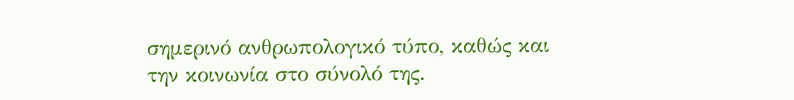σημερινό ανθρωπολογικό τύπο, καθώς και την κοινωνία στο σύνολό της.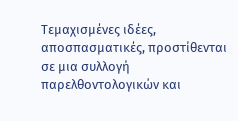Τεμαχισμένες ιδέες, αποσπασματικές, προστίθενται σε μια συλλογή παρελθοντολογικών και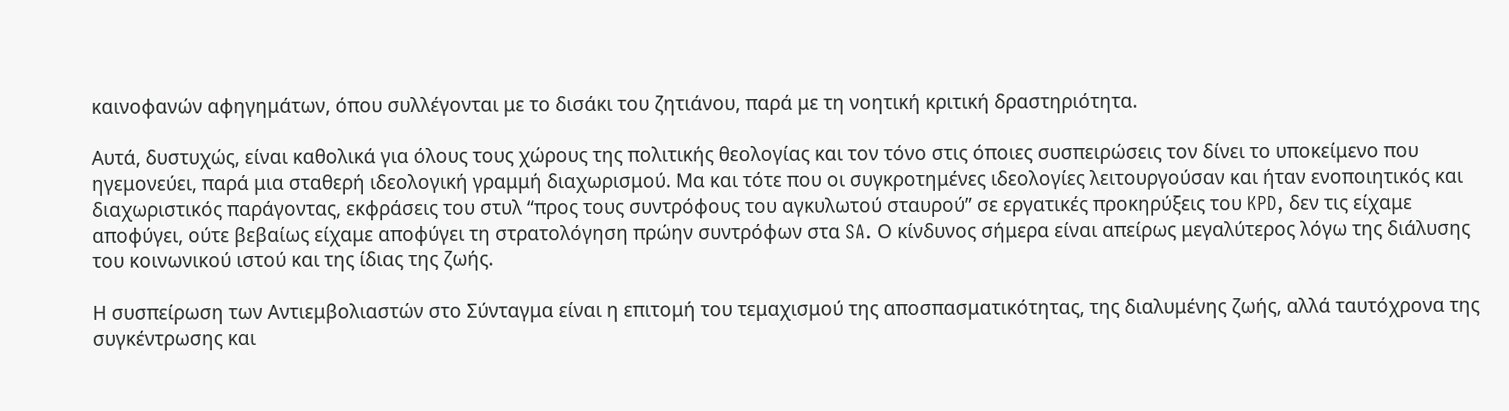καινοφανών αφηγημάτων, όπου συλλέγονται με το δισάκι του ζητιάνου, παρά με τη νοητική κριτική δραστηριότητα.

Αυτά, δυστυχώς, είναι καθολικά για όλους τους χώρους της πολιτικής θεολογίας και τον τόνο στις όποιες συσπειρώσεις τον δίνει το υποκείμενο που ηγεμονεύει, παρά μια σταθερή ιδεολογική γραμμή διαχωρισμού. Μα και τότε που οι συγκροτημένες ιδεολογίες λειτουργούσαν και ήταν ενοποιητικός και διαχωριστικός παράγοντας, εκφράσεις του στυλ “προς τους συντρόφους του αγκυλωτού σταυρού” σε εργατικές προκηρύξεις του KPD, δεν τις είχαμε αποφύγει, ούτε βεβαίως είχαμε αποφύγει τη στρατολόγηση πρώην συντρόφων στα SA. Ο κίνδυνος σήμερα είναι απείρως μεγαλύτερος λόγω της διάλυσης του κοινωνικού ιστού και της ίδιας της ζωής.

Η συσπείρωση των Αντιεμβολιαστών στο Σύνταγμα είναι η επιτομή του τεμαχισμού της αποσπασματικότητας, της διαλυμένης ζωής, αλλά ταυτόχρονα της συγκέντρωσης και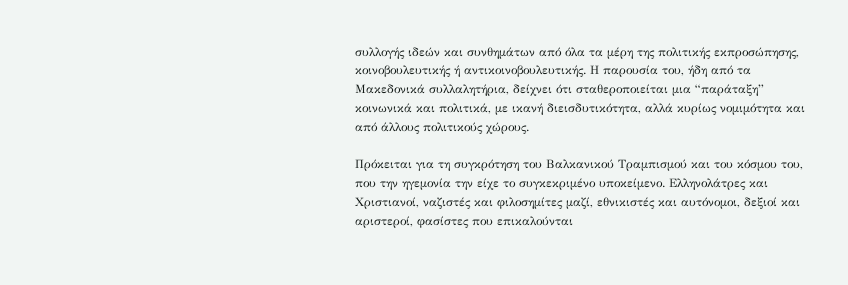συλλογής ιδεών και συνθημάτων από όλα τα μέρη της πολιτικής εκπροσώπησης, κοινοβουλευτικής ή αντικοινοβουλευτικής. Η παρουσία του, ήδη από τα Μακεδονικά συλλαλητήρια, δείχνει ότι σταθεροποιείται μια “παράταξη” κοινωνικά και πολιτικά, με ικανή διεισδυτικότητα, αλλά κυρίως νομιμότητα και από άλλους πολιτικούς χώρους.

Πρόκειται για τη συγκρότηση του Βαλκανικού Τραμπισμού και του κόσμου του, που την ηγεμονία την είχε το συγκεκριμένο υποκείμενο. Ελληνολάτρες και Χριστιανοί, ναζιστές και φιλοσημίτες μαζί, εθνικιστές και αυτόνομοι, δεξιοί και αριστεροί, φασίστες που επικαλούνται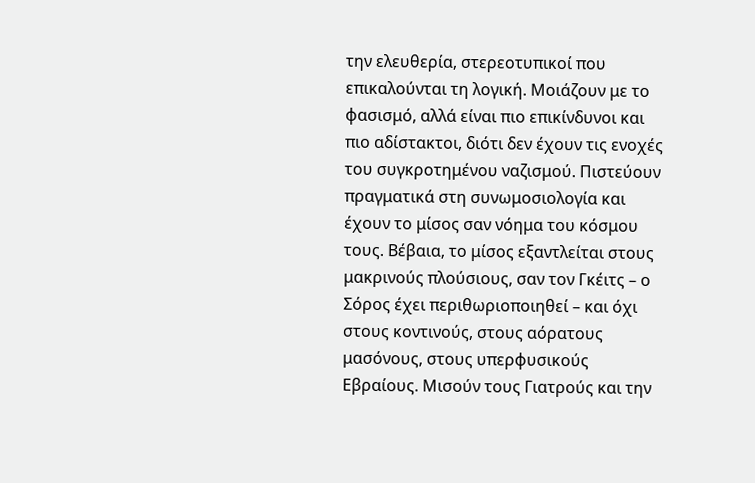την ελευθερία, στερεοτυπικοί που επικαλούνται τη λογική. Μοιάζουν με το φασισμό, αλλά είναι πιο επικίνδυνοι και πιο αδίστακτοι, διότι δεν έχουν τις ενοχές του συγκροτημένου ναζισμού. Πιστεύουν πραγματικά στη συνωμοσιολογία και έχουν το μίσος σαν νόημα του κόσμου τους. Βέβαια, το μίσος εξαντλείται στους μακρινούς πλούσιους, σαν τον Γκέιτς – ο Σόρος έχει περιθωριοποιηθεί – και όχι στους κοντινούς, στους αόρατους μασόνους, στους υπερφυσικούς Εβραίους. Μισούν τους Γιατρούς και την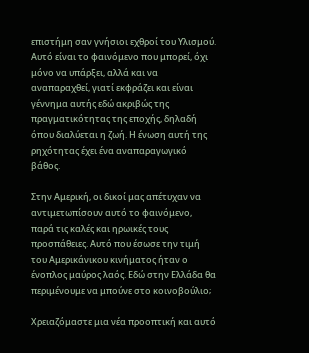επιστήμη σαν γνήσιοι εχθροί του Υλισμού. Αυτό είναι το φαινόμενο που μπορεί, όχι μόνο να υπάρξει, αλλά και να αναπαραχθεί, γιατί εκφράζει και είναι γέννημα αυτής εδώ ακριβώς της πραγματικότητας της εποχής, δηλαδή όπου διαλύεται η ζωή. Η ένωση αυτή της ρηχότητας έχει ένα αναπαραγωγικό βάθος.

Στην Αμερική, οι δικοί μας απέτυχαν να αντιμετωπίσουν αυτό το φαινόμενο, παρά τις καλές και ηρωικές τους προσπάθειες. Αυτό που έσωσε την τιμή του Αμερικάνικου κινήματος ήταν ο ένοπλος μαύρος λαός. Εδώ στην Ελλάδα θα περιμένουμε να μπούνε στο κοινοβούλιο;

Χρειαζόμαστε μια νέα προοπτική και αυτό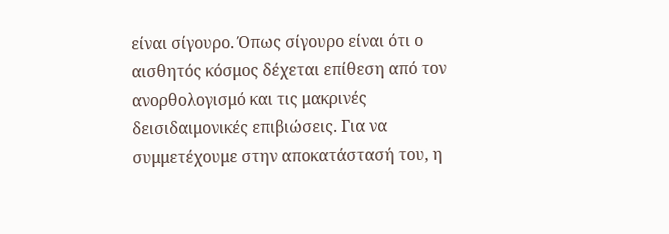είναι σίγουρο. Όπως σίγουρο είναι ότι ο αισθητός κόσμος δέχεται επίθεση από τον ανορθολογισμό και τις μακρινές δεισιδαιμονικές επιβιώσεις. Για να συμμετέχουμε στην αποκατάστασή του, η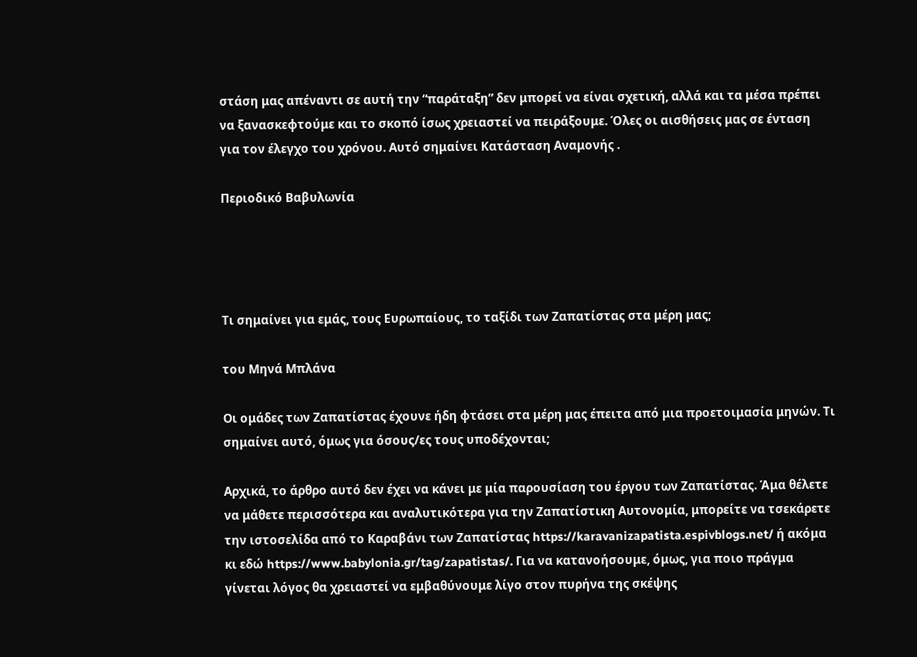στάση μας απέναντι σε αυτή την “παράταξη” δεν μπορεί να είναι σχετική, αλλά και τα μέσα πρέπει να ξανασκεφτούμε και το σκοπό ίσως χρειαστεί να πειράξουμε. Όλες οι αισθήσεις μας σε ένταση για τον έλεγχο του χρόνου. Αυτό σημαίνει Κατάσταση Αναμονής .

Περιοδικό Βαβυλωνία




Τι σημαίνει για εμάς, τους Ευρωπαίους, το ταξίδι των Ζαπατίστας στα μέρη μας;

του Μηνά Μπλάνα

Οι ομάδες των Ζαπατίστας έχουνε ήδη φτάσει στα μέρη μας έπειτα από μια προετοιμασία μηνών. Τι σημαίνει αυτό, όμως για όσους/ες τους υποδέχονται;

Αρχικά, το άρθρο αυτό δεν έχει να κάνει με μία παρουσίαση του έργου των Ζαπατίστας. Άμα θέλετε να μάθετε περισσότερα και αναλυτικότερα για την Ζαπατίστικη Αυτονομία, μπορείτε να τσεκάρετε την ιστοσελίδα από το Καραβάνι των Ζαπατίστας https://karavanizapatista.espivblogs.net/ ή ακόμα κι εδώ https://www.babylonia.gr/tag/zapatistas/. Για να κατανοήσουμε, όμως, για ποιο πράγμα γίνεται λόγος θα χρειαστεί να εμβαθύνουμε λίγο στον πυρήνα της σκέψης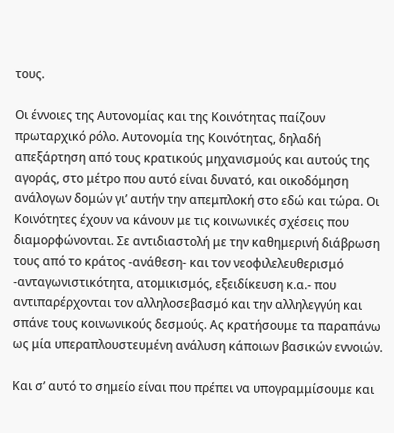τους.

Οι έννοιες της Αυτονομίας και της Κοινότητας παίζουν πρωταρχικό ρόλο. Αυτονομία της Κοινότητας, δηλαδή απεξάρτηση από τους κρατικούς μηχανισμούς και αυτούς της αγοράς, στο μέτρο που αυτό είναι δυνατό, και οικοδόμηση ανάλογων δομών γι’ αυτήν την απεμπλοκή στο εδώ και τώρα. Οι Κοινότητες έχουν να κάνουν με τις κοινωνικές σχέσεις που διαμορφώνονται. Σε αντιδιαστολή με την καθημερινή διάβρωση τους από το κράτος -ανάθεση- και τον νεοφιλελευθερισμό -ανταγωνιστικότητα, ατομικισμός, εξειδίκευση κ.α.- που αντιπαρέρχονται τον αλληλοσεβασμό και την αλληλεγγύη και σπάνε τους κοινωνικούς δεσμούς. Ας κρατήσουμε τα παραπάνω ως μία υπεραπλουστευμένη ανάλυση κάποιων βασικών εννοιών.

Και σ’ αυτό το σημείο είναι που πρέπει να υπογραμμίσουμε και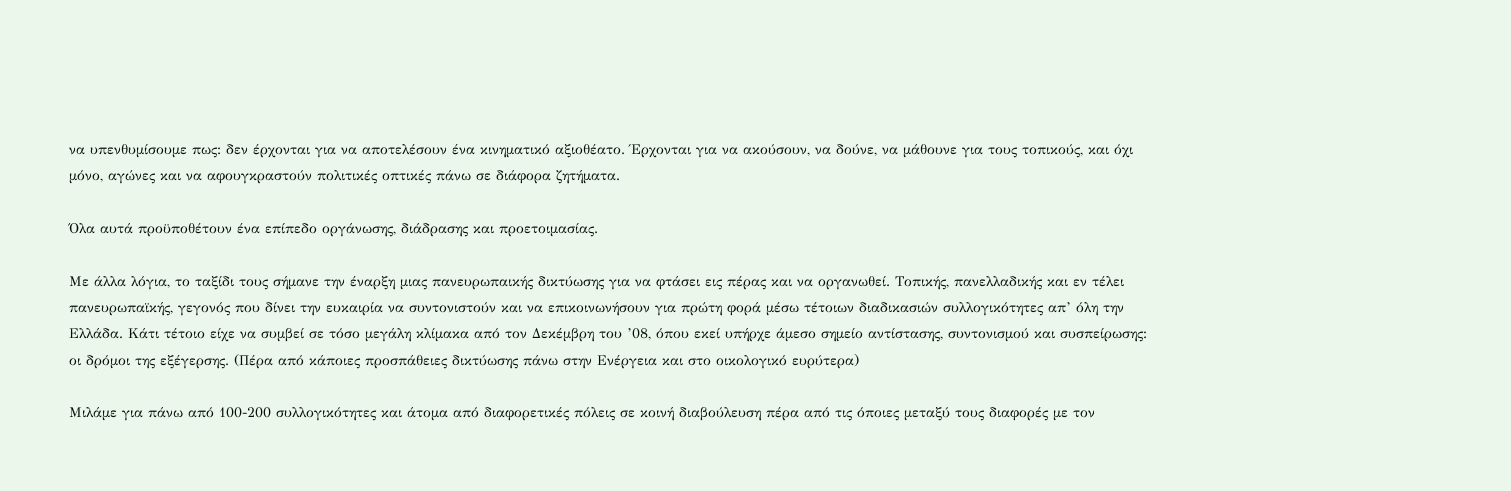να υπενθυμίσουμε πως: δεν έρχονται για να αποτελέσουν ένα κινηματικό αξιοθέατο. Έρχονται για να ακούσουν, να δούνε, να μάθουνε για τους τοπικούς, και όχι μόνο, αγώνες και να αφουγκραστούν πολιτικές οπτικές πάνω σε διάφορα ζητήματα.

Όλα αυτά προϋποθέτουν ένα επίπεδο οργάνωσης, διάδρασης και προετοιμασίας.

Με άλλα λόγια, το ταξίδι τους σήμανε την έναρξη μιας πανευρωπαικής δικτύωσης για να φτάσει εις πέρας και να οργανωθεί. Τοπικής, πανελλαδικής και εν τέλει πανευρωπαϊκής, γεγονός που δίνει την ευκαιρία να συντονιστούν και να επικοινωνήσουν για πρώτη φορά μέσω τέτοιων διαδικασιών συλλογικότητες απ’ όλη την Ελλάδα. Κάτι τέτοιο είχε να συμβεί σε τόσο μεγάλη κλίμακα από τον Δεκέμβρη του ’08, όπου εκεί υπήρχε άμεσο σημείο αντίστασης, συντονισμού και συσπείρωσης: οι δρόμοι της εξέγερσης. (Πέρα από κάποιες προσπάθειες δικτύωσης πάνω στην Ενέργεια και στο οικολογικό ευρύτερα)

Μιλάμε για πάνω από 100-200 συλλογικότητες και άτομα από διαφορετικές πόλεις σε κοινή διαβούλευση πέρα από τις όποιες μεταξύ τους διαφορές με τον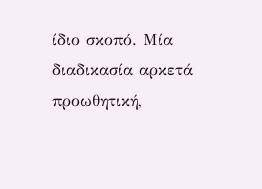ίδιο σκοπό. Μία διαδικασία αρκετά προωθητική,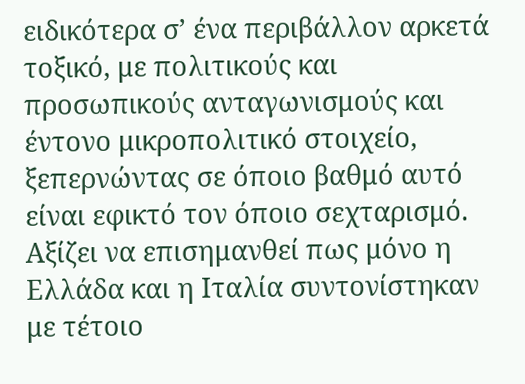ειδικότερα σ’ ένα περιβάλλον αρκετά τοξικό, με πολιτικούς και προσωπικούς ανταγωνισμούς και έντονο μικροπολιτικό στοιχείο, ξεπερνώντας σε όποιο βαθμό αυτό είναι εφικτό τον όποιο σεχταρισμό. Αξίζει να επισημανθεί πως μόνο η Ελλάδα και η Ιταλία συντονίστηκαν με τέτοιο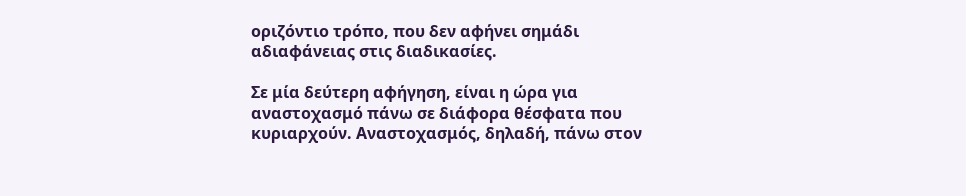οριζόντιο τρόπο, που δεν αφήνει σημάδι αδιαφάνειας στις διαδικασίες.

Σε μία δεύτερη αφήγηση, είναι η ώρα για αναστοχασμό πάνω σε διάφορα θέσφατα που κυριαρχούν. Αναστοχασμός, δηλαδή, πάνω στον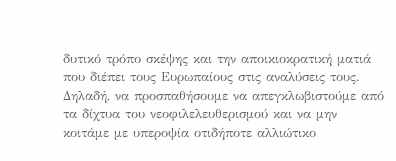δυτικό τρόπο σκέψης και την αποικιοκρατική ματιά που διέπει τους Ευρωπαίους στις αναλύσεις τους. Δηλαδή, να προσπαθήσουμε να απεγκλωβιστούμε από τα δίχτυα του νεοφιλελευθερισμού και να μην κοιτάμε με υπεροψία οτιδήποτε αλλιώτικο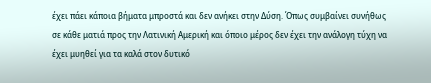έχει πάει κάποια βήματα μπροστά και δεν ανήκει στην Δύση. Όπως συμβαίνει συνήθως σε κάθε ματιά προς την Λατινική Αμερική και όποιο μέρος δεν έχει την ανάλογη τύχη να έχει μυηθεί για τα καλά στον δυτικό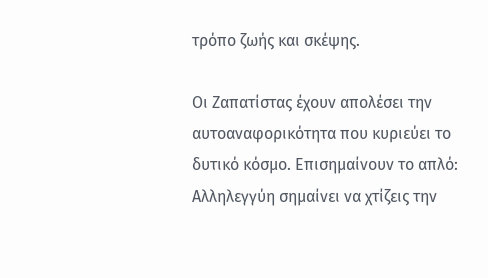τρόπο ζωής και σκέψης.

Οι Ζαπατίστας έχουν απολέσει την αυτοαναφορικότητα που κυριεύει το δυτικό κόσμο. Επισημαίνουν το απλό: Αλληλεγγύη σημαίνει να χτίζεις την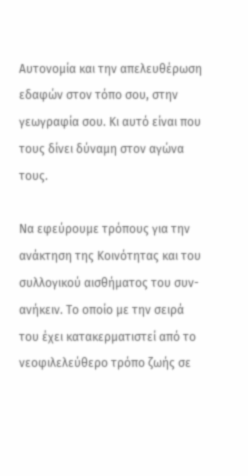Αυτονομία και την απελευθέρωση εδαφών στον τόπο σου, στην γεωγραφία σου. Κι αυτό είναι που τους δίνει δύναμη στον αγώνα τους.

Να εφεύρουμε τρόπους για την ανάκτηση της Κοινότητας και του συλλογικού αισθήματος του συν-ανήκειν. Το οποίο με την σειρά του έχει κατακερματιστεί από το νεοφιλελεύθερο τρόπο ζωής σε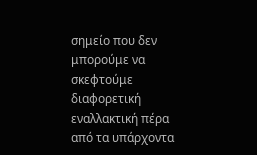σημείο που δεν μπορούμε να σκεφτούμε διαφορετική εναλλακτική πέρα από τα υπάρχοντα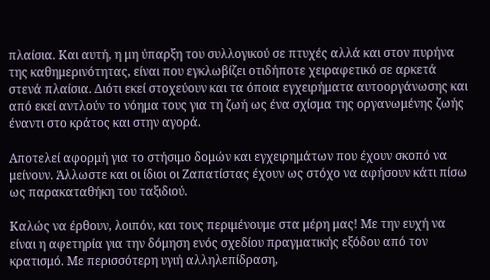πλαίσια. Και αυτή, η μη ύπαρξη του συλλογικού σε πτυχές αλλά και στον πυρήνα της καθημερινότητας, είναι που εγκλωβίζει οτιδήποτε χειραφετικό σε αρκετά στενά πλαίσια. Διότι εκεί στοχεύουν και τα όποια εγχειρήματα αυτοοργάνωσης και από εκεί αντλούν το νόημα τους για τη ζωή ως ένα σχίσμα της οργανωμένης ζωής έναντι στο κράτος και στην αγορά.

Αποτελεί αφορμή για το στήσιμο δομών και εγχειρημάτων που έχουν σκοπό να μείνουν. Άλλωστε και οι ίδιοι οι Ζαπατίστας έχουν ως στόχο να αφήσουν κάτι πίσω ως παρακαταθήκη του ταξιδιού.

Καλώς να έρθουν, λοιπόν, και τους περιμένουμε στα μέρη μας! Με την ευχή να είναι η αφετηρία για την δόμηση ενός σχεδίου πραγματικής εξόδου από τον κρατισμό. Με περισσότερη υγιή αλληλεπίδραση,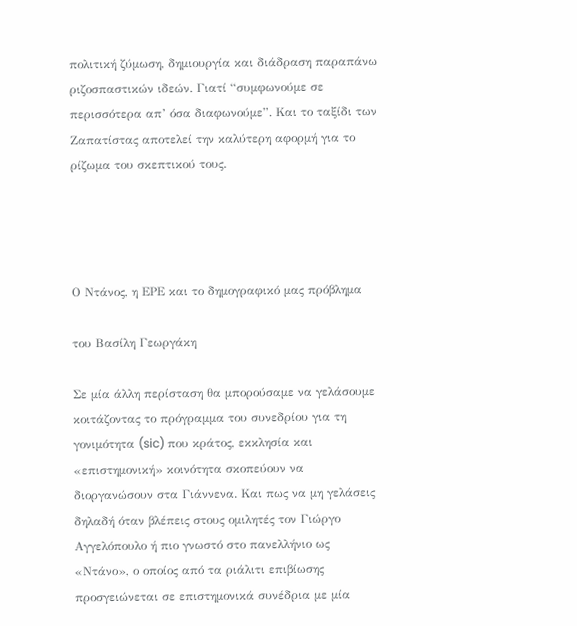πολιτική ζύμωση, δημιουργία και διάδραση παραπάνω ριζοσπαστικών ιδεών. Γιατί “συμφωνούμε σε περισσότερα απ’ όσα διαφωνούμε”. Και το ταξίδι των Ζαπατίστας αποτελεί την καλύτερη αφορμή για το ρίζωμα του σκεπτικού τους.




Ο Ντάνος, η ΕΡΕ και το δημογραφικό μας πρόβλημα

του Βασίλη Γεωργάκη

Σε μία άλλη περίσταση θα μπορούσαμε να γελάσουμε κοιτάζοντας το πρόγραμμα του συνεδρίου για τη γονιμότητα (sic) που κράτος, εκκλησία και «επιστημονική» κοινότητα σκοπεύουν να διοργανώσουν στα Γιάννενα. Και πως να μη γελάσεις δηλαδή όταν βλέπεις στους ομιλητές τον Γιώργο Αγγελόπουλο ή πιο γνωστό στο πανελλήνιο ως «Ντάνο», ο οποίος από τα ριάλιτι επιβίωσης προσγειώνεται σε επιστημονικά συνέδρια με μία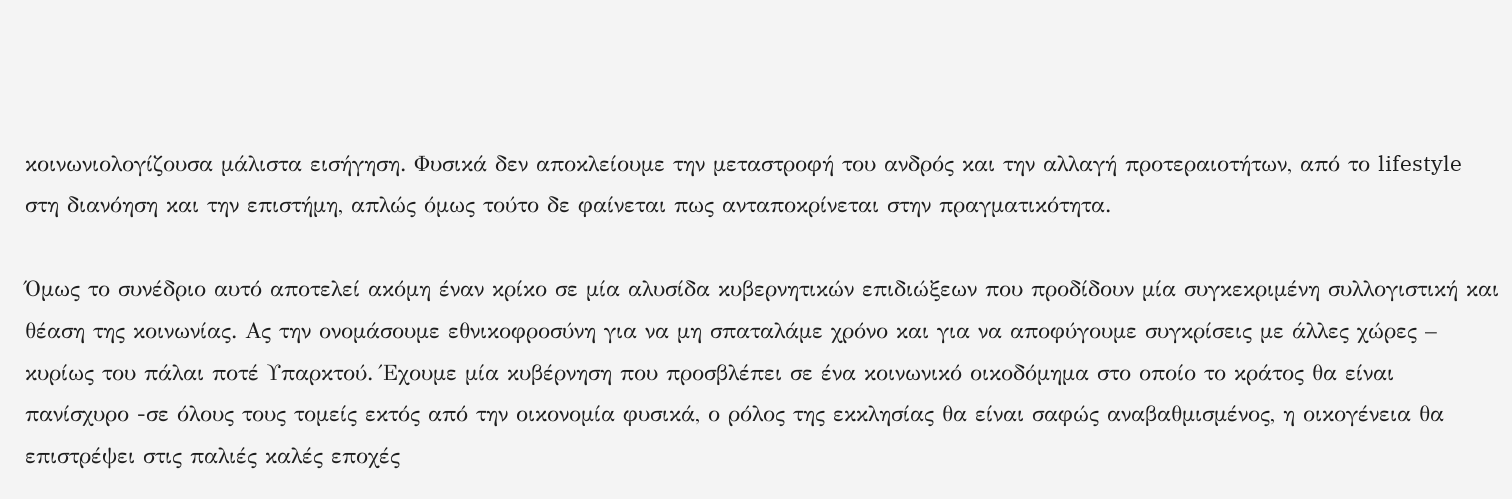κοινωνιολογίζουσα μάλιστα εισήγηση. Φυσικά δεν αποκλείουμε την μεταστροφή του ανδρός και την αλλαγή προτεραιοτήτων, από το lifestyle στη διανόηση και την επιστήμη, απλώς όμως τούτο δε φαίνεται πως ανταποκρίνεται στην πραγματικότητα.

Όμως το συνέδριο αυτό αποτελεί ακόμη έναν κρίκο σε μία αλυσίδα κυβερνητικών επιδιώξεων που προδίδουν μία συγκεκριμένη συλλογιστική και θέαση της κοινωνίας. Ας την ονομάσουμε εθνικοφροσύνη για να μη σπαταλάμε χρόνο και για να αποφύγουμε συγκρίσεις με άλλες χώρες – κυρίως του πάλαι ποτέ Υπαρκτού. Έχουμε μία κυβέρνηση που προσβλέπει σε ένα κοινωνικό οικοδόμημα στο οποίο το κράτος θα είναι πανίσχυρο -σε όλους τους τομείς εκτός από την οικονομία φυσικά, ο ρόλος της εκκλησίας θα είναι σαφώς αναβαθμισμένος, η οικογένεια θα επιστρέψει στις παλιές καλές εποχές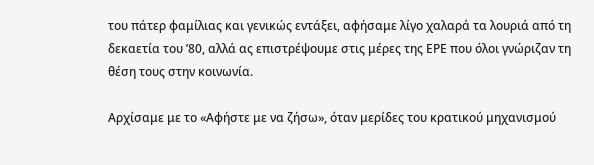του πάτερ φαμίλιας και γενικώς εντάξει, αφήσαμε λίγο χαλαρά τα λουριά από τη δεκαετία του ’80, αλλά ας επιστρέψουμε στις μέρες της ΕΡΕ που όλοι γνώριζαν τη θέση τους στην κοινωνία.

Αρχίσαμε με το «Αφήστε με να ζήσω», όταν μερίδες του κρατικού μηχανισμού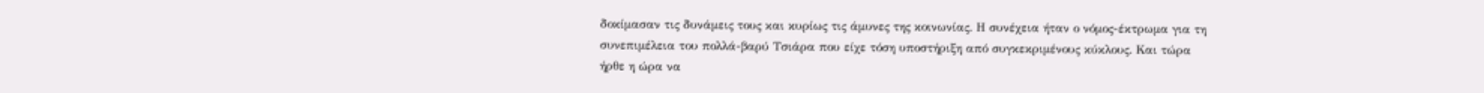δοκίμασαν τις δυνάμεις τους και κυρίως τις άμυνες της κοινωνίας. Η συνέχεια ήταν ο νόμος-έκτρωμα για τη συνεπιμέλεια του πολλά-βαρύ Τσιάρα που είχε τόση υποστήριξη από συγκεκριμένους κύκλους. Και τώρα ήρθε η ώρα να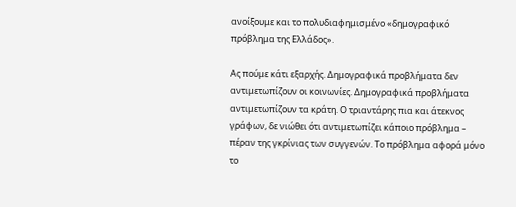ανοίξουμε και το πολυδιαφημισμένο «δημογραφικό πρόβλημα της Ελλάδος».

Ας πούμε κάτι εξαρχής. Δημογραφικά προβλήματα δεν αντιμετωπίζουν οι κοινωνίες. Δημογραφικά προβλήματα αντιμετωπίζουν τα κράτη. Ο τριαντάρης πια και άτεκνος γράφων, δε νιώθει ότι αντιμετωπίζει κάποιο πρόβλημα – πέραν της γκρίνιας των συγγενών. Το πρόβλημα αφορά μόνο το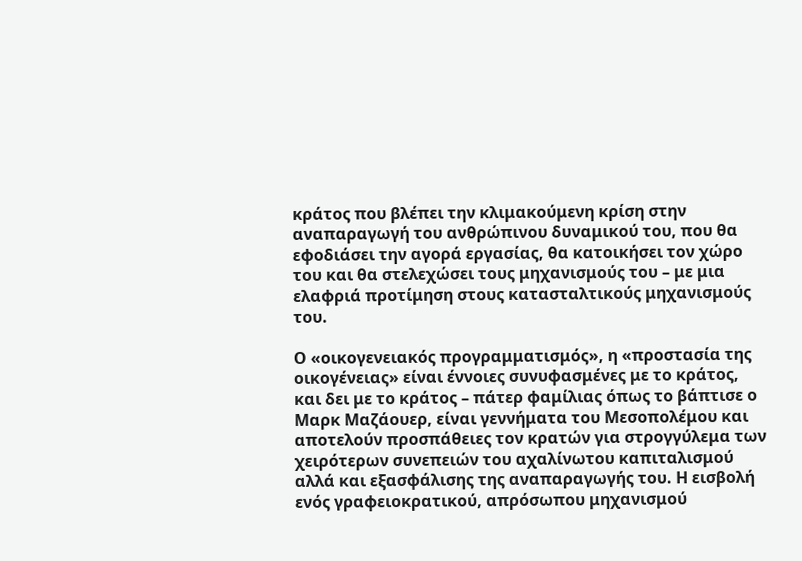κράτος που βλέπει την κλιμακούμενη κρίση στην αναπαραγωγή του ανθρώπινου δυναμικού του, που θα εφοδιάσει την αγορά εργασίας, θα κατοικήσει τον χώρο του και θα στελεχώσει τους μηχανισμούς του – με μια ελαφριά προτίμηση στους κατασταλτικούς μηχανισμούς του.

Ο «οικογενειακός προγραμματισμός», η «προστασία της οικογένειας» είναι έννοιες συνυφασμένες με το κράτος, και δει με το κράτος – πάτερ φαμίλιας όπως το βάπτισε ο Μαρκ Μαζάουερ, είναι γεννήματα του Μεσοπολέμου και αποτελούν προσπάθειες τον κρατών για στρογγύλεμα των χειρότερων συνεπειών του αχαλίνωτου καπιταλισμού αλλά και εξασφάλισης της αναπαραγωγής του. Η εισβολή ενός γραφειοκρατικού, απρόσωπου μηχανισμού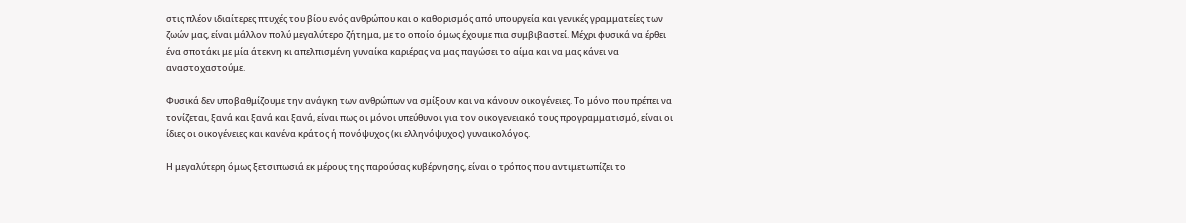στις πλέον ιδιαίτερες πτυχές του βίου ενός ανθρώπου και ο καθορισμός από υπουργεία και γενικές γραμματείες των ζωών μας, είναι μάλλον πολύ μεγαλύτερο ζήτημα, με το οποίο όμως έχουμε πια συμβιβαστεί. Μέχρι φυσικά να έρθει ένα σποτάκι με μία άτεκνη κι απελπισμένη γυναίκα καριέρας να μας παγώσει το αίμα και να μας κάνει να αναστοχαστούμε.

Φυσικά δεν υποβαθμίζουμε την ανάγκη των ανθρώπων να σμίξουν και να κάνουν οικογένειες. Το μόνο που πρέπει να τονίζεται, ξανά και ξανά και ξανά, είναι πως οι μόνοι υπεύθυνοι για τον οικογενειακό τους προγραμματισμό, είναι οι ίδιες οι οικογένειες και κανένα κράτος ή πονόψυχος (κι ελληνόψυχος) γυναικολόγος.

Η μεγαλύτερη όμως ξετσιπωσιά εκ μέρους της παρούσας κυβέρνησης, είναι ο τρόπος που αντιμετωπίζει το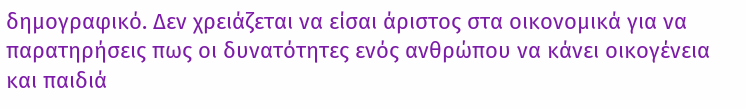δημογραφικό. Δεν χρειάζεται να είσαι άριστος στα οικονομικά για να παρατηρήσεις πως οι δυνατότητες ενός ανθρώπου να κάνει οικογένεια και παιδιά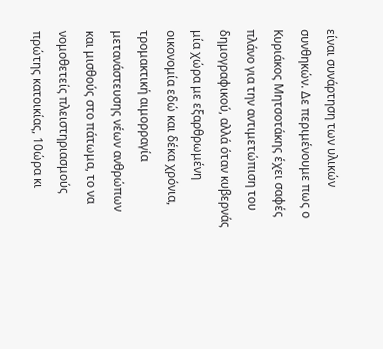είναι συνάρτηση των υλικών συνθηκών. Δε περιμένουμε πως ο Κυριάκος Μητσοτάκης έχει σαφές πλάνο για την αντιμετώπιση του δημογραφικού, αλλά όταν κυβερνάς μία χώρα με εξαρθρωμένη οικονομία εδώ και δέκα χρόνια, τρομακτική αιμορραγία μετανάστευσης νέων ανθρώπων και μισθούς στο πάτωμα, το να νομοθετείς πλειστηριασμούς πρώτης κατοικίας, 10ώρα κι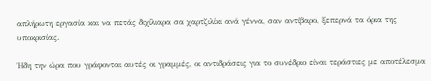απλήρωτη εργασία και να πετάς διχίλιαρα σα χαρτζιλίκι ανά γέννα, σαν αντίβαρο, ξεπερνά τα όρια της υποκρισίας.

Ήδη την ώρα που γράφονται αυτές οι γραμμές, οι αντιδράσεις για το συνέδριο είναι τεράστιες με αποτέλεσμα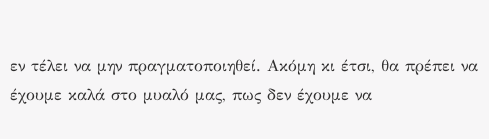εν τέλει να μην πραγματοποιηθεί. Ακόμη κι έτσι, θα πρέπει να έχουμε καλά στο μυαλό μας, πως δεν έχουμε να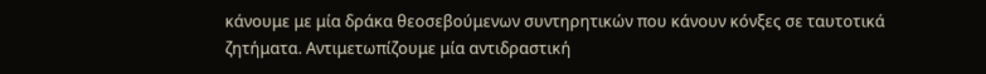κάνουμε με μία δράκα θεοσεβούμενων συντηρητικών που κάνουν κόνξες σε ταυτοτικά ζητήματα. Αντιμετωπίζουμε μία αντιδραστική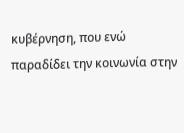κυβέρνηση, που ενώ παραδίδει την κοινωνία στην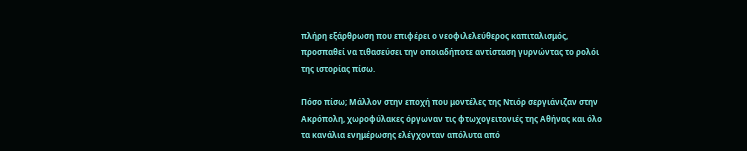πλήρη εξάρθρωση που επιφέρει ο νεοφιλελεύθερος καπιταλισμός, προσπαθεί να τιθασεύσει την οποιαδήποτε αντίσταση γυρνώντας το ρολόι της ιστορίας πίσω.

Πόσο πίσω; Μάλλον στην εποχή που μοντέλες της Ντιόρ σεργιάνιζαν στην Ακρόπολη, χωροφύλακες όργωναν τις φτωχογειτονιές της Αθήνας και όλο τα κανάλια ενημέρωσης ελέγχονταν απόλυτα από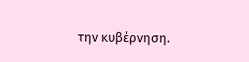την κυβέρνηση.